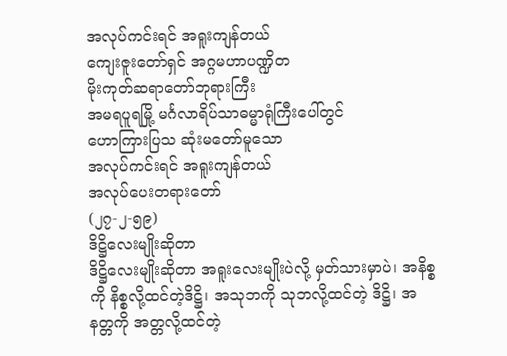အလုပ်ကင်းရင် အရူးကျန်တယ်
ကျေးဇူးတော်ရှင် အဂ္ဂမဟာပဏ္ဍိတ
မိုးကုတ်ဆရာတော်ဘုရားကြီး
အမရပူရမြို့ မင်္ဂလာရိပ်သာဓမ္မာရုံကြီးပေါ်တွင်
ဟောကြားပြသ ဆုံးမတော်မူသော
အလုပ်ကင်းရင် အရူးကျန်တယ်
အလုပ်ပေးတရားတော်
(၂၇-၂-၅၉)
ဒိဋ္ဌိလေးမျိုးဆိုတာ
ဒိဋ္ဌိလေးမျိုးဆိုတာ အရူးလေးမျိုးပဲလို့ မှတ်သားမှာပဲ၊ အနိစ္စကို နိစ္စလို့ထင်တဲ့ဒိဋ္ဌိ၊ အသုဘကို သုဘလို့ထင်တဲ့ ဒိဋ္ဌိ၊ အနတ္တကို အတ္တလို့ထင်တဲ့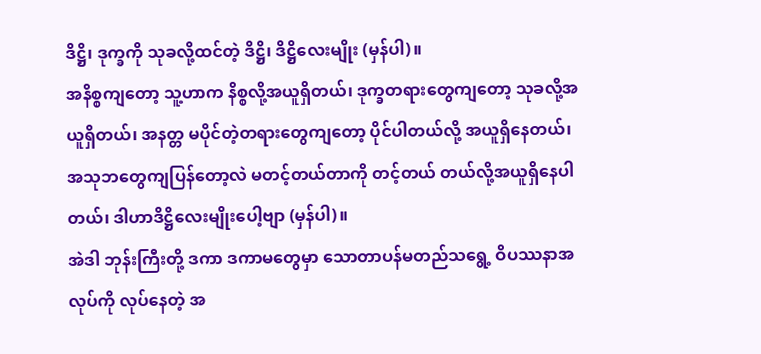ဒိဋ္ဌိ၊ ဒုက္ခကို သုခလို့ထင်တဲ့ ဒိဋ္ဌိ၊ ဒိဋ္ဌိလေးမျိုး (မှန်ပါ)။
အနိစ္စကျတော့ သူ့ဟာက နိစ္စလို့အယူရှိတယ်၊ ဒုက္ခတရားတွေကျတော့ သုခလို့အယူရှိတယ်၊ အနတ္တ မပိုင်တဲ့တရားတွေကျတော့ ပိုင်ပါတယ်လို့ အယူရှိနေတယ်၊ အသုဘတွေကျပြန်တော့လဲ မတင့်တယ်တာကို တင့်တယ် တယ်လို့အယူရှိနေပါတယ်၊ ဒါဟာဒိဋ္ဌိလေးမျိုးပေါ့ဗျာ (မှန်ပါ)။
အဲဒါ ဘုန်းကြီးတို့ ဒကာ ဒကာမတွေမှာ သောတာပန်မတည်သရွေ့ ဝိပဿနာအလုပ်ကို လုပ်နေတဲ့ အ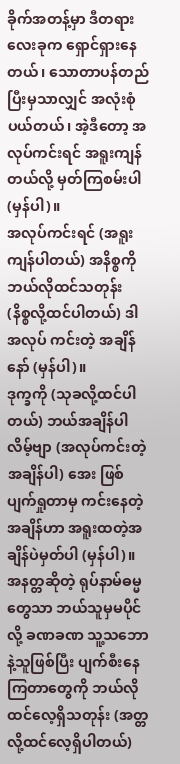ခိုက်အတန့်မှာ ဒီတရားလေးခုက ရှောင်ရှားနေတယ်၊ သောတာပန်တည်ပြီးမှသာလျှင် အလုံးစုံပယ်တယ်၊ အဲ့ဒီတော့ အလုပ်ကင်းရင် အရူးကျန်တယ်လို့ မှတ်ကြစမ်းပါ (မှန်ပါ)။
အလုပ်ကင်းရင် (အရူးကျန်ပါတယ်) အနိစ္စကို ဘယ်လိုထင်သတုန်း (နိစ္စလို့ထင်ပါတယ်) ဒါအလုပ် ကင်းတဲ့ အချိန်နော် (မှန်ပါ)။
ဒုက္ခကို (သုခလို့ထင်ပါတယ်) ဘယ်အချိန်ပါလိမ့်ဗျာ (အလုပ်ကင်းတဲ့အချိန်ပါ) အေး ဖြစ်ပျက်ရှုတာမှ ကင်းနေတဲ့အချိန်ဟာ အရူးထတဲ့အချိန်ပဲမှတ်ပါ (မှန်ပါ)။
အနတ္တဆိုတဲ့ ရုပ်နာမ်ဓမ္မတွေသာ ဘယ်သူမှမပိုင်လို့ ခဏခဏ သူ့သဘောနဲ့သူဖြစ်ပြီး ပျက်စီးနေကြတာတွေကို ဘယ်လိုထင်လေ့ရှိသတုန်း (အတ္တလို့ထင်လေ့ရှိပါတယ်)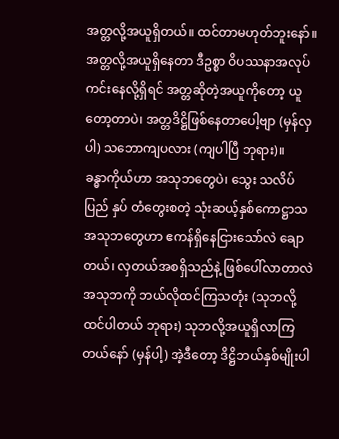အတ္တလို့အယူရှိတယ်။ ထင်တာမဟုတ်ဘူးနော်။
အတ္တလို့အယူရှိနေတာ ဒီဥစ္စာ ဝိပဿနာအလုပ်ကင်းနေလို့ရှိရင် အတ္တဆိုတဲ့အယူကိုတော့ ယူတော့တာပဲ၊ အတ္တဒိဋ္ဌိဖြစ်နေတာပေါ့ဗျာ (မှန်လှပါ) သဘောကျပလား (ကျပါပြီ ဘုရား)။
ခန္ဓာကိုယ်ဟာ အသုဘတွေပဲ၊ သွေး သလိပ် ပြည် နှပ် တံတွေးစတဲ့ သုံးဆယ့်နှစ်ကောဋ္ဌာသ အသုဘတွေဟာ ဧကန်ရှိနေငြားသော်လဲ ချောတယ်၊ လှတယ်အစရှိသည်နဲ့ ဖြစ်ပေါ်လာတာလဲ အသုဘကို ဘယ်လိုထင်ကြသတုံး (သုဘလို့ထင်ပါတယ် ဘုရား) သုဘလို့အယူရှိလာကြတယ်နော် (မှန်ပါ့) အဲ့ဒီတော့ ဒိဋ္ဌိဘယ်နှစ်မျိုးပါ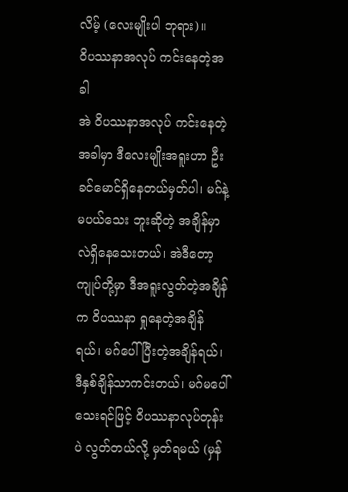လိမ့် (လေးမျိုးပါ ဘုရား)။
ဝိပဿနာအလုပ် ကင်းနေတဲ့အခါ
အဲ ဝိပဿနာအလုပ် ကင်းနေတဲ့အခါမှာ ဒီလေးမျိုးအရူးဟာ ဦးခင်မောင်ရှိနေတယ်မှတ်ပါ၊ မဂ်နဲ့မပယ်သေး ဘူးဆိုတဲ့ အချိန်မှာလဲရှိနေသေးတယ်၊ အဲဒီတော့ ကျုပ်တို့မှာ ဒီအရူးလွတ်တဲ့အချိန်က ဝိပဿနာ ရှုနေတဲ့အချိန်ရယ်၊ မဂ်ပေါ်ပြီးတဲ့အချိန်ရယ်၊ ဒီနှစ်ချိန်သာကင်းတယ်၊ မဂ်မပေါ်သေးရင်ဖြင့် ဝိပဿနာလုပ်တုန်းပဲ လွတ်တယ်လို့ မှတ်ရမယ် (မှန်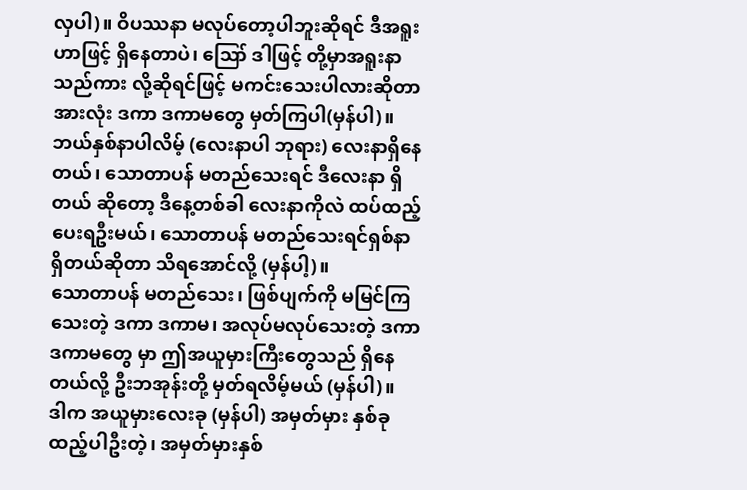လှပါ)။ ဝိပဿနာ မလုပ်တော့ပါဘူးဆိုရင် ဒီအရူးဟာဖြင့် ရှိနေတာပဲ၊ ဪ ဒါဖြင့် တို့မှာအရူးနာသည်ကား လို့ဆိုရင်ဖြင့် မကင်းသေးပါလားဆိုတာ အားလုံး ဒကာ ဒကာမတွေ မှတ်ကြပါ(မှန်ပါ)။
ဘယ်နှစ်နာပါလိမ့် (လေးနာပါ ဘုရား) လေးနာရှိနေတယ်၊ သောတာပန် မတည်သေးရင် ဒီလေးနာ ရှိတယ် ဆိုတော့ ဒီနေ့တစ်ခါ လေးနာကိုလဲ ထပ်ထည့်ပေးရဦးမယ်၊ သောတာပန် မတည်သေးရင်ရှစ်နာရှိတယ်ဆိုတာ သိရအောင်လို့ (မှန်ပါ့)။
သောတာပန် မတည်သေး၊ ဖြစ်ပျက်ကို မမြင်ကြသေးတဲ့ ဒကာ ဒကာမ၊ အလုပ်မလုပ်သေးတဲ့ ဒကာ ဒကာမတွေ မှာ ဤအယူမှားကြီးတွေသည် ရှိနေတယ်လို့ ဦးဘအုန်းတို့ မှတ်ရလိမ့်မယ် (မှန်ပါ)။
ဒါက အယူမှားလေးခု (မှန်ပါ) အမှတ်မှား နှစ်ခုထည့်ပါဦးတဲ့၊ အမှတ်မှားနှစ်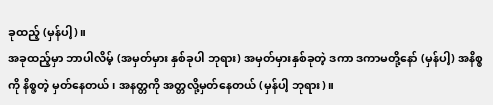ခုထည့် (မှန်ပါ့)။
အခုထည့်မှာ ဘာပါလိမ့် (အမှတ်မှား နှစ်ခုပါ ဘုရား) အမှတ်မှားနှစ်ခုတဲ့ ဒကာ ဒကာမတို့နော် (မှန်ပါ့) အနိစ္စကို နိစ္စတဲ့ မှတ်နေတယ်၊ အနတ္တကို အတ္တလို့မှတ်နေတယ် (မှန်ပါ့ ဘုရား)။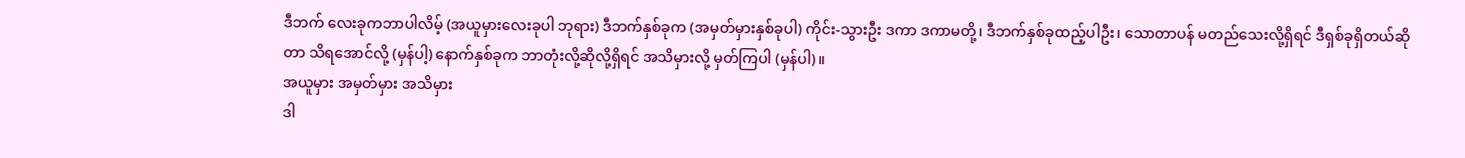ဒီဘက် လေးခုကဘာပါလိမ့် (အယူမှားလေးခုပါ ဘုရား) ဒီဘက်နှစ်ခုက (အမှတ်မှားနှစ်ခုပါ) ကိုင်း-သွားဦး ဒကာ ဒကာမတို့၊ ဒီဘက်နှစ်ခုထည့်ပါဦး၊ သောတာပန် မတည်သေးလို့ရှိရင် ဒီရှစ်ခုရှိတယ်ဆိုတာ သိရအောင်လို့ (မှန်ပါ့) နောက်နှစ်ခုက ဘာတုံးလို့ဆိုလို့ရှိရင် အသိမှားလို့ မှတ်ကြပါ (မှန်ပါ)။
အယူမှား အမှတ်မှား အသိမှား
ဒါ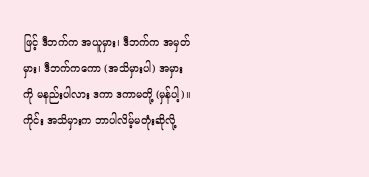ဖြင့် ဒီဘက်က အယူမှား၊ ဒီဘက်က အမှတ်မှား၊ ဒီဘက်ကကော (အသိမှားပါ) အမှားကို မနည်းပါလား ဒကာ ဒကာမတို့ (မှန်ပါ့)။
ကိုင်း အသိမှားက ဘာပါလိမ့်မတုံးဆိုလို့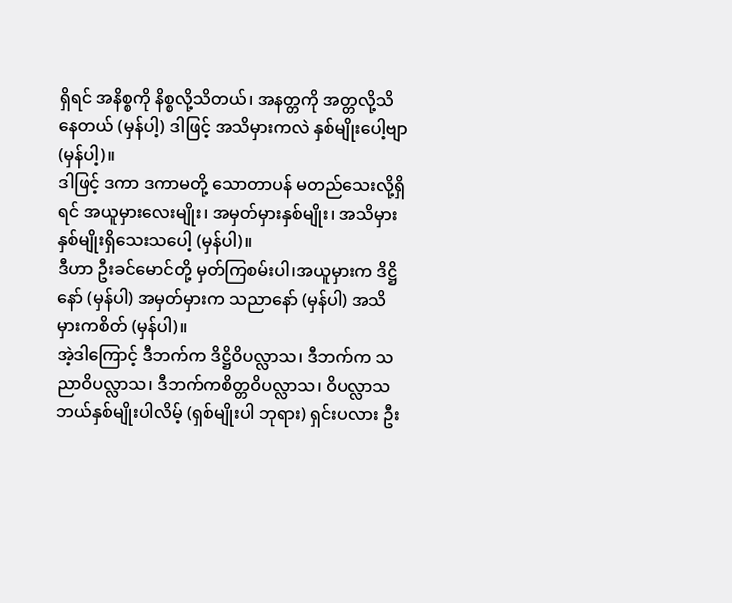ရှိရင် အနိစ္စကို နိစ္စလို့သိတယ်၊ အနတ္တကို အတ္တလို့သိနေတယ် (မှန်ပါ့) ဒါဖြင့် အသိမှားကလဲ နှစ်မျိုးပေါ့ဗျာ (မှန်ပါ့)။
ဒါဖြင့် ဒကာ ဒကာမတို့ သောတာပန် မတည်သေးလို့ရှိရင် အယူမှားလေးမျိုး၊ အမှတ်မှားနှစ်မျိုး၊ အသိမှား နှစ်မျိုးရှိသေးသပေါ့ (မှန်ပါ)။
ဒီဟာ ဦးခင်မောင်တို့ မှတ်ကြစမ်းပါ၊အယူမှားက ဒိဋ္ဌိနော် (မှန်ပါ) အမှတ်မှားက သညာနော် (မှန်ပါ) အသိမှားကစိတ် (မှန်ပါ)။
အဲ့ဒါကြောင့် ဒီဘက်က ဒိဋ္ဌိဝိပလ္လာသ၊ ဒီဘက်က သညာဝိပလ္လာသ၊ ဒီဘက်ကစိတ္တဝိပလ္လာသ၊ ဝိပလ္လာသ ဘယ်နှစ်မျိုးပါလိမ့် (ရှစ်မျိုးပါ ဘုရား) ရှင်းပလား ဦး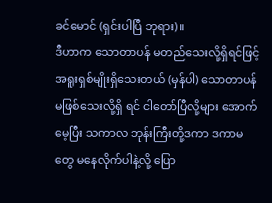ခင်မောင် (ရှင်းပါပြီ ဘုရား)။
ဒီဟာက သောတာပန် မတည်သေးလို့ရှိရင်ဖြင့် အရူးရှစ်မျိုးရှိသေးတယ် (မှန်ပါ) သောတာပန် မဖြစ်သေးလို့ရှိ ရင် ငါတော်ပြီလို့များ အောက်မေ့ပြီး သကာလ ဘုန်းကြီးတို့ဒကာ ဒကာမတွေ မနေလိုက်ပါနဲ့လို့ ပြော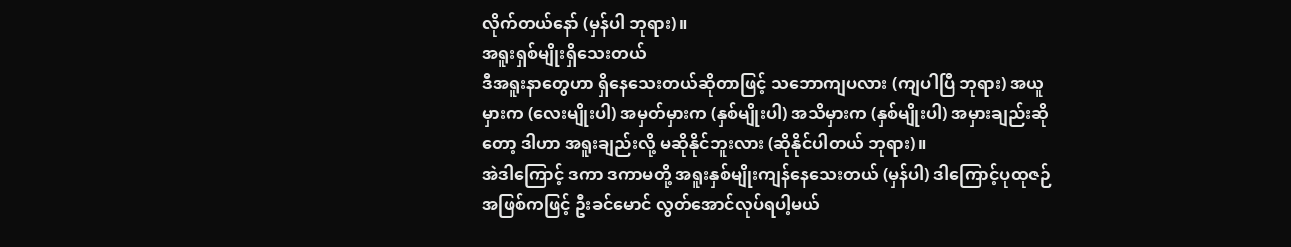လိုက်တယ်နော် (မှန်ပါ ဘုရား)။
အရူးရှစ်မျိုးရှိသေးတယ်
ဒီအရူးနာတွေဟာ ရှိနေသေးတယ်ဆိုတာဖြင့် သဘောကျပလား (ကျပါပြီ ဘုရား) အယူမှားက (လေးမျိုးပါ) အမှတ်မှားက (နှစ်မျိုးပါ) အသိမှားက (နှစ်မျိုးပါ) အမှားချည်းဆိုတော့ ဒါဟာ အရူးချည်းလို့ မဆိုနိုင်ဘူးလား (ဆိုနိုင်ပါတယ် ဘုရား)။
အဲဒါကြောင့် ဒကာ ဒကာမတို့ အရူးနှစ်မျိုးကျန်နေသေးတယ် (မှန်ပါ) ဒါကြောင့်ပုထုဇဉ်အဖြစ်ကဖြင့် ဦးခင်မောင် လွတ်အောင်လုပ်ရပါ့မယ်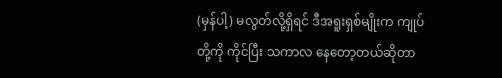(မှန်ပါ့) မလွတ်လို့ရှိရင် ဒီအရူးရှစ်မျိုးက ကျုပ်တို့ကို ကိုင်ပြီး သကာလ နေတော့တယ်ဆိုတာ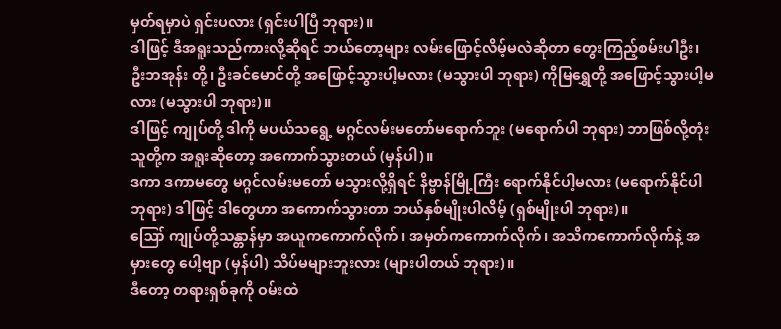မှတ်ရမှာပဲ ရှင်းပလား (ရှင်းပါပြီ ဘုရား)။
ဒါဖြင့် ဒီအရူးသည်ကားလို့ဆိုရင် ဘယ်တော့များ လမ်းဖြောင့်လိမ့်မလဲဆိုတာ တွေးကြည့်စမ်းပါဦး၊ ဦးဘအုန်း တို့၊ ဦးခင်မောင်တို့ အဖြောင့်သွားပါ့မလား (မသွားပါ ဘုရား) ကိုမြရွှေတို့ အဖြောင့်သွားပါ့မလား (မသွားပါ ဘုရား)။
ဒါဖြင့် ကျုပ်တို့ ဒါကို မပယ်သရွေ့ မဂ္ဂင်လမ်းမတော်မရောက်ဘူး (မရောက်ပါ ဘုရား) ဘာဖြစ်လို့တုံး သူတို့က အရူးဆိုတော့ အကောက်သွားတယ် (မှန်ပါ)။
ဒကာ ဒကာမတွေ မဂ္ဂင်လမ်းမတော် မသွားလို့ရှိရင် နိဗ္ဗာန်မြို့ကြီး ရောက်နိုင်ပါ့မလား (မရောက်နိုင်ပါ ဘုရား) ဒါဖြင့် ဒါတွေဟာ အကောက်သွားတာ ဘယ်နှစ်မျိုးပါလိမ့် (ရှစ်မျိုးပါ ဘုရား)။
ဪ ကျုပ်တို့သန္တာန်မှာ အယူကကောက်လိုက်၊ အမှတ်ကကောက်လိုက်၊ အသိကကောက်လိုက်နဲ့ အမှားတွေ ပေါ့ဗျာ (မှန်ပါ) သိပ်မများဘူးလား (များပါတယ် ဘုရား)။
ဒီတော့ တရားရှစ်ခုကို ဝမ်းထဲ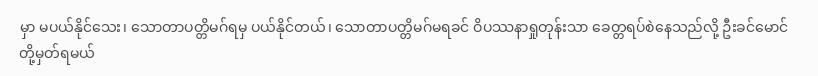မှာ မပယ်နိုင်သေး၊ သောတာပတ္တိမဂ်ရမှ ပယ်နိုင်တယ်၊ သောတာပတ္တိမဂ်မရခင် ဝိပဿနာရှုတုန်းသာ ခေတ္တရပ်စဲနေသည်လို့ ဦးခင်မောင်တို့မှတ်ရမယ်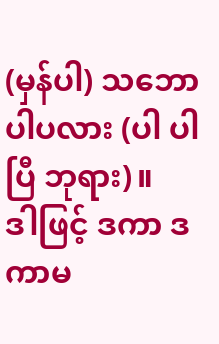(မှန်ပါ) သဘောပါပလား (ပါ ပါပြီ ဘုရား)။
ဒါဖြင့် ဒကာ ဒကာမ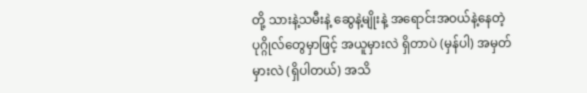တို့ သားနဲ့သမီးနဲ့ ဆွေနဲ့မျိုးနဲ့ အရောင်းအဝယ်နဲ့နေတဲ့ ပုဂ္ဂိုလ်တွေမှာဖြင့် အယူမှားလဲ ရှိတာပဲ (မှန်ပါ) အမှတ်မှားလဲ (ရှိပါတယ်) အသိ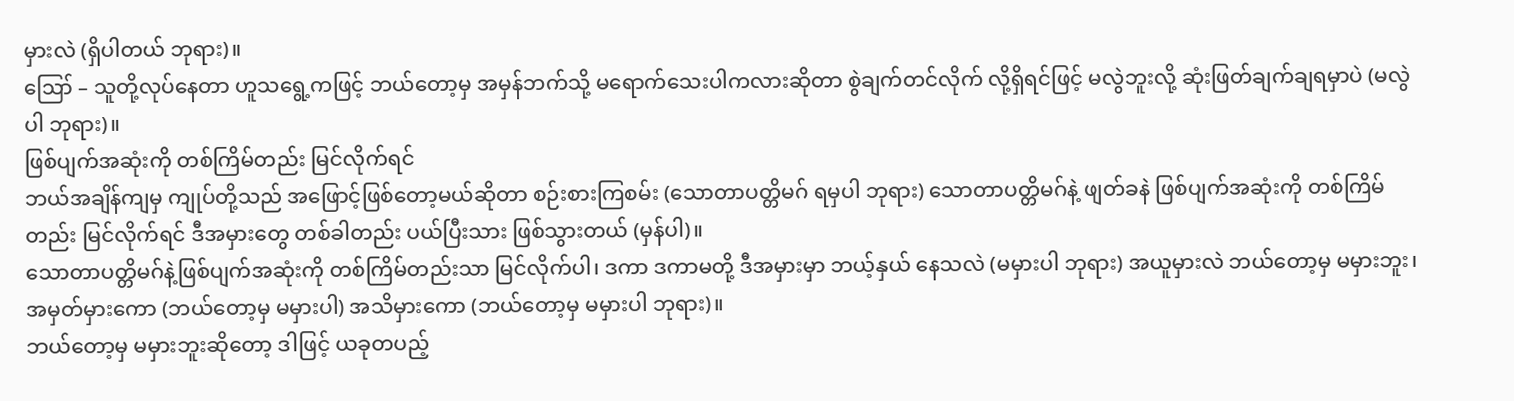မှားလဲ (ရှိပါတယ် ဘုရား)။
ဪ – သူတို့လုပ်နေတာ ဟူသရွေ့ကဖြင့် ဘယ်တော့မှ အမှန်ဘက်သို့ မရောက်သေးပါကလားဆိုတာ စွဲချက်တင်လိုက် လို့ရှိရင်ဖြင့် မလွဲဘူးလို့ ဆုံးဖြတ်ချက်ချရမှာပဲ (မလွဲပါ ဘုရား)။
ဖြစ်ပျက်အဆုံးကို တစ်ကြိမ်တည်း မြင်လိုက်ရင်
ဘယ်အချိန်ကျမှ ကျုပ်တို့သည် အဖြောင့်ဖြစ်တော့မယ်ဆိုတာ စဉ်းစားကြစမ်း (သောတာပတ္တိမဂ် ရမှပါ ဘုရား) သောတာပတ္တိမဂ်နဲ့ ဖျတ်ခနဲ ဖြစ်ပျက်အဆုံးကို တစ်ကြိမ်တည်း မြင်လိုက်ရင် ဒီအမှားတွေ တစ်ခါတည်း ပယ်ပြီးသား ဖြစ်သွားတယ် (မှန်ပါ)။
သောတာပတ္တိမဂ်နဲ့ဖြစ်ပျက်အဆုံးကို တစ်ကြိမ်တည်းသာ မြင်လိုက်ပါ၊ ဒကာ ဒကာမတို့ ဒီအမှားမှာ ဘယ့်နှယ် နေသလဲ (မမှားပါ ဘုရား) အယူမှားလဲ ဘယ်တော့မှ မမှားဘူး၊ အမှတ်မှားကော (ဘယ်တော့မှ မမှားပါ) အသိမှားကော (ဘယ်တော့မှ မမှားပါ ဘုရား)။
ဘယ်တော့မှ မမှားဘူးဆိုတော့ ဒါဖြင့် ယခုတပည့်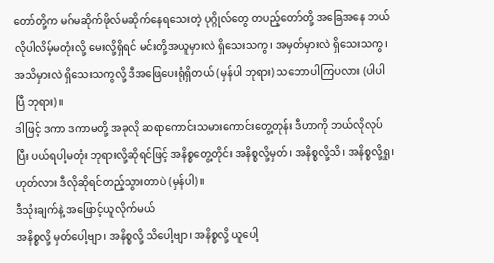တော်တို့က မဂ်မဆိုက်ဖိုလ်မဆိုက်နေရသေးတဲ့ ပုဂ္ဂိုလ်တွေ တပည့်တော်တို့ အခြေအနေ ဘယ်လိုပါလိမ့်မတုံးလို့ မေးလို့ရှိရင် မင်းတို့အယူမှားလဲ ရှိသေးသကွ၊ အမှတ်မှားလဲ ရှိသေးသကွ၊ အသိမှားလဲ ရှိသေးသကွလို့ ဒီအဖြေပေးရုံရှိတယ် (မှန်ပါ ဘုရား) သဘောပါကြပလား (ပါပါပြီ ဘုရား)။
ဒါဖြင့် ဒကာ ဒကာမတို့ အခုလို ဆရာကောင်းသမားကောင်းတွေ့တုန်း ဒီဟာကို ဘယ်လိုလုပ်ပြီး ပယ်ရပါ့မတုံး ဘုရားလို့ဆိုရင်ဖြင့် အနိစ္စတွေ့တိုင်း အနိစ္စလို့မှတ်၊ အနိစ္စလို့သိ၊ အနိစ္စလို့ရှု၊ ဟုတ်လား ဒီလိုဆိုရင်တည့်သွားတာပဲ (မှန်ပါ)။
ဒီသုံးချက်နဲ့ အဖြောင့်ယူလိုက်မယ်
အနိစ္စလို့ မှတ်ပေါ့ဗျာ၊ အနိစ္စလို့ သိပေါ့ဗျာ၊ အနိစ္စလို့ ယူပေါ့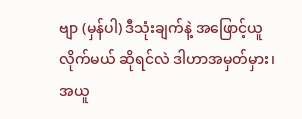ဗျာ (မှန်ပါ) ဒီသုံးချက်နဲ့ အဖြောင့်ယူလိုက်မယ် ဆိုရင်လဲ ဒါဟာအမှတ်မှား၊ အယူ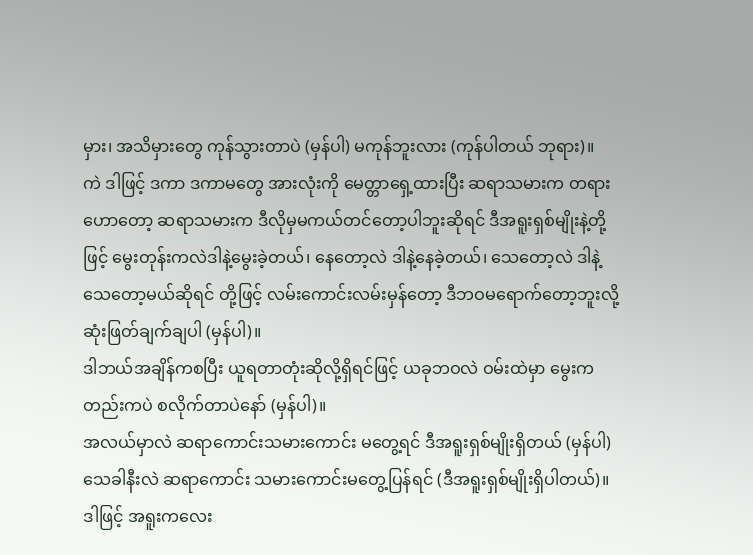မှား၊ အသိမှားတွေ ကုန်သွားတာပဲ (မှန်ပါ) မကုန်ဘူးလား (ကုန်ပါတယ် ဘုရား)။
ကဲ ဒါဖြင့် ဒကာ ဒကာမတွေ အားလုံးကို မေတ္တာရှေ့ထားပြီး ဆရာသမားက တရားဟောတော့ ဆရာသမားက ဒီလိုမှမကယ်တင်တော့ပါဘူးဆိုရင် ဒီအရူးရှစ်မျိုးနဲ့တို့ဖြင့် မွေးတုန်းကလဲဒါနဲ့မွေးခဲ့တယ်၊ နေတော့လဲ ဒါနဲ့နေခဲ့တယ်၊ သေတော့လဲ ဒါနဲ့သေတော့မယ်ဆိုရင် တို့ဖြင့် လမ်းကောင်းလမ်းမှန်တော့ ဒီဘဝမရောက်တော့ဘူးလို့ ဆုံးဖြတ်ချက်ချပါ (မှန်ပါ)။
ဒါဘယ်အချိန်ကစပြီး ယူရတာတုံးဆိုလို့ရှိရင်ဖြင့် ယခုဘဝလဲ ဝမ်းထဲမှာ မွေးကတည်းကပဲ စလိုက်တာပဲနော် (မှန်ပါ)။
အလယ်မှာလဲ ဆရာကောင်းသမားကောင်း မတွေ့ရင် ဒီအရူးရှစ်မျိုးရှိတယ် (မှန်ပါ) သေခါနီးလဲ ဆရာကောင်း သမားကောင်းမတွေ့ပြန်ရင် (ဒီအရူးရှစ်မျိုးရှိပါတယ်)။
ဒါဖြင့် အရူးကလေး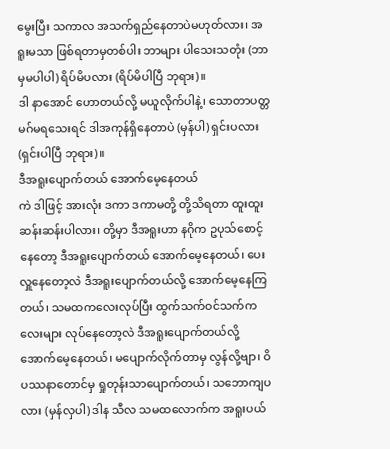မွေးပြီး သကာလ အသက်ရှည်နေတာပဲမဟုတ်လား၊ အရူးမသာ ဖြစ်ရတာမှတစ်ပါး ဘာများ ပါသေးသတုံး (ဘာမှမပါပါ) ရိပ်မိပလား (ရိပ်မိပါပြီ ဘုရား)။
ဒါ နာအောင် ဟောတယ်လို့ မယူလိုက်ပါနဲ့၊ သောတာပတ္တမဂ်မရသေးရင် ဒါအကုန်ရှိနေတာပဲ (မှန်ပါ) ရှင်းပလား (ရှင်းပါပြီ ဘုရား)။
ဒီအရူးပျောက်တယ် အောက်မေ့နေတယ်
ကဲ ဒါဖြင့် အားလုံး ဒကာ ဒကာမတို့ တို့သိရတာ ထူးထူးဆန်းဆန်းပါလား၊ တို့မှာ ဒီအရူးဟာ နဂိုက ဥပုသ်စောင့် နေတော့ ဒီအရူးပျောက်တယ် အောက်မေ့နေတယ်၊ ပေးလှူနေတော့လဲ ဒီအရူးပျောက်တယ်လို့ အောက်မေ့နေကြတယ်၊ သမထကလေးလုပ်ပြီး ထွက်သက်ဝင်သက်ကလေးများ လုပ်နေတော့လဲ ဒီအရူးပျောက်တယ်လို့ အောက်မေ့နေတယ်၊ မပျောက်လိုက်တာမှ လွန်လို့ဗျာ၊ ဝိပဿနာတောင်မှ ရှုတုန်းသာပျောက်တယ်၊ သဘောကျပလား (မှန်လှပါ) ဒါန သီလ သမထလောက်က အရူးပယ်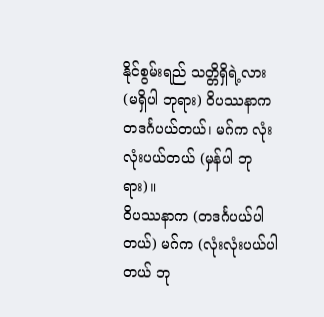နိုင်စွမ်းရည် သတ္တိရှိရဲ့လား (မရှိပါ ဘုရား) ဝိပဿနာက တဒင်္ဂပယ်တယ်၊ မဂ်က လုံးလုံးပယ်တယ် (မှန်ပါ ဘုရား)။
ဝိပဿနာက (တဒင်္ဂပယ်ပါတယ်) မဂ်က (လုံးလုံးပယ်ပါတယ် ဘု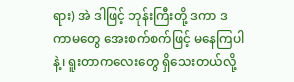ရား) အဲ ဒါဖြင့် ဘုန်းကြီးတို့ ဒကာ ဒကာမတွေ အေးစက်စက်ဖြင့် မနေကြပါနဲ့၊ ရူးတာကလေးတွေ ရှိသေးတယ်လို့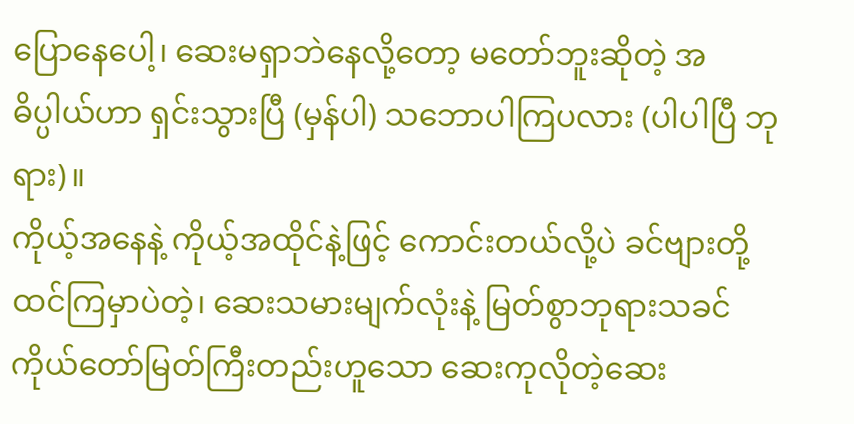ပြောနေပေါ့၊ ဆေးမရှာဘဲနေလို့တော့ မတော်ဘူးဆိုတဲ့ အဓိပ္ပါယ်ဟာ ရှင်းသွားပြီ (မှန်ပါ) သဘောပါကြပလား (ပါပါပြီ ဘုရား)။
ကိုယ့်အနေနဲ့ ကိုယ့်အထိုင်နဲ့ဖြင့် ကောင်းတယ်လို့ပဲ ခင်ဗျားတို့ ထင်ကြမှာပဲတဲ့၊ ဆေးသမားမျက်လုံးနဲ့ မြတ်စွာဘုရားသခင် ကိုယ်တော်မြတ်ကြီးတည်းဟူသော ဆေးကုလိုတဲ့ဆေး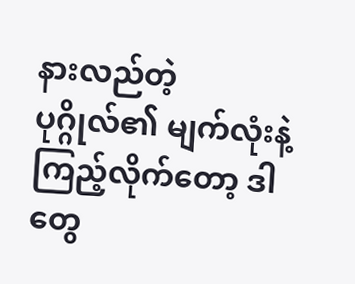နားလည်တဲ့ ပုဂ္ဂိုလ်၏ မျက်လုံးနဲ့ ကြည့်လိုက်တော့ ဒါတွေ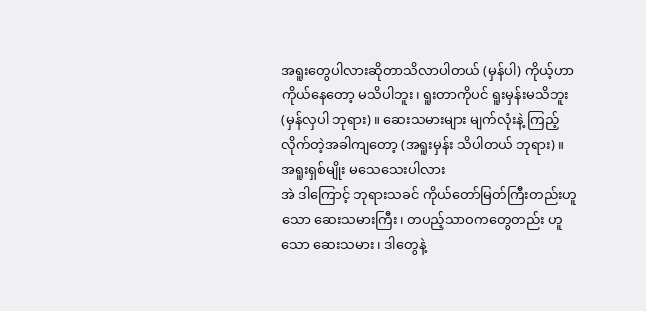အရူးတွေပါလားဆိုတာသိလာပါတယ် (မှန်ပါ) ကိုယ့်ဟာကိုယ်နေတော့ မသိပါဘူး၊ ရူးတာကိုပင် ရူးမှန်းမသိဘူး (မှန်လှပါ ဘုရား)။ ဆေးသမားများ မျက်လုံးနဲ့ ကြည့်လိုက်တဲ့အခါကျတော့ (အရူးမှန်း သိပါတယ် ဘုရား)။
အရူးရှစ်မျိုး မသေသေးပါလား
အဲ ဒါကြောင့် ဘုရားသခင် ကိုယ်တော်မြတ်ကြီးတည်းဟူသော ဆေးသမားကြီး၊ တပည့်သာဝကတွေတည်း ဟူသော ဆေးသမား၊ ဒါတွေနဲ့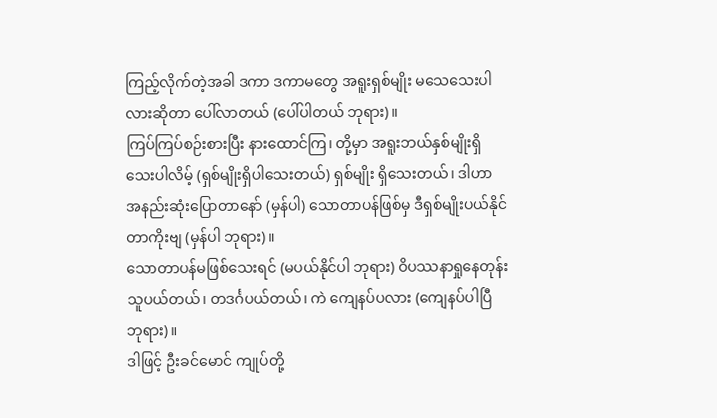ကြည့်လိုက်တဲ့အခါ ဒကာ ဒကာမတွေ အရူးရှစ်မျိုး မသေသေးပါလားဆိုတာ ပေါ်လာတယ် (ပေါ်ပါတယ် ဘုရား)။
ကြပ်ကြပ်စဉ်းစားပြီး နားထောင်ကြ၊ တို့မှာ အရူးဘယ်နှစ်မျိုးရှိသေးပါလိမ့် (ရှစ်မျိုးရှိပါသေးတယ်) ရှစ်မျိုး ရှိသေးတယ်၊ ဒါဟာ အနည်းဆုံးပြောတာနော် (မှန်ပါ) သောတာပန်ဖြစ်မှ ဒီရှစ်မျိုးပယ်နိုင်တာကိုးဗျ (မှန်ပါ ဘုရား)။
သောတာပန်မဖြစ်သေးရင် (မပယ်နိုင်ပါ ဘုရား) ဝိပဿနာရှုနေတုန်း သူပယ်တယ်၊ တဒင်္ဂပယ်တယ်၊ ကဲ ကျေနပ်ပလား (ကျေနပ်ပါပြီ ဘုရား)။
ဒါဖြင့် ဦးခင်မောင် ကျုပ်တို့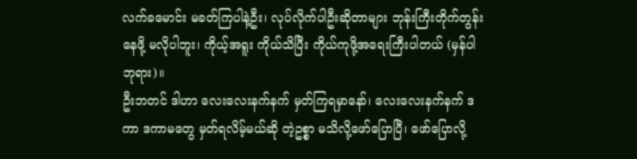လက်ခမောင်း မခတ်ကြပါနဲ့ဦး၊ လုပ်လိုက်ပါဦးဆိုတာများ ဘုန်းကြီးတိုက်တွန်းနေဖို့ မလိုပါဘူး၊ ကိုယ့်အရူး ကိုယ်သိပြီး ကိုယ်ကုဖို့အရေးကြီးပါတယ် (မှန်ပါ ဘုရား)။
ဦးဘတင် ဒါဟာ လေးလေးနက်နက် မှတ်ကြရမှာနော်၊ လေးလေးနက်နက် ဒကာ ဒကာမတွေ မှတ်ရလိမ့်မယ်ဆို တဲ့ဥစ္စာ မသိလို့ဖော်ပြောပြီ၊ ဖော်ပြောလို့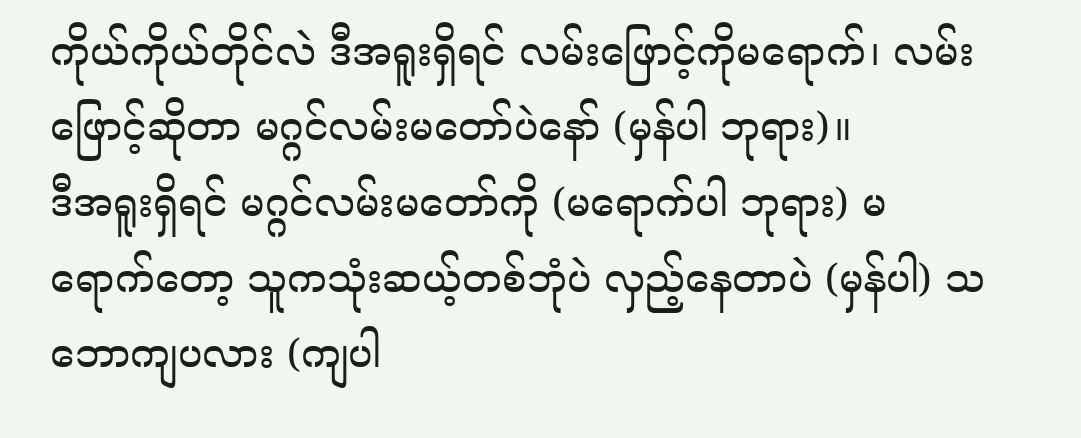ကိုယ်ကိုယ်တိုင်လဲ ဒီအရူးရှိရင် လမ်းဖြောင့်ကိုမရောက်၊ လမ်းဖြောင့်ဆိုတာ မဂ္ဂင်လမ်းမတော်ပဲနော် (မှန်ပါ ဘုရား)။
ဒီအရူးရှိရင် မဂ္ဂင်လမ်းမတော်ကို (မရောက်ပါ ဘုရား) မရောက်တော့ သူကသုံးဆယ့်တစ်ဘုံပဲ လှည့်နေတာပဲ (မှန်ပါ) သဘောကျပလား (ကျပါ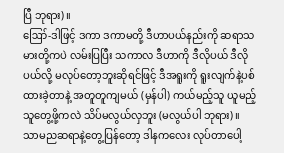ပြီ ဘုရား)။
ဪ-ဒါဖြင့် ဒကာ ဒကာမတို့ ဒီဟာပယ်နည်းကို ဆရာသမားတို့ကပဲ လမ်းပြပြီး သကာလ ဒီဟာကို ဒီလိုပယ် ဒီလိုပယ်လို့ မလုပ်တော့ဘူးဆိုရင်ဖြင့် ဒီအရူးကို ရူးလျက်နဲ့ပစ်ထားခဲ့တာနဲ့ အတူတူကျမယ် (မှန်ပါ) ကယ်မည့်သူ ယူမည့်သူတွေ့ဖို့ကလဲ သိပ်မလွယ်လှဘူး (မလွယ်ပါ ဘုရား)။
သာမညဆရာနဲ့တွေ့ပြန်တော့ ဒါနကလေး လုပ်တာပေါ့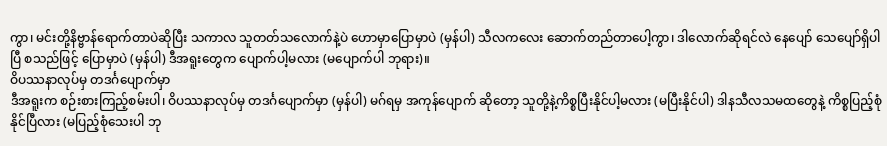ကွာ၊ မင်းတို့နိဗ္ဗာန်ရောက်တာပဲဆိုပြီး သကာလ သူတတ်သလောက်နဲ့ပဲ ဟောမှာပြောမှာပဲ (မှန်ပါ) သီလကလေး ဆောက်တည်တာပေါ့ကွာ၊ ဒါလောက်ဆိုရင်လဲ နေပျော် သေပျော်ရှိပါပြီ စသည်ဖြင့် ပြောမှာပဲ (မှန်ပါ) ဒီအရူးတွေက ပျောက်ပါ့မလား (မပျောက်ပါ ဘုရား)။
ဝိပဿနာလုပ်မှ တဒင်္ဂပျောက်မှာ
ဒီအရူးက စဉ်းစားကြည့်စမ်းပါ၊ ဝိပဿနာလုပ်မှ တဒင်္ဂပျောက်မှာ (မှန်ပါ) မဂ်ရမှ အကုန်ပျောက် ဆိုတော့ သူတို့နဲ့ကိစ္စပြီးနိုင်ပါ့မလား (မပြီးနိုင်ပါ) ဒါနသီလသမထတွေနဲ့ ကိစ္စပြည့်စုံနိုင်ပြီလား (မပြည့်စုံသေးပါ ဘု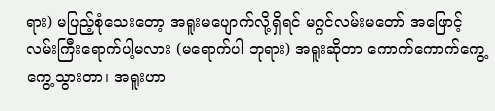ရား) မပြည့်စုံသေးတော့ အရူးမပျောက်လို့ရှိရင် မဂ္ဂင်လမ်းမတော် အဖြောင့်လမ်းကြီးရောက်ပါ့မလား (မရောက်ပါ ဘုရား) အရူးဆိုတာ ကောက်ကောက်ကွေ့ကွေ့သွားတာ၊ အရူးဟာ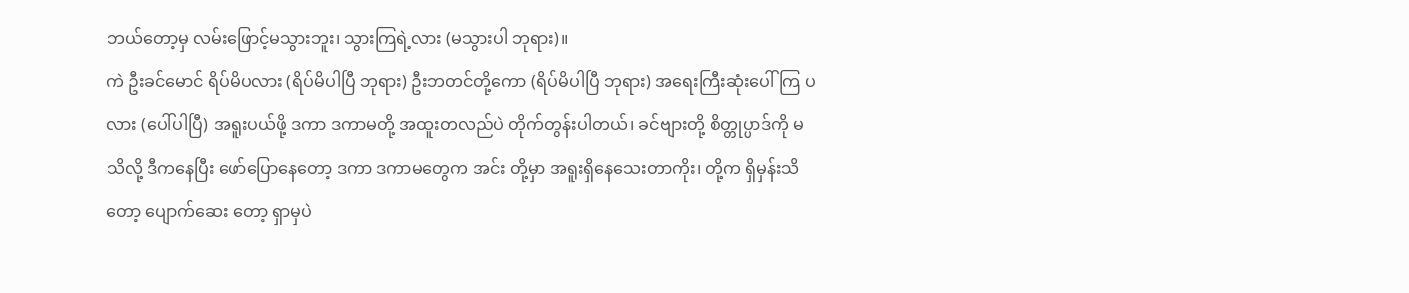ဘယ်တော့မှ လမ်းဖြောင့်မသွားဘူး၊ သွားကြရဲ့လား (မသွားပါ ဘုရား)။
ကဲ ဦးခင်မောင် ရိပ်မိပလား (ရိပ်မိပါပြီ ဘုရား) ဦးဘတင်တို့ကော (ရိပ်မိပါပြီ ဘုရား) အရေးကြီးဆုံးပေါ်ကြ ပလား (ပေါ်ပါပြီ) အရူးပယ်ဖို့ ဒကာ ဒကာမတို့ အထူးတလည်ပဲ တိုက်တွန်းပါတယ်၊ ခင်ဗျားတို့ စိတ္တုပ္ပာဒ်ကို မသိလို့ ဒီကနေပြီး ဖော်ပြောနေတော့ ဒကာ ဒကာမတွေက အင်း တို့မှာ အရူးရှိနေသေးတာကိုး၊ တို့က ရှိမှန်းသိတော့ ပျောက်ဆေး တော့ ရှာမှပဲ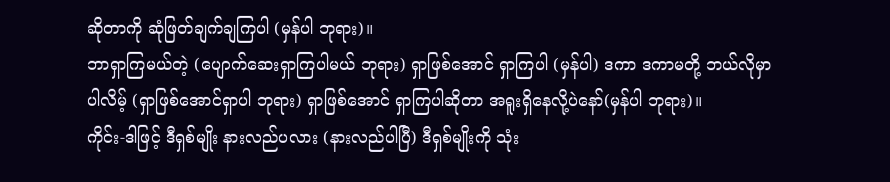ဆိုတာကို ဆုံဖြတ်ချက်ချကြပါ (မှန်ပါ ဘုရား)။
ဘာရှာကြမယ်တဲ့ (ပျောက်ဆေးရှာကြပါမယ် ဘုရား) ရှာဖြစ်အောင် ရှာကြပါ (မှန်ပါ) ဒကာ ဒကာမတို့ ဘယ်လိုမှာပါလိမ့် (ရှာဖြစ်အောင်ရှာပါ ဘုရား) ရှာဖြစ်အောင် ရှာကြပါဆိုတာ အရူးရှိနေလို့ပဲနော်(မှန်ပါ ဘုရား)။
ကိုင်း-ဒါဖြင့် ဒီရှစ်မျိုး နားလည်ပလား (နားလည်ပါပြီ) ဒီရှစ်မျိုးကို သုံး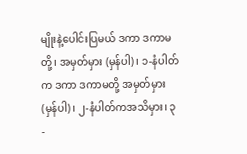မျိုးနဲ့ပေါင်းပြမယ် ဒကာ ဒကာမတို့၊ အမှတ်မှား (မှန်ပါ)၊ ၁-နံပါတ်က ဒကာ ဒကာမတို့ အမှတ်မှား (မှန်ပါ)၊ ၂-နံပါတ်ကအသိမှား၊ ၃-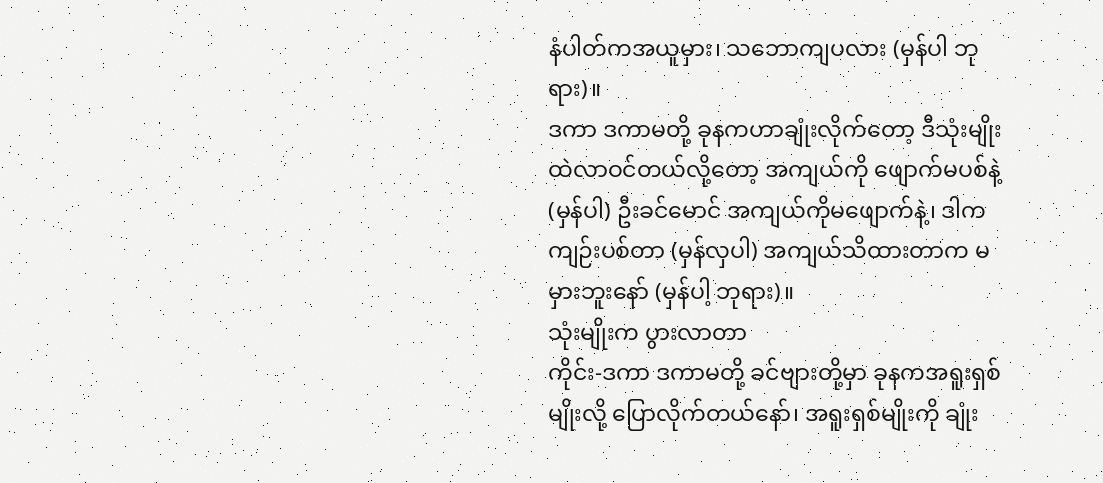နံပါတ်ကအယူမှား၊ သဘောကျပလား (မှန်ပါ ဘုရား)။
ဒကာ ဒကာမတို့ ခုနကဟာချုံးလိုက်တော့ ဒီသုံးမျိုးထဲလာဝင်တယ်လို့တော့ အကျယ်ကို ဖျောက်မပစ်နဲ့ (မှန်ပါ) ဦးခင်မောင် အကျယ်ကိုမဖျောက်နဲ့၊ ဒါကကျဉ်းပစ်တာ (မှန်လှပါ) အကျယ်သိထားတာက မမှားဘူးနော် (မှန်ပါ့ ဘုရား)။
သုံးမျိုးက ပွားလာတာ
ကိုင်း-ဒကာ ဒကာမတို့ ခင်ဗျားတို့မှာ ခုနကအရူးရှစ်မျိုးလို့ ပြောလိုက်တယ်နော်၊ အရူးရှစ်မျိုးကို ချုံး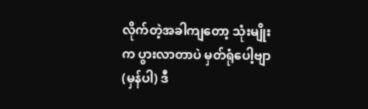လိုက်တဲ့အခါကျတော့ သုံးမျိုးက ပွားလာတာပဲ မှတ်ရုံပေါ့ဗျာ (မှန်ပါ) ဒီ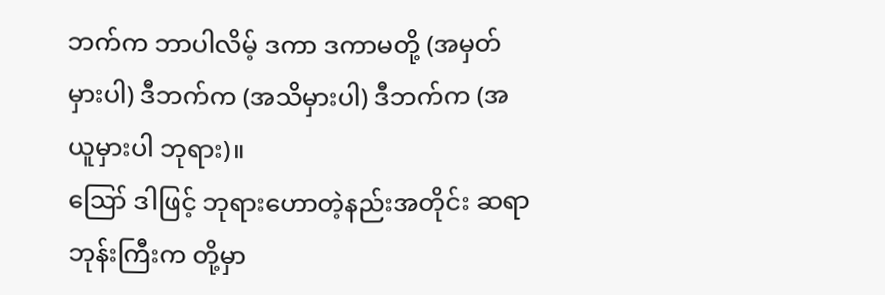ဘက်က ဘာပါလိမ့် ဒကာ ဒကာမတို့ (အမှတ်မှားပါ) ဒီဘက်က (အသိမှားပါ) ဒီဘက်က (အယူမှားပါ ဘုရား)။
ဪ ဒါဖြင့် ဘုရားဟောတဲ့နည်းအတိုင်း ဆရာဘုန်းကြီးက တို့မှာ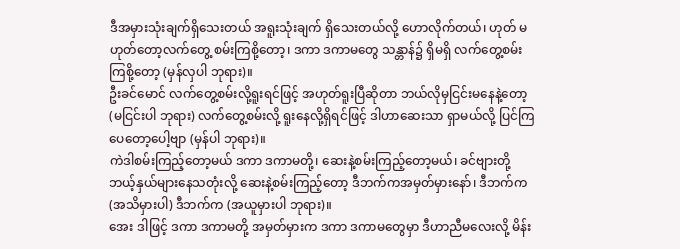ဒီအမှားသုံးချက်ရှိသေးတယ် အရူးသုံးချက် ရှိသေးတယ်လို့ ဟောလိုက်တယ်၊ ဟုတ် မဟုတ်တော့လက်တွေ့ စမ်းကြစို့တော့၊ ဒကာ ဒကာမတွေ သန္တာန်၌ ရှိမရှိ လက်တွေ့စမ်းကြစို့တော့ (မှန်လှပါ ဘုရား)။
ဦးခင်မောင် လက်တွေ့စမ်းလို့ရူးရင်ဖြင့် အဟုတ်ရူးပြီဆိုတာ ဘယ်လိုမှငြင်းမနေနဲ့တော့ (မငြင်းပါ ဘုရား) လက်တွေ့စမ်းလို့ ရူးနေလို့ရှိရင်ဖြင့် ဒါဟာဆေးသာ ရှာမယ်လို့ ပြင်ကြပေတော့ပေါ့ဗျာ (မှန်ပါ ဘုရား)။
ကဲဒါစမ်းကြည့်တော့မယ် ဒကာ ဒကာမတို့၊ ဆေးနဲ့စမ်းကြည့်တော့မယ်၊ ခင်ဗျားတို့ ဘယ့်နှယ်များနေသတုံးလို့ ဆေးနဲ့စမ်းကြည့်တော့ ဒီဘက်ကအမှတ်မှားနော်၊ ဒီဘက်က (အသိမှားပါ) ဒီဘက်က (အယူမှားပါ ဘုရား)။
အေး ဒါဖြင့် ဒကာ ဒကာမတို့ အမှတ်မှားက ဒကာ ဒကာမတွေမှာ ဒီဟာညီမလေးလို့ မိန်း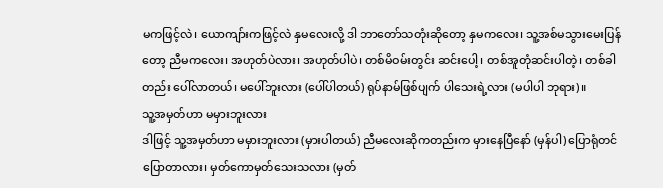မကဖြင့်လဲ၊ ယောကျာ်းကဖြင့်လဲ နှမလေးလို့ ဒါ ဘာတော်သတုံးဆိုတော့ နှမကလေး၊ သူ့အစ်မသွားမေးပြန်တော့ ညီမကလေး၊ အဟုတ်ပဲလား၊ အဟုတ်ပါပဲ၊ တစ်မိဝမ်းတွင်း ဆင်းပေါ့၊ တစ်အူတုံဆင်းပါတဲ့၊ တစ်ခါတည်း ပေါ်လာတယ်၊ မပေါ်ဘူးလား (ပေါ်ပါတယ်) ရုပ်နာမ်ဖြစ်ပျက် ပါသေးရဲ့လား (မပါပါ ဘုရား)။
သူ့အမှတ်ဟာ မမှားဘူးလား
ဒါဖြင့် သူ့အမှတ်ဟာ မမှားဘူးလား (မှားပါတယ်) ညီမလေးဆိုကတည်းက မှားနေပြီနော် (မှန်ပါ) ပြောရုံတင်ပြောတာလား၊ မှတ်ကောမှတ်သေးသလား (မှတ်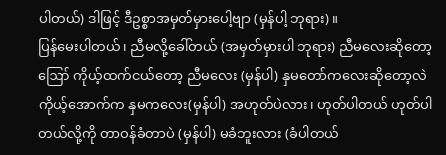ပါတယ်) ဒါဖြင့် ဒီဥစ္စာအမှတ်မှားပေါ့ဗျာ (မှန်ပါ့ ဘုရား)။
ပြန်မေးပါတယ်၊ ညီမလို့ခေါ်တယ် (အမှတ်မှားပါ ဘုရား) ညီမလေးဆိုတော့ ဪ ကိုယ့်ထက်ငယ်တော့ ညီမလေး (မှန်ပါ) နှမတော်ကလေးဆိုတော့လဲ ကိုယ့်အောက်က နှမကလေး(မှန်ပါ) အဟုတ်ပဲလား၊ ဟုတ်ပါတယ် ဟုတ်ပါတယ်လို့ကို တာဝန်ခံတာပဲ (မှန်ပါ) မခံဘူးလား (ခံပါတယ်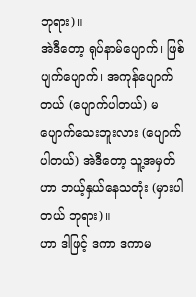ဘုရား)။
အဲဒီတော့ ရုပ်နာမ်ပျောက်၊ ဖြစ်ပျက်ပျောက်၊ အကုန်ပျောက်တယ် (ပျောက်ပါတယ်) မပျောက်သေးဘူးလား (ပျောက်ပါတယ်) အဲဒီတော့ သူ့အမှတ်ဟာ ဘယ့်နှယ်နေသတုံး (မှားပါတယ် ဘုရား)။
ဟာ ဒါဖြင့် ဒကာ ဒကာမ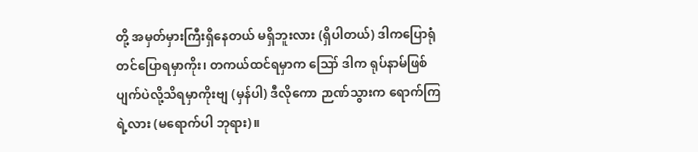တို့ အမှတ်မှားကြီးရှိနေတယ် မရှိဘူးလား (ရှိပါတယ်) ဒါကပြောရုံတင်ပြောရမှာကိုး၊ တကယ်ထင်ရမှာက ဪ ဒါက ရုပ်နာမ်ဖြစ်ပျက်ပဲလို့သိရမှာကိုးဗျ (မှန်ပါ) ဒီလိုကော ဉာဏ်သွားက ရောက်ကြရဲ့လား (မရောက်ပါ ဘုရား)။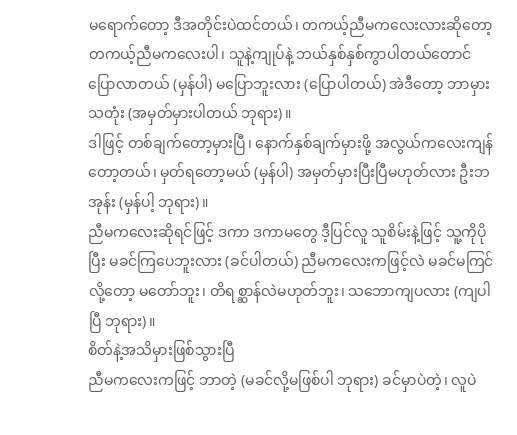မရောက်တော့ ဒီအတိုင်းပဲထင်တယ်၊ တကယ့်ညီမကလေးလားဆိုတော့ တကယ့်ညီမကလေးပါ၊ သူနဲ့ကျုပ်နဲ့ ဘယ်နှစ်နှစ်ကွာပါတယ်တောင် ပြောလာတယ် (မှန်ပါ) မပြောဘူးလား (ပြောပါတယ်) အဲဒီတော့ ဘာမှားသတုံး (အမှတ်မှားပါတယ် ဘုရား)။
ဒါဖြင့် တစ်ချက်တော့မှားပြီ၊ နောက်နှစ်ချက်မှားဖို့ အလွယ်ကလေးကျန်တော့တယ်၊ မှတ်ရတော့မယ် (မှန်ပါ) အမှတ်မှားပြီးပြီမဟုတ်လား ဦးဘအုန်း (မှန်ပါ့ ဘုရား)။
ညီမကလေးဆိုရင်ဖြင့် ဒကာ ဒကာမတွေ ဒီ့ပြင်လူ သူစိမ်းနဲ့ဖြင့် သူ့ကိုပိုပြီး မခင်ကြပေဘူးလား (ခင်ပါတယ်) ညီမကလေးကဖြင့်လဲ မခင်မကြင်လို့တော့ မတော်ဘူး၊ တိရစ္ဆာန်လဲမဟုတ်ဘူး၊ သဘောကျပလား (ကျပါပြီ ဘုရား)။
စိတ်နဲ့အသိမှားဖြစ်သွားပြီ
ညီမကလေးကဖြင့် ဘာတဲ့ (မခင်လို့မဖြစ်ပါ ဘုရား) ခင်မှာပဲတဲ့၊ လူပဲ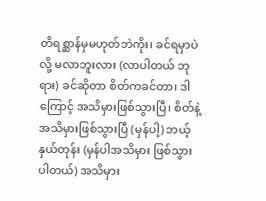တိရစ္ဆာန်မှမဟုတ်ဘဲကိုး၊ ခင်ရမှာပဲလို့ မလာဘူးလား (လာပါတယ် ဘုရား) ခင်ဆိုတာ စိတ်ကခင်တာ၊ ဒါကြောင့် အသိမှားဖြစ်သွားပြီ၊ စိတ်နဲ့အသိမှားဖြစ်သွားပြီ (မှန်ပါ့) ဘယ့်နှယ်တုန်း (မှန်ပါအသိမှား ဖြစ်သွားပါတယ်) အသိမှား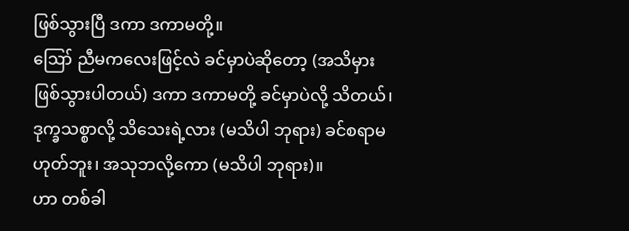ဖြစ်သွားပြီ ဒကာ ဒကာမတို့။
ဪ ညီမကလေးဖြင့်လဲ ခင်မှာပဲဆိုတော့ (အသိမှားဖြစ်သွားပါတယ်) ဒကာ ဒကာမတို့ ခင်မှာပဲလို့ သိတယ်၊ ဒုက္ခသစ္စာလို့ သိသေးရဲ့လား (မသိပါ ဘုရား) ခင်စရာမဟုတ်ဘူး၊ အသုဘလို့ကော (မသိပါ ဘုရား)။
ဟာ တစ်ခါ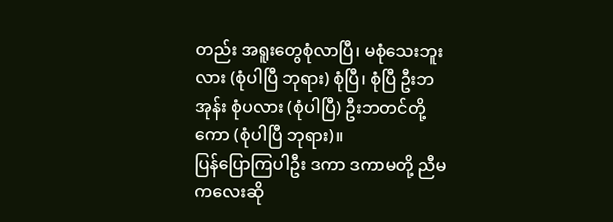တည်း အရူးတွေစုံလာပြီ၊ မစုံသေးဘူးလား (စုံပါပြီ ဘုရား) စုံပြီ၊ စုံပြီ ဦးဘအုန်း စုံပလား (စုံပါပြီ) ဦးဘတင်တို့ကော (စုံပါပြီ ဘုရား)။
ပြန်ပြောကြပါဦး ဒကာ ဒကာမတို့ ညီမကလေးဆို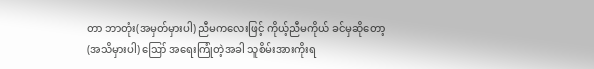တာ ဘာတုံး(အမှတ်မှားပါ) ညီမကလေးဖြင့် ကိုယ့်ညီမကိုယ် ခင်မှဆိုတော့ (အသိမှားပါ) ဪ အရေးကြုံတဲ့အခါ သူစိမ်းအားကိုးရ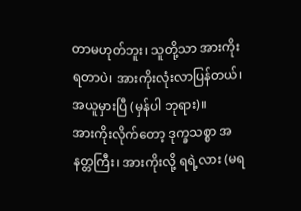တာမဟုတ်ဘူး၊ သူတို့သာ အားကိုးရတာပဲ၊ အားကိုးလုံးလာပြန်တယ်၊ အယူမှားပြီ (မှန်ပါ ဘုရား)။
အားကိုးလိုက်တော့ ဒုက္ခသစ္စာ အနတ္တကြီး၊ အားကိုးလို့ ရရဲ့လား (မရ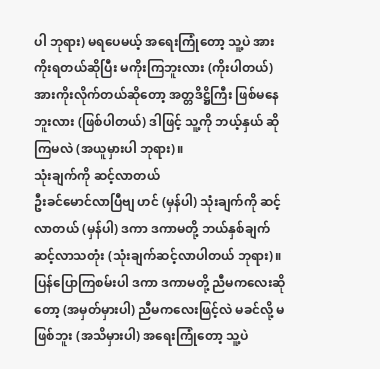ပါ ဘုရား) မရပေမယ့် အရေးကြုံတော့ သူ့ပဲ အားကိုးရတယ်ဆိုပြီး မကိုးကြဘူးလား (ကိုးပါတယ်) အားကိုးလိုက်တယ်ဆိုတော့ အတ္တဒိဋ္ဌိကြီး ဖြစ်မနေဘူးလား (ဖြစ်ပါတယ်) ဒါဖြင့် သူ့ကို ဘယ့်နှယ် ဆိုကြမလဲ (အယူမှားပါ ဘုရား)။
သုံးချက်ကို ဆင့်လာတယ်
ဦးခင်မောင်လာပြီဗျ ဟင် (မှန်ပါ) သုံးချက်ကို ဆင့်လာတယ် (မှန်ပါ) ဒကာ ဒကာမတို့ ဘယ်နှစ်ချက် ဆင့်လာသတုံး (သုံးချက်ဆင့်လာပါတယ် ဘုရား)။
ပြန်ပြောကြစမ်းပါ ဒကာ ဒကာမတို့ ညီမကလေးဆိုတော့ (အမှတ်မှားပါ) ညီမကလေးဖြင့်လဲ မခင်လို့ မဖြစ်ဘူး (အသိမှားပါ) အရေးကြုံတော့ သူ့ပဲ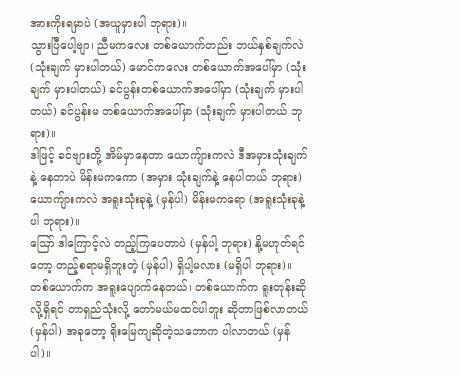အားကိုးရမှာပဲ (အယူမှားပါ ဘုရား)။
သွားပြီပေါ့ဗျာ၊ ညီမကလေး တစ်ယောက်တည်း ဘယ်နှစ်ချက်လဲ (သုံးချက် မှားပါတယ်) မောင်ကလေး တစ်ယောက်အပေါ်မှာ (သုံးချက် မှားပါတယ်) ခင်ပွန်းတစ်ယောက်အပေါ်မှာ (သုံးချက် မှားပါတယ်) ခင်ပွန်းမ တစ်ယောက်အပေါ်မှာ (သုံးချက် မှားပါတယ် ဘုရား)။
ဒါဖြင့် ခင်ဗျားတို့ အိမ်မှာနေတာ ယောကျ်ားကလဲ ဒီအမှားသုံးချက်နဲ့ နေတာပဲ မိန်းမကကော (အမှား သုံးချက်နဲ့ နေပါတယ် ဘုရား) ယောကျ်ားကလဲ အရူးသုံးခုနဲ့ (မှန်ပါ) မိန်းမကရော (အရူးသုံးခုနဲ့ပါ ဘုရား)။
ဪ ဒါကြောင့်လဲ တည့်ကြပေတာပဲ (မှန်ပါ့ ဘုရား) နို့မဟုတ်ရင်တော့ တည့်စရာမရှိဘူးတဲ့ (မှန်ပါ) ရှိပါ့မလား (မရှိပါ ဘုရား)။
တစ်ယောက်က အရူးပျောက်နေတယ်၊ တစ်ယောက်က ရူးတုန်းဆိုလို့ရှိရင် တာရှည်သုံးလို့ တော်မယ်မထင်ပါဘူး ဆိုတာဖြစ်လာတယ် (မှန်ပါ) အခုတော့ ရိုးမြေကျဆိုတဲ့သဘောက ပါလာတယ် (မှန်ပါ)။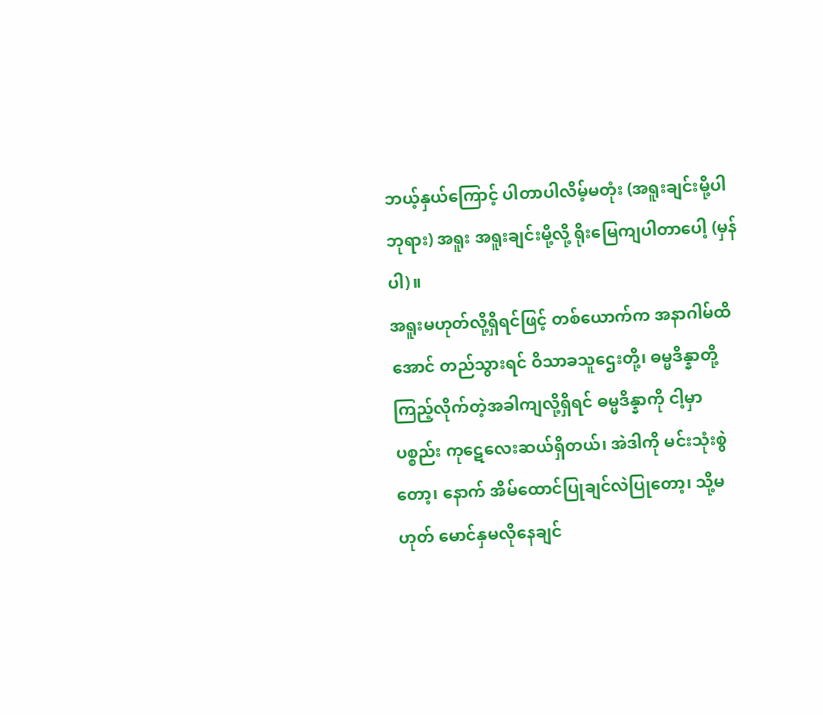ဘယ့်နှယ်ကြောင့် ပါတာပါလိမ့်မတုံး (အရူးချင်းမို့ပါ ဘုရား) အရူး အရူးချင်းမို့လို့ ရိုးမြေကျပါတာပေါ့ (မှန်ပါ)။
အရူးမဟုတ်လို့ရှိရင်ဖြင့် တစ်ယောက်က အနာဂါမ်ထိအောင် တည်သွားရင် ဝိသာခသူဌေးတို့၊ ဓမ္မဒိန္နာတို့ ကြည့်လိုက်တဲ့အခါကျလို့ရှိရင် ဓမ္မဒိန္နာကို ငါ့မှာပစ္စည်း ကုဋေလေးဆယ်ရှိတယ်၊ အဲဒါကို မင်းသုံးစွဲတော့၊ နောက် အိမ်ထောင်ပြုချင်လဲပြုတော့၊ သို့မဟုတ် မောင်နှမလိုနေချင်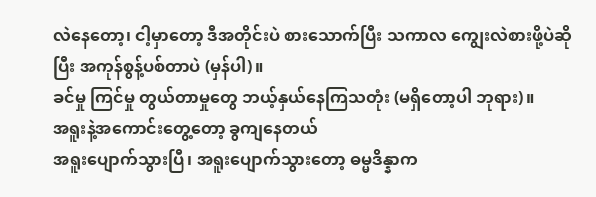လဲနေတော့၊ ငါ့မှာတော့ ဒီအတိုင်းပဲ စားသောက်ပြီး သကာလ ကျွေးလဲစားဖို့ပဲဆိုပြီး အကုန်စွန့်ပစ်တာပဲ (မှန်ပါ)။
ခင်မှု ကြင်မှု တွယ်တာမှုတွေ ဘယ့်နှယ်နေကြသတုံး (မရှိတော့ပါ ဘုရား)။
အရူးနဲ့အကောင်းတွေ့တော့ ခွကျနေတယ်
အရူးပျောက်သွားပြီ၊ အရူးပျောက်သွားတော့ ဓမ္မဒိန္နာက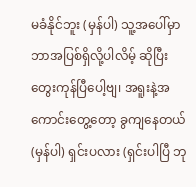မခံနိုင်ဘူး (မှန်ပါ) သူ့အပေါ်မှာ ဘာအပြစ်ရှိလို့ပါလိမ့် ဆိုပြီး တွေးကုန်ပြီပေါ့ဗျ၊ အရူးနဲ့အကောင်းတွေ့တော့ ခွကျနေတယ် (မှန်ပါ) ရှင်းပလား (ရှင်းပါပြီ ဘု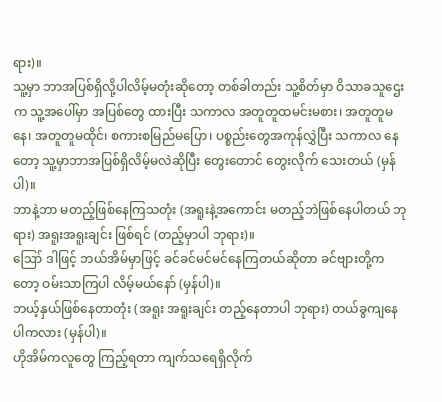ရား)။
သူ့မှာ ဘာအပြစ်ရှိလို့ပါလိမ့်မတုံးဆိုတော့ တစ်ခါတည်း သူ့စိတ်မှာ ဝိသာခသူဌေးက သူ့အပေါ်မှာ အပြစ်တွေ ထားပြီး သကာလ အတူတူထမင်းမစား၊ အတူတူမနေ၊ အတူတူမထိုင်၊ စကားစမြည်မပြော၊ ပစ္စည်းတွေအကုန်လွှဲပြီး သကာလ နေတော့ သူ့မှာဘာအပြစ်ရှိလိမ့်မလဲဆိုပြီး တွေးတောင် တွေးလိုက် သေးတယ် (မှန်ပါ)။
ဘာနဲ့ဘာ မတည့်ဖြစ်နေကြသတုံး (အရူးနဲ့အကောင်း မတည့်ဘဲဖြစ်နေပါတယ် ဘုရား) အရူးအရူးချင်း ဖြစ်ရင် (တည့်မှာပါ ဘုရား)။
ဪ ဒါဖြင့် ဘယ်အိမ်မှာဖြင့် ခင်ခင်မင်မင်နေကြတယ်ဆိုတာ ခင်ဗျားတို့ကတော့ ဝမ်းသာကြပါ လိမ့်မယ်နော် (မှန်ပါ)။
ဘယ့်နှယ်ဖြစ်နေတာတုံး (အရူး အရူးချင်း တည့်နေတာပါ ဘုရား) တယ်ခွကျနေပါကလား (မှန်ပါ)။
ဟိုအိမ်ကလူတွေ ကြည့်ရတာ ကျက်သရေရှိလိုက်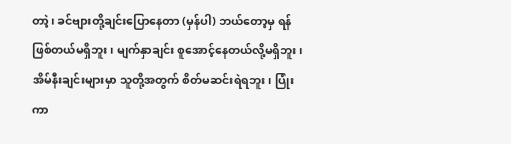တာဲ့၊ ခင်ဗျားတို့ချင်းပြောနေတာ (မှန်ပါ) ဘယ်တော့မှ ရန်ဖြစ်တယ်မရှိဘူး၊ မျက်နှာချင်း စူအောင့်နေတယ်လို့မရှိဘူး၊ အိမ်နီးချင်းများမှာ သူတို့အတွက် စိတ်မဆင်းရဲရဘူး၊ ပြုံးကာ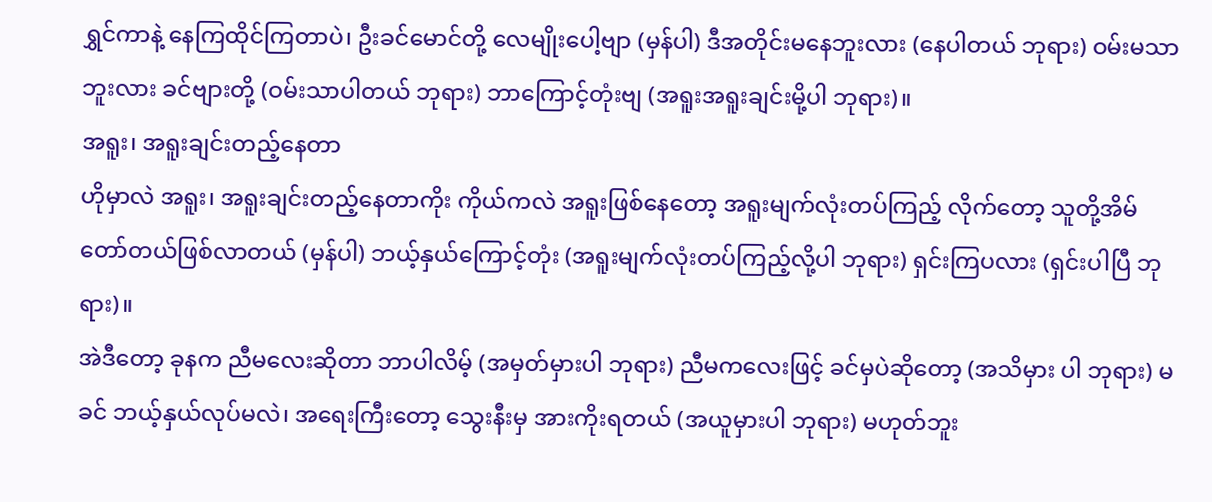ရွှင်ကာနဲ့ နေကြထိုင်ကြတာပဲ၊ ဦးခင်မောင်တို့ လေမျိုးပေါ့ဗျာ (မှန်ပါ) ဒီအတိုင်းမနေဘူးလား (နေပါတယ် ဘုရား) ဝမ်းမသာဘူးလား ခင်ဗျားတို့ (ဝမ်းသာပါတယ် ဘုရား) ဘာကြောင့်တုံးဗျ (အရူးအရူးချင်းမို့ပါ ဘုရား)။
အရူး၊ အရူးချင်းတည့်နေတာ
ဟိုမှာလဲ အရူး၊ အရူးချင်းတည့်နေတာကိုး ကိုယ်ကလဲ အရူးဖြစ်နေတော့ အရူးမျက်လုံးတပ်ကြည့် လိုက်တော့ သူတို့အိမ် တော်တယ်ဖြစ်လာတယ် (မှန်ပါ) ဘယ့်နှယ်ကြောင့်တုံး (အရူးမျက်လုံးတပ်ကြည့်လို့ပါ ဘုရား) ရှင်းကြပလား (ရှင်းပါပြီ ဘုရား)။
အဲဒီတော့ ခုနက ညီမလေးဆိုတာ ဘာပါလိမ့် (အမှတ်မှားပါ ဘုရား) ညီမကလေးဖြင့် ခင်မှပဲဆိုတော့ (အသိမှား ပါ ဘုရား) မခင် ဘယ့်နှယ်လုပ်မလဲ၊ အရေးကြီးတော့ သွေးနီးမှ အားကိုးရတယ် (အယူမှားပါ ဘုရား) မဟုတ်ဘူး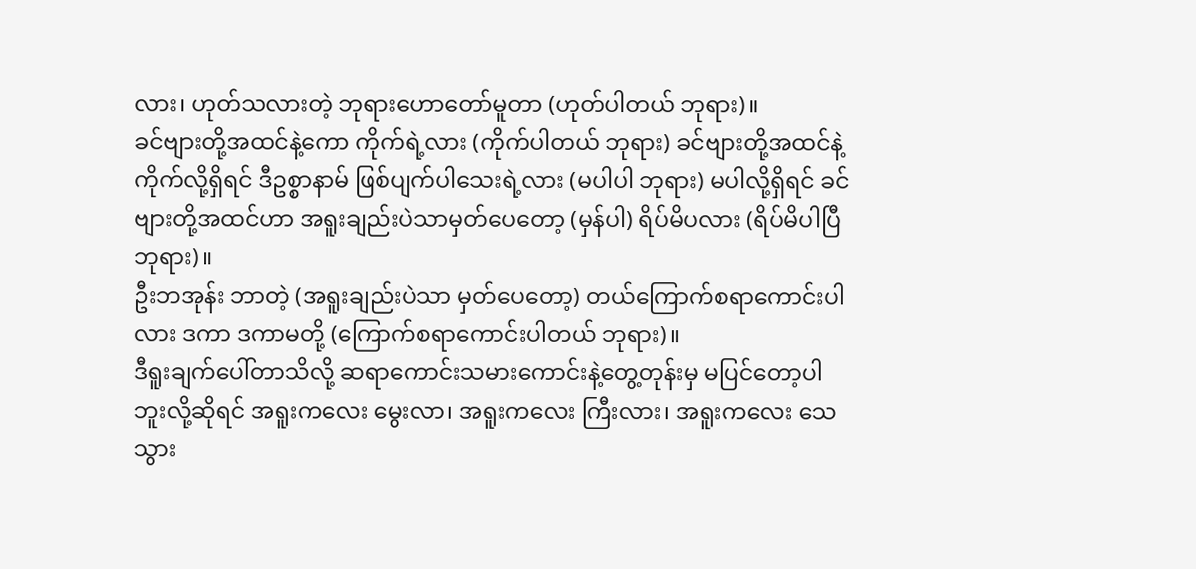လား၊ ဟုတ်သလားတဲ့ ဘုရားဟောတော်မူတာ (ဟုတ်ပါတယ် ဘုရား)။
ခင်ဗျားတို့အထင်နဲ့ကော ကိုက်ရဲ့လား (ကိုက်ပါတယ် ဘုရား) ခင်ဗျားတို့အထင်နဲ့ကိုက်လို့ရှိရင် ဒီဥစ္စာနာမ် ဖြစ်ပျက်ပါသေးရဲ့လား (မပါပါ ဘုရား) မပါလို့ရှိရင် ခင်ဗျားတို့အထင်ဟာ အရူးချည်းပဲသာမှတ်ပေတော့ (မှန်ပါ) ရိပ်မိပလား (ရိပ်မိပါပြီ ဘုရား)။
ဦးဘအုန်း ဘာတဲ့ (အရူးချည်းပဲသာ မှတ်ပေတော့) တယ်ကြောက်စရာကောင်းပါလား ဒကာ ဒကာမတို့ (ကြောက်စရာကောင်းပါတယ် ဘုရား)။
ဒီရူးချက်ပေါ်တာသိလို့ ဆရာကောင်းသမားကောင်းနဲ့တွေ့တုန်းမှ မပြင်တော့ပါဘူးလို့ဆိုရင် အရူးကလေး မွေးလာ၊ အရူးကလေး ကြီးလား၊ အရူးကလေး သေသွား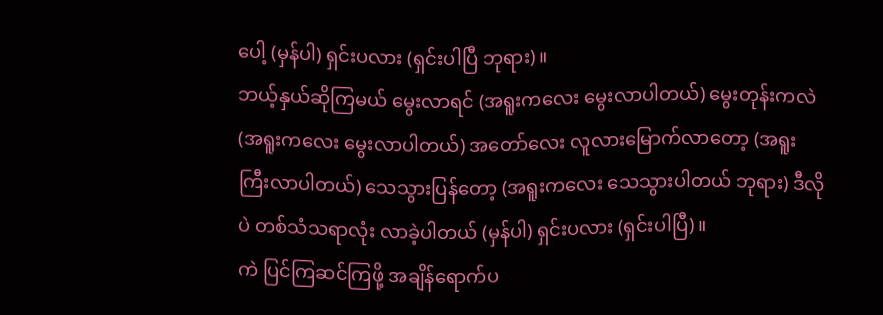ပေါ့ (မှန်ပါ) ရှင်းပလား (ရှင်းပါပြီ ဘုရား)။
ဘယ့်နှယ်ဆိုကြမယ် မွေးလာရင် (အရူးကလေး မွေးလာပါတယ်) မွေးတုန်းကလဲ (အရူးကလေး မွေးလာပါတယ်) အတော်လေး လူလားမြောက်လာတော့ (အရူးကြီးလာပါတယ်) သေသွားပြန်တော့ (အရူးကလေး သေသွားပါတယ် ဘုရား) ဒီလိုပဲ တစ်သံသရာလုံး လာခဲ့ပါတယ် (မှန်ပါ) ရှင်းပလား (ရှင်းပါပြီ)။
ကဲ ပြင်ကြဆင်ကြဖို့ အချိန်ရောက်ပ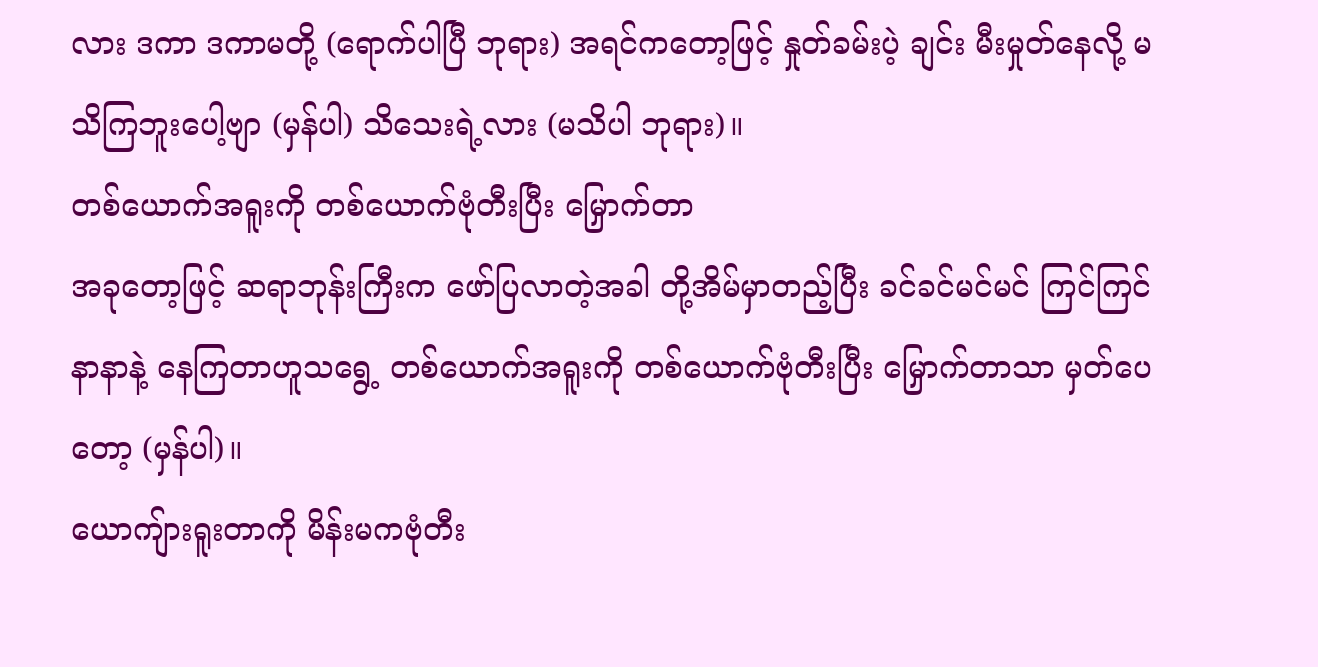လား ဒကာ ဒကာမတို့ (ရောက်ပါပြီ ဘုရား) အရင်ကတော့ဖြင့် နှုတ်ခမ်းပဲ့ ချင်း မီးမှုတ်နေလို့ မသိကြဘူးပေါ့ဗျာ (မှန်ပါ) သိသေးရဲ့လား (မသိပါ ဘုရား)။
တစ်ယောက်အရူးကို တစ်ယောက်ဗုံတီးပြီး မြှောက်တာ
အခုတော့ဖြင့် ဆရာဘုန်းကြီးက ဖော်ပြလာတဲ့အခါ တို့အိမ်မှာတည့်ပြီး ခင်ခင်မင်မင် ကြင်ကြင်နာနာနဲ့ နေကြတာဟူသရွေ့ တစ်ယောက်အရူးကို တစ်ယောက်ဗုံတီးပြီး မြှောက်တာသာ မှတ်ပေတော့ (မှန်ပါ)။
ယောကျ်ားရူးတာကို မိန်းမကဗုံတီး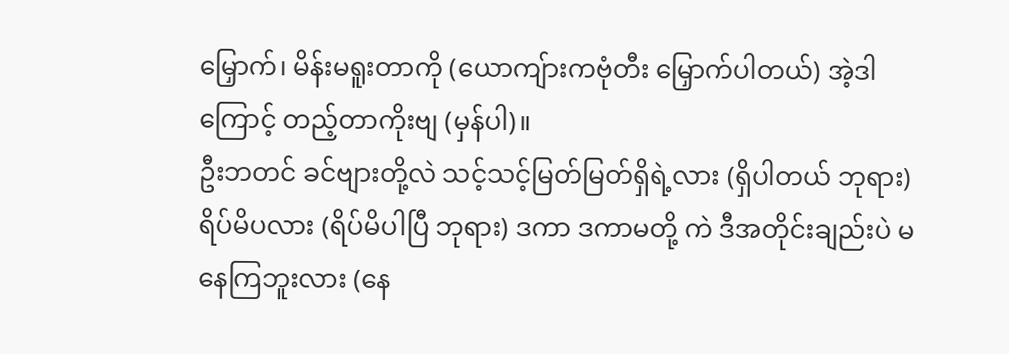မြှောက်၊ မိန်းမရူးတာကို (ယောကျ်ားကဗုံတီး မြှောက်ပါတယ်) အဲ့ဒါကြောင့် တည့်တာကိုးဗျ (မှန်ပါ)။
ဦးဘတင် ခင်ဗျားတို့လဲ သင့်သင့်မြတ်မြတ်ရှိရဲ့လား (ရှိပါတယ် ဘုရား) ရိပ်မိပလား (ရိပ်မိပါပြီ ဘုရား) ဒကာ ဒကာမတို့ ကဲ ဒီအတိုင်းချည်းပဲ မနေကြဘူးလား (နေ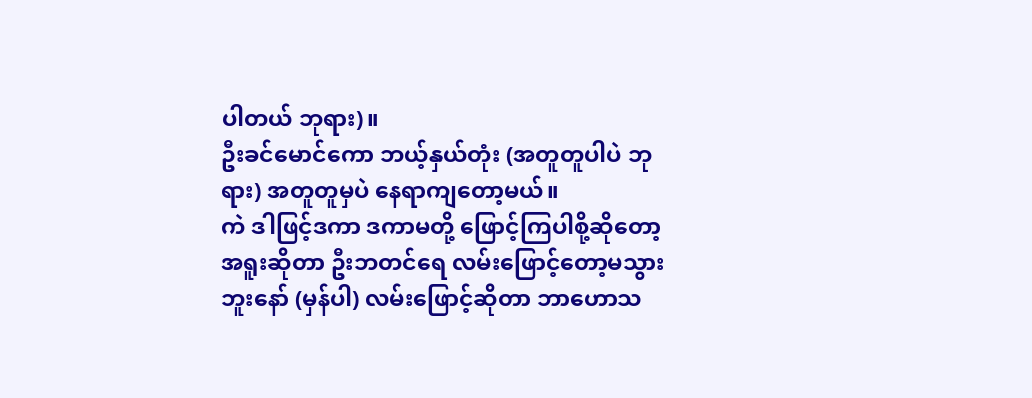ပါတယ် ဘုရား)။
ဦးခင်မောင်ကော ဘယ့်နှယ်တုံး (အတူတူပါပဲ ဘုရား) အတူတူမှပဲ နေရာကျတော့မယ်။
ကဲ ဒါဖြင့်ဒကာ ဒကာမတို့ ဖြောင့်ကြပါစို့ဆိုတော့ အရူးဆိုတာ ဦးဘတင်ရေ လမ်းဖြောင့်တော့မသွားဘူးနော် (မှန်ပါ) လမ်းဖြောင့်ဆိုတာ ဘာဟောသ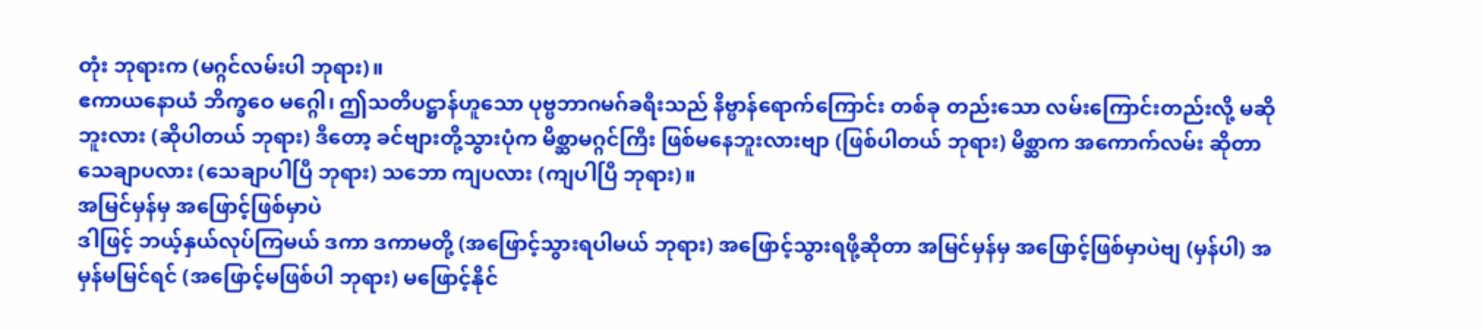တုံး ဘုရားက (မဂ္ဂင်လမ်းပါ ဘုရား)။
ဧကာယနောယံ ဘိက္ခဝေ မဂ္ဂေါ၊ ဤသတိပဋ္ဌာန်ဟူသော ပုဗ္ဗဘာဂမဂ်ခရီးသည် နိဗ္ဗာန်ရောက်ကြောင်း တစ်ခု တည်းသော လမ်းကြောင်းတည်းလို့ မဆိုဘူးလား (ဆိုပါတယ် ဘုရား) ဒီတော့ ခင်ဗျားတို့သွားပုံက မိစ္ဆာမဂ္ဂင်ကြီး ဖြစ်မနေဘူးလားဗျာ (ဖြစ်ပါတယ် ဘုရား) မိစ္ဆာက အကောက်လမ်း ဆိုတာ သေချာပလား (သေချာပါပြီ ဘုရား) သဘော ကျပလား (ကျပါပြီ ဘုရား)။
အမြင်မှန်မှ အဖြောင့်ဖြစ်မှာပဲ
ဒါဖြင့် ဘယ့်နှယ်လုပ်ကြမယ် ဒကာ ဒကာမတို့ (အဖြောင့်သွားရပါမယ် ဘုရား) အဖြောင့်သွားရဖို့ဆိုတာ အမြင်မှန်မှ အဖြောင့်ဖြစ်မှာပဲဗျ (မှန်ပါ) အမှန်မမြင်ရင် (အဖြောင့်မဖြစ်ပါ ဘုရား) မဖြောင့်နိုင်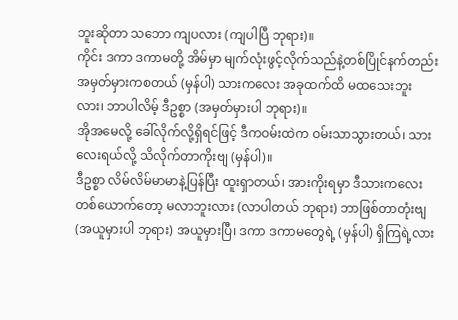ဘူးဆိုတာ သဘော ကျပလား (ကျပါပြီ ဘုရား)။
ကိုင်း ဒကာ ဒကာမတို့ အိမ်မှာ မျက်လုံးဖွင့်လိုက်သည်နဲ့တစ်ပြိုင်နက်တည်း အမှတ်မှားကစတယ် (မှန်ပါ) သားကလေး အခုထက်ထိ မထသေးဘူးလား၊ ဘာပါလိမ့် ဒီဥစ္စာ (အမှတ်မှားပါ ဘုရား)။
အိုအမေလို့ ခေါ်လိုက်လို့ရှိရင်ဖြင့် ဒီကဝမ်းထဲက ဝမ်းသာသွားတယ်၊ သားလေးရယ်လို့ သိလိုက်တာကိုးဗျ (မှန်ပါ)။
ဒီဥစ္စာ လိမ်လိမ်မာမာနဲ့ပြန်ပြီး ထူးရှာတယ်၊ အားကိုးရမှာ ဒီသားကလေးတစ်ယောက်တော့ မလာဘူးလား (လာပါတယ် ဘုရား) ဘာဖြစ်တာတုံးဗျ (အယူမှားပါ ဘုရား) အယူမှားပြီ၊ ဒကာ ဒကာမတွေရဲ့ (မှန်ပါ) ရှိကြရဲ့လား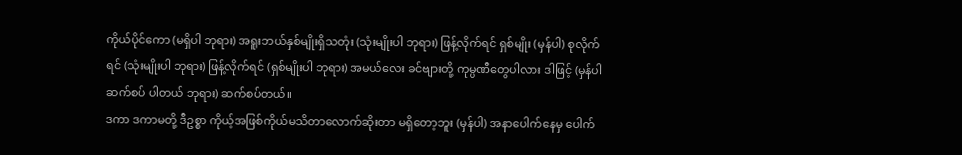ကိုယ်ပိုင်ကော (မရှိပါ ဘုရား) အရူးဘယ်နှစ်မျိုးရှိသတုံး (သုံးမျိုးပါ ဘုရား) ဖြန့်လိုက်ရင် ရှစ်မျိုး (မှန်ပါ) စုလိုက်ရင် (သုံးမျိုးပါ ဘုရား) ဖြန့်လိုက်ရင် (ရှစ်မျိုးပါ ဘုရား) အမယ်လေး ခင်ဗျားတို့ ကုမ္ပဏီတွေပါလား ဒါဖြင့် (မှန်ပါဆက်စပ် ပါတယ် ဘုရား) ဆက်စပ်တယ်။
ဒကာ ဒကာမတို့ ဒီဥစ္စာ ကိုယ့်အဖြစ်ကိုယ်မသိတာလောက်ဆိုးတာ မရှိတော့ဘူး (မှန်ပါ) အနာပေါက်နေမှ ပေါက်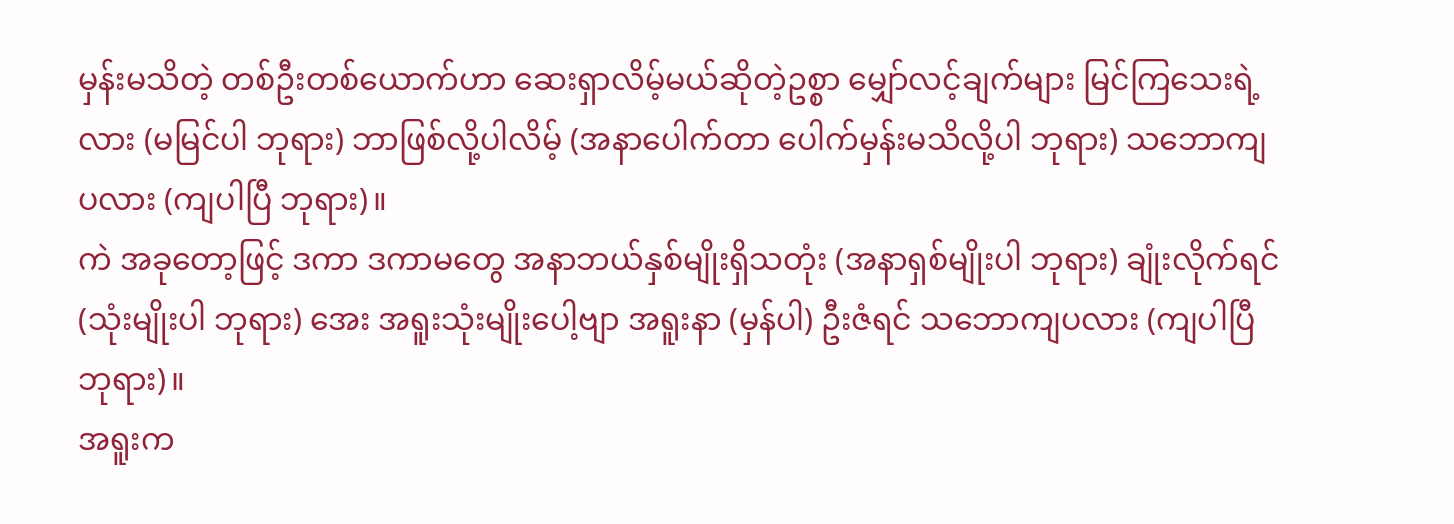မှန်းမသိတဲ့ တစ်ဦးတစ်ယောက်ဟာ ဆေးရှာလိမ့်မယ်ဆိုတဲ့ဥစ္စာ မျှော်လင့်ချက်များ မြင်ကြသေးရဲ့လား (မမြင်ပါ ဘုရား) ဘာဖြစ်လို့ပါလိမ့် (အနာပေါက်တာ ပေါက်မှန်းမသိလို့ပါ ဘုရား) သဘောကျပလား (ကျပါပြီ ဘုရား)။
ကဲ အခုတော့ဖြင့် ဒကာ ဒကာမတွေ အနာဘယ်နှစ်မျိုးရှိသတုံး (အနာရှစ်မျိုးပါ ဘုရား) ချုံးလိုက်ရင် (သုံးမျိုးပါ ဘုရား) အေး အရူးသုံးမျိုးပေါ့ဗျာ အရူးနာ (မှန်ပါ) ဦးဇံရင် သဘောကျပလား (ကျပါပြီ ဘုရား)။
အရူးက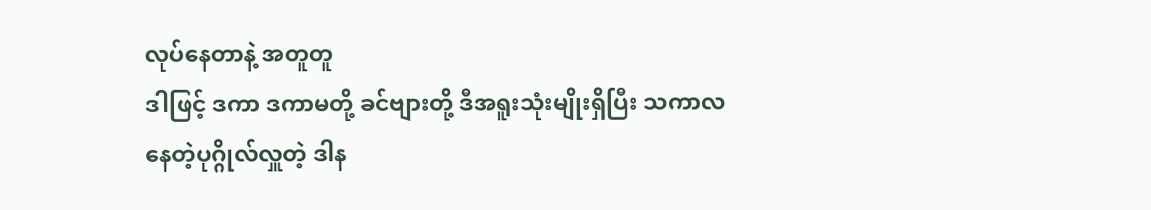လုပ်နေတာနဲ့ အတူတူ
ဒါဖြင့် ဒကာ ဒကာမတို့ ခင်ဗျားတို့ ဒီအရူးသုံးမျိုးရှိပြီး သကာလ နေတဲ့ပုဂ္ဂိုလ်လှူတဲ့ ဒါန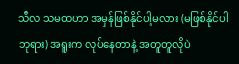သီလ သမထဟာ အမှန်ဖြစ်နိုင်ပါ့မလား (မဖြစ်နိုင်ပါ ဘုရား) အရူးက လုပ်နေတာနဲ့ အတူတူလိုပဲ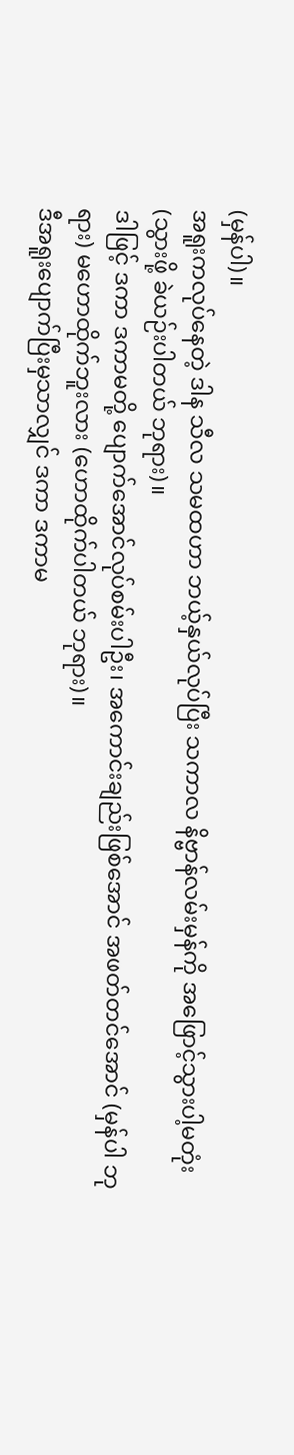(မှန်ပါ)။
အရူးကလုပ်နေတဲ့ ဒါန သီလ သမထဟာ ဘယ့်နှယ်လုပ်ပြီး သကာလ နိဗ္ဗာန်လမ်းမှန်ကို အဖြောင့်သွားပါ့မတုံး (သွားဖို့ ခဲယဉ်းပါတယ် ဘုရား)။
ဒါဖြင့် ဒကာ ဒကာမတို့ ပျောက်အောင်လုပ်စမ်းပါဦး၊ အကောင်းချည်းဖြစ်အောင် အဖတ်တင်အောင် (မှန်ပါ ဘုရား) မဟောထိုက်ဘူးလား (ဟောထိုက်ပါတယ် ဘုရား)။
ဒီအရူးပျောက်ပြီးမှသာလျှင် ဒကာ ဒကာမ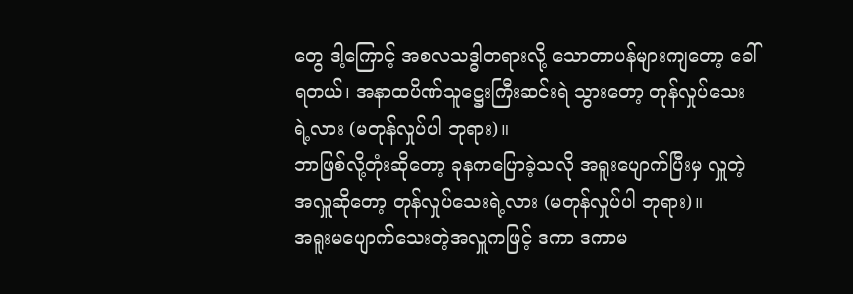တွေ ဒါ့ကြောင့် အစလသဒ္ဓါတရားလို့ သောတာပန်များကျတော့ ခေါ်ရတယ်၊ အနာထပိဏ်သူဋ္ဌေးကြီးဆင်းရဲ သွားတော့ တုန်လှုပ်သေးရဲ့လား (မတုန်လှုပ်ပါ ဘုရား)။
ဘာဖြစ်လို့တုံးဆိုတော့ ခုနကပြောခဲ့သလို အရူးပျောက်ပြီးမှ လှူတဲ့အလှူဆိုတော့ တုန်လှုပ်သေးရဲ့လား (မတုန်လှုပ်ပါ ဘုရား)။
အရူးမပျောက်သေးတဲ့အလှူကဖြင့် ဒကာ ဒကာမ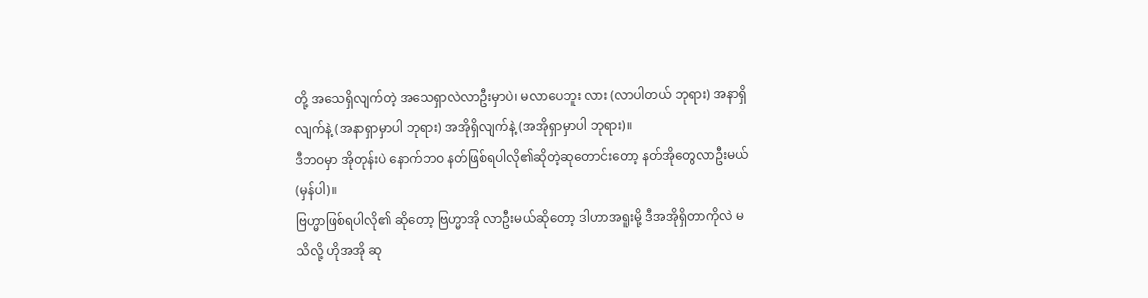တို့ အသေရှိလျက်တဲ့ အသေရှာလဲလာဦးမှာပဲ၊ မလာပေဘူး လား (လာပါတယ် ဘုရား) အနာရှိလျက်နဲ့ (အနာရှာမှာပါ ဘုရား) အအိုရှိလျက်နဲ့ (အအိုရှာမှာပါ ဘုရား)။
ဒီဘဝမှာ အိုတုန်းပဲ နောက်ဘဝ နတ်ဖြစ်ရပါလို၏ဆိုတဲ့ဆုတောင်းတော့ နတ်အိုတွေလာဦးမယ် (မှန်ပါ)။
ဗြဟ္မာဖြစ်ရပါလို၏ ဆိုတော့ ဗြဟ္မာအို လာဦးမယ်ဆိုတော့ ဒါဟာအရူးမို့ ဒီအအိုရှိတာကိုလဲ မသိလို့ ဟိုအအို ဆု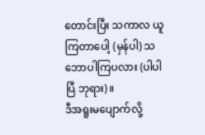တောင်းပြီး သကာလ ယူကြတာပေါ့ (မှန်ပါ) သဘောပါကြပလား (ပါပါပြီ ဘုရား)။
ဒီအရူးမပျောက်လို့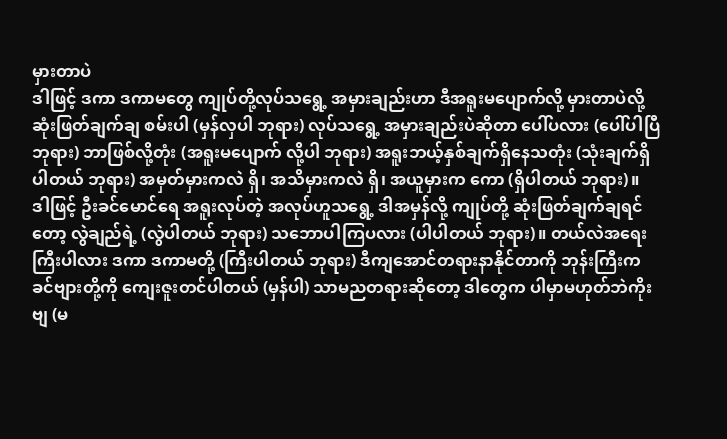မှားတာပဲ
ဒါဖြင့် ဒကာ ဒကာမတွေ ကျုပ်တို့လုပ်သရွေ့ အမှားချည်းဟာ ဒီအရူးမပျောက်လို့ မှားတာပဲလို့ ဆုံးဖြတ်ချက်ချ စမ်းပါ (မှန်လှပါ ဘုရား) လုပ်သရွေ့ အမှားချည်းပဲဆိုတာ ပေါ်ပလား (ပေါ်ပါပြီ ဘုရား) ဘာဖြစ်လို့တုံး (အရူးမပျောက် လို့ပါ ဘုရား) အရူးဘယ့်နှစ်ချက်ရှိနေသတုံး (သုံးချက်ရှိပါတယ် ဘုရား) အမှတ်မှားကလဲ ရှိ၊ အသိမှားကလဲ ရှိ၊ အယူမှားက ကော (ရှိပါတယ် ဘုရား)။
ဒါဖြင့် ဦးခင်မောင်ရေ အရူးလုပ်တဲ့ အလုပ်ဟူသရွေ့ ဒါအမှန်လို့ ကျုပ်တို့ ဆုံးဖြတ်ချက်ချရင်တော့ လွဲချည်ရဲ့ (လွဲပါတယ် ဘုရား) သဘောပါကြပလား (ပါပါတယ် ဘုရား)။ တယ်လဲအရေးကြီးပါလား ဒကာ ဒကာမတို့ (ကြီးပါတယ် ဘုရား) ဒီကျအောင်တရားနာနိုင်တာကို ဘုန်းကြီးက ခင်ဗျားတို့ကို ကျေးဇူးတင်ပါတယ် (မှန်ပါ) သာမညတရားဆိုတော့ ဒါတွေက ပါမှာမဟုတ်ဘဲကိုးဗျ (မ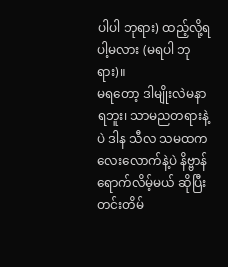ပါပါ ဘုရား) ထည့်လို့ရပါ့မလား (မရပါ ဘုရား)။
မရတော့ ဒါမျိုးလဲမနာရဘူး၊ သာမညတရားနဲ့ပဲ ဒါန သီလ သမထကလေးလောက်နဲ့ပဲ နိဗ္ဗာန် ရောက်လိမ့်မယ် ဆိုပြီး တင်းတိမ်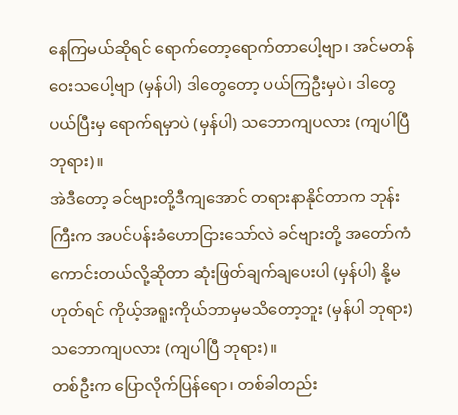နေကြမယ်ဆိုရင် ရောက်တော့ရောက်တာပေါ့ဗျာ၊ အင်မတန်ဝေးသပေါ့ဗျာ (မှန်ပါ) ဒါတွေတော့ ပယ်ကြဦးမှပဲ၊ ဒါတွေပယ်ပြီးမှ ရောက်ရမှာပဲ (မှန်ပါ) သဘောကျပလား (ကျပါပြီ ဘုရား)။
အဲဒီတော့ ခင်ဗျားတို့ဒီကျအောင် တရားနာနိုင်တာက ဘုန်းကြီးက အပင်ပန်းခံဟောငြားသော်လဲ ခင်ဗျားတို့ အတော်ကံကောင်းတယ်လို့ဆိုတာ ဆုံးဖြတ်ချက်ချပေးပါ (မှန်ပါ) နို့မဟုတ်ရင် ကိုယ့်အရူးကိုယ်ဘာမှမသိတော့ဘူး (မှန်ပါ ဘုရား) သဘောကျပလား (ကျပါပြီ ဘုရား)။
တစ်ဦးက ပြောလိုက်ပြန်ရော၊ တစ်ခါတည်း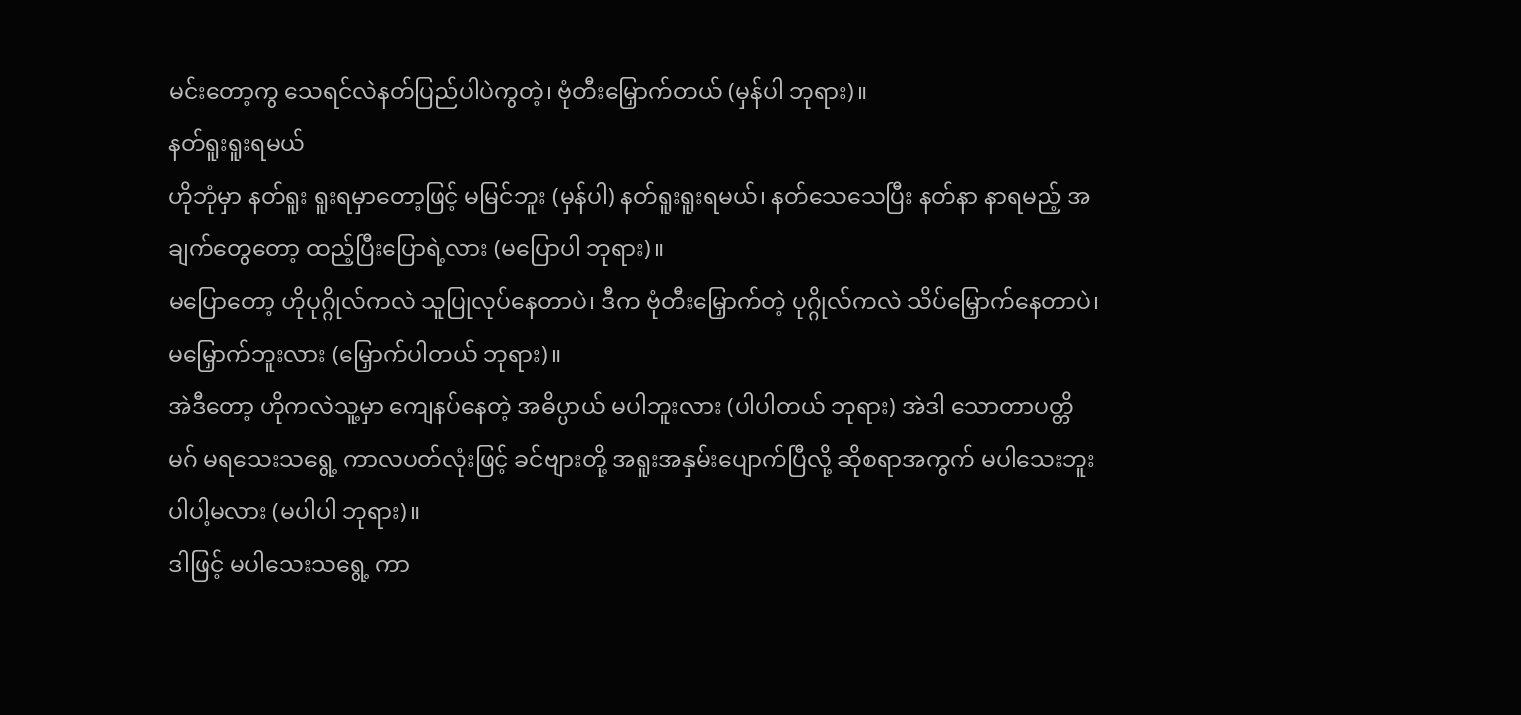မင်းတော့ကွ သေရင်လဲနတ်ပြည်ပါပဲကွတဲ့၊ ဗုံတီးမြှောက်တယ် (မှန်ပါ ဘုရား)။
နတ်ရူးရူးရမယ်
ဟိုဘုံမှာ နတ်ရူး ရူးရမှာတော့ဖြင့် မမြင်ဘူး (မှန်ပါ) နတ်ရူးရူးရမယ်၊ နတ်သေသေပြီး နတ်နာ နာရမည့် အချက်တွေတော့ ထည့်ပြီးပြောရဲ့လား (မပြောပါ ဘုရား)။
မပြောတော့ ဟိုပုဂ္ဂိုလ်ကလဲ သူပြုလုပ်နေတာပဲ၊ ဒီက ဗုံတီးမြှောက်တဲ့ ပုဂ္ဂိုလ်ကလဲ သိပ်မြှောက်နေတာပဲ၊ မမြှောက်ဘူးလား (မြှောက်ပါတယ် ဘုရား)။
အဲဒီတော့ ဟိုကလဲသူ့မှာ ကျေနပ်နေတဲ့ အဓိပ္ပာယ် မပါဘူးလား (ပါပါတယ် ဘုရား) အဲဒါ သောတာပတ္တိမဂ် မရသေးသရွေ့ ကာလပတ်လုံးဖြင့် ခင်ဗျားတို့ အရူးအနှမ်းပျောက်ပြီလို့ ဆိုစရာအကွက် မပါသေးဘူး ပါပါ့မလား (မပါပါ ဘုရား)။
ဒါဖြင့် မပါသေးသရွေ့ ကာ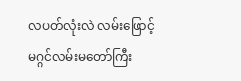လပတ်လုံးလဲ လမ်းဖြောင့် မဂ္ဂင်လမ်းမတော်ကြီး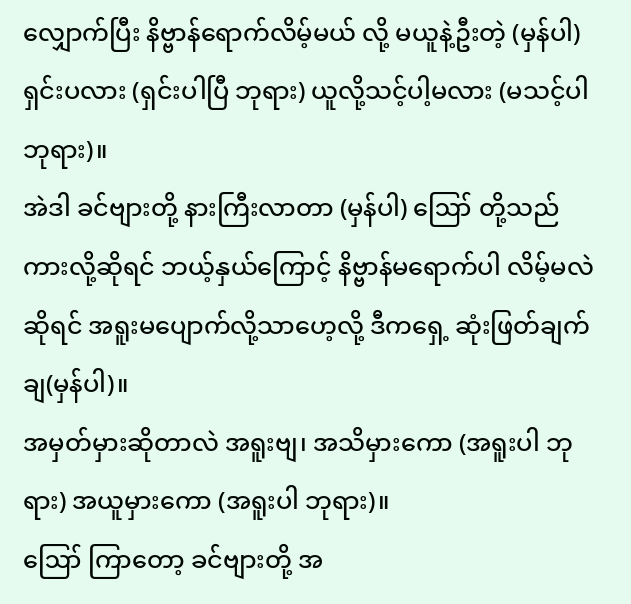လျှောက်ပြီး နိဗ္ဗာန်ရောက်လိမ့်မယ် လို့ မယူနဲ့ဦးတဲ့ (မှန်ပါ) ရှင်းပလား (ရှင်းပါပြီ ဘုရား) ယူလို့သင့်ပါ့မလား (မသင့်ပါ ဘုရား)။
အဲဒါ ခင်ဗျားတို့ နားကြီးလာတာ (မှန်ပါ) ဪ တို့သည်ကားလို့ဆိုရင် ဘယ့်နှယ်ကြောင့် နိဗ္ဗာန်မရောက်ပါ လိမ့်မလဲဆိုရင် အရူးမပျောက်လို့သာဟေ့လို့ ဒီကရှေ့ ဆုံးဖြတ်ချက်ချ(မှန်ပါ)။
အမှတ်မှားဆိုတာလဲ အရူးဗျ၊ အသိမှားကော (အရူးပါ ဘုရား) အယူမှားကော (အရူးပါ ဘုရား)။
ဪ ကြာတော့ ခင်ဗျားတို့ အ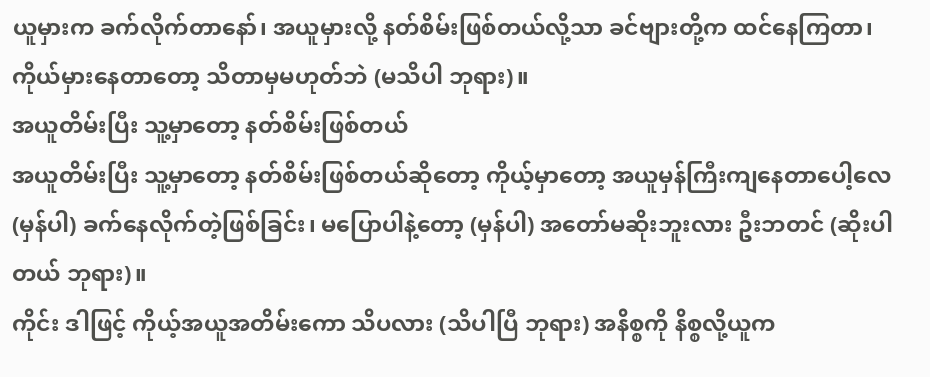ယူမှားက ခက်လိုက်တာနော်၊ အယူမှားလို့ နတ်စိမ်းဖြစ်တယ်လို့သာ ခင်ဗျားတို့က ထင်နေကြတာ၊ ကိုယ်မှားနေတာတော့ သိတာမှမဟုတ်ဘဲ (မသိပါ ဘုရား)။
အယူတိမ်းပြီး သူ့မှာတော့ နတ်စိမ်းဖြစ်တယ်
အယူတိမ်းပြီး သူ့မှာတော့ နတ်စိမ်းဖြစ်တယ်ဆိုတော့ ကိုယ့်မှာတော့ အယူမှန်ကြီးကျနေတာပေါ့လေ (မှန်ပါ) ခက်နေလိုက်တဲ့ဖြစ်ခြင်း၊ မပြောပါနဲ့တော့ (မှန်ပါ) အတော်မဆိုးဘူးလား ဦးဘတင် (ဆိုးပါတယ် ဘုရား)။
ကိုင်း ဒါဖြင့် ကိုယ့်အယူအတိမ်းကော သိပလား (သိပါပြီ ဘုရား) အနိစ္စကို နိစ္စလို့ယူက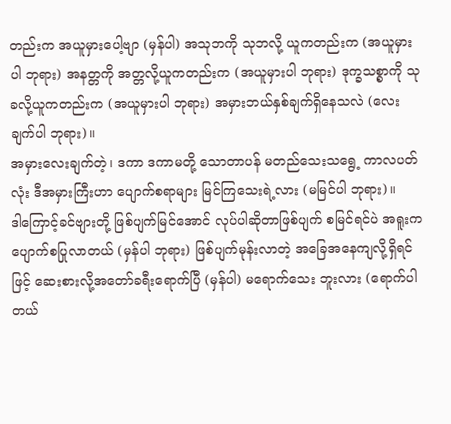တည်းက အယူမှားပေါ့ဗျာ (မှန်ပါ) အသုဘကို သုဘလို့ ယူကတည်းက (အယူမှားပါ ဘုရား) အနတ္တကို အတ္တလို့ယူကတည်းက (အယူမှားပါ ဘုရား) ဒုက္ခသစ္စာကို သုခလို့ယူကတည်းက (အယူမှားပါ ဘုရား) အမှားဘယ်နှစ်ချက်ရှိနေသလဲ (လေးချက်ပါ ဘုရား)။
အမှားလေးချက်တဲ့၊ ဒကာ ဒကာမတို့ သောတာပန် မတည်သေးသရွေ့ ကာလပတ်လုံး ဒီအမှားကြီးဟာ ပျောက်စရာများ မြင်ကြသေးရဲ့လား (မမြင်ပါ ဘုရား)။
ဒါကြောင့်ခင်ဗျားတို့ ဖြစ်ပျက်မြင်အောင် လုပ်ပါဆိုတာဖြစ်ပျက် စမြင်ရင်ပဲ အရူးကပျောက်စပြုလာတယ် (မှန်ပါ ဘုရား) ဖြစ်ပျက်မုန်းလာတဲ့ အခြေအနေကျလို့ရှိရင်ဖြင့် ဆေးစားလို့အတော်ခရီးရောက်ပြီ (မှန်ပါ) မရောက်သေး ဘူးလား (ရောက်ပါတယ်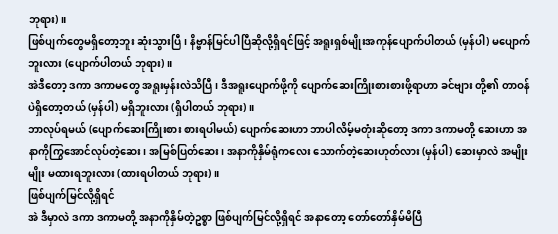ဘုရား)။
ဖြစ်ပျက်တွေမရှိတော့ဘူး ဆုံးသွားပြီ၊ နိဗ္ဗာန်မြင်ပါပြီဆိုလို့ရှိရင်ဖြင့် အရူးရှစ်မျိုးအကုန်ပျောက်ပါတယ် (မှန်ပါ) မပျောက်ဘူးလား (ပျောက်ပါတယ် ဘုရား)။
အဲဒီတော့ ဒကာ ဒကာမတွေ အရူးမှန်းလဲသိပြီ၊ ဒီအရူးပျောက်ဖို့ကို ပျောက်ဆေးကြိုးစားစားဖို့ရာဟာ ခင်ဗျား တို့၏ တာဝန်ပဲရှိတော့တယ် (မှန်ပါ) မရှိဘူးလား (ရှိပါတယ် ဘုရား)။
ဘာလုပ်ရမယ် (ပျောက်ဆေးကြိုးစား စားရပါမယ်) ပျောက်ဆေးဟာ ဘာပါလိမ့်မတုံးဆိုတော့ ဒကာ ဒကာမတို့ ဆေးဟာ အနာကိုကြွအောင်လုပ်တဲ့ဆေး၊ အမြစ်ပြတ်ဆေး၊ အနာကိုနှိမ်ရုံကလေး သောက်တဲ့ဆေးဟုတ်လား (မှန်ပါ) ဆေးမှာလဲ အမျိုးမျိုး မထားရဘူးလား (ထားရပါတယ် ဘုရား)။
ဖြစ်ပျက်မြင်လို့ရှိရင်
အဲ ဒီမှာလဲ ဒကာ ဒကာမတို့ အနာကိုနှိမ်တဲ့ဥစ္စာ ဖြစ်ပျက်မြင်လို့ရှိရင် အနာတော့ တော်တော်နှိမ်မိပြီ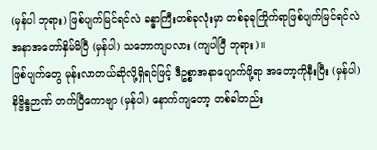(မှန်ပါ ဘုရား) ဖြစ်ပျက်မြင်ရင်လဲ ခန္ဓာကြီးတစ်ခုလုံးမှာ တစ်ခုခုကြိုက်ရာဖြစ်ပျက်မြင်ရင်လဲ အနာအတော်နှိမ်မိပြီ (မှန်ပါ) သဘောကျပလား (ကျပါပြီ ဘုရား)။
ဖြစ်ပျက်တွေ မုန်းလာတယ်ဆိုလို့ရှိရင်ဖြင့် ဒီဥစ္စာအနာပျောက်ဖို့ရာ အတော့ကိုနီးပြီး (မှန်ပါ) နိဗ္ဗိန္ဒဉာဏ် တက်ပြီကောဗျာ (မှန်ပါ) နောက်ကျတော့ တစ်ခါတည်း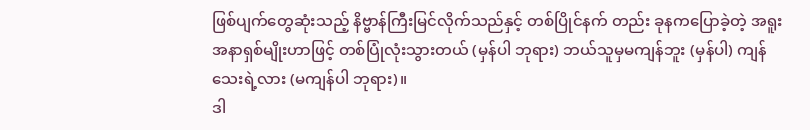ဖြစ်ပျက်တွေဆုံးသည့် နိဗ္ဗာန်ကြီးမြင်လိုက်သည်နှင့် တစ်ပြိုင်နက် တည်း ခုနကပြောခဲ့တဲ့ အရူးအနာရှစ်မျိုးဟာဖြင့် တစ်ပြုံလုံးသွားတယ် (မှန်ပါ ဘုရား) ဘယ်သူမှမကျန်ဘူး (မှန်ပါ) ကျန်သေးရဲ့လား (မကျန်ပါ ဘုရား)။
ဒါ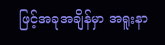ဖြင့်အခုအချိန်မှာ အရူးနာ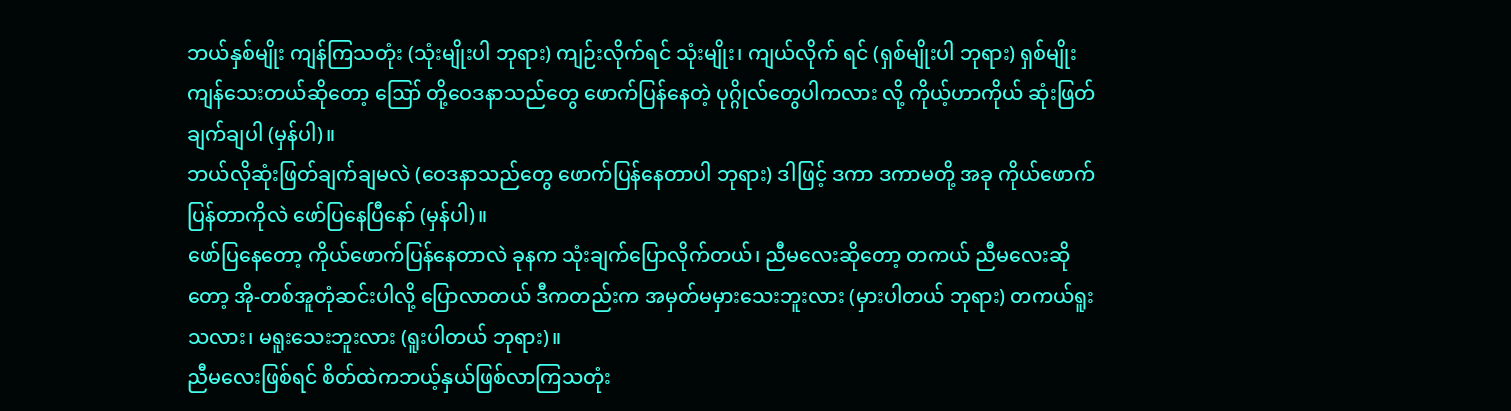ဘယ်နှစ်မျိုး ကျန်ကြသတုံး (သုံးမျိုးပါ ဘုရား) ကျဉ်းလိုက်ရင် သုံးမျိုး၊ ကျယ်လိုက် ရင် (ရှစ်မျိုးပါ ဘုရား) ရှစ်မျိုးကျန်သေးတယ်ဆိုတော့ ဪ တို့ဝေဒနာသည်တွေ ဖောက်ပြန်နေတဲ့ ပုဂ္ဂိုလ်တွေပါကလား လို့ ကိုယ့်ဟာကိုယ် ဆုံးဖြတ်ချက်ချပါ (မှန်ပါ)။
ဘယ်လိုဆုံးဖြတ်ချက်ချမလဲ (ဝေဒနာသည်တွေ ဖောက်ပြန်နေတာပါ ဘုရား) ဒါဖြင့် ဒကာ ဒကာမတို့ အခု ကိုယ်ဖောက်ပြန်တာကိုလဲ ဖော်ပြနေပြီနော် (မှန်ပါ)။
ဖော်ပြနေတော့ ကိုယ်ဖောက်ပြန်နေတာလဲ ခုနက သုံးချက်ပြောလိုက်တယ်၊ ညီမလေးဆိုတော့ တကယ် ညီမလေးဆိုတော့ အို-တစ်အူတုံဆင်းပါလို့ ပြောလာတယ် ဒီကတည်းက အမှတ်မမှားသေးဘူးလား (မှားပါတယ် ဘုရား) တကယ်ရူးသလား၊ မရူးသေးဘူးလား (ရူးပါတယ် ဘုရား)။
ညီမလေးဖြစ်ရင် စိတ်ထဲကဘယ့်နှယ်ဖြစ်လာကြသတုံး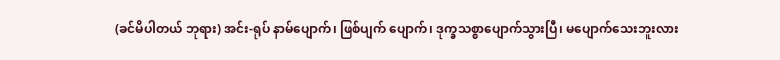(ခင်မိပါတယ် ဘုရား) အင်း-ရုပ် နာမ်ပျောက်၊ ဖြစ်ပျက် ပျောက်၊ ဒုက္ခသစ္စာပျောက်သွားပြီ၊ မပျောက်သေးဘူးလား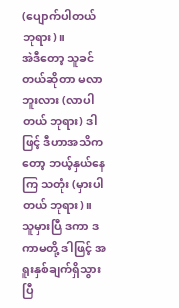(ပျောက်ပါတယ် ဘုရား)။
အဲဒီတော့ သူခင်တယ်ဆိုတာ မလာဘူးလား (လာပါတယ် ဘုရား) ဒါဖြင့် ဒီဟာအသိကတော့ ဘယ့်နှယ်နေကြ သတုံး (မှားပါတယ် ဘုရား)။
သူမှားပြီ ဒကာ ဒကာမတို့ ဒါဖြင့် အရူးနှစ်ချက်ရှိသွားပြီ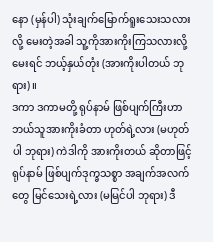နော (မှန်ပါ) သုံးချက်မြောက်ရူးသေးသလားလို့ မေးတဲ့အခါ သူ့ကိုအားကိုးကြသလားလို့မေးရင် ဘယ့်နှယ်တုံး (အားကိုးပါတယ် ဘုရား)။
ဒကာ ဒကာမတို့ ရုပ်နာမ် ဖြစ်ပျက်ကြီးဟာ ဘယ်သူအားကိုးခံတာ ဟုတ်ရဲ့လား (မဟုတ်ပါ ဘုရား) ကဲဒါကို အားကိုးတယ် ဆိုတာဖြင့် ရုပ်နာမ် ဖြစ်ပျက်ဒုက္ခသစ္စာ အချက်အလက်တွေ မြင်သေးရဲ့လား (မမြင်ပါ ဘုရား) ဒီ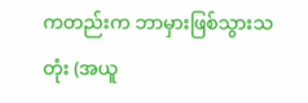ကတည်းက ဘာမှားဖြစ်သွားသတုံး (အယူ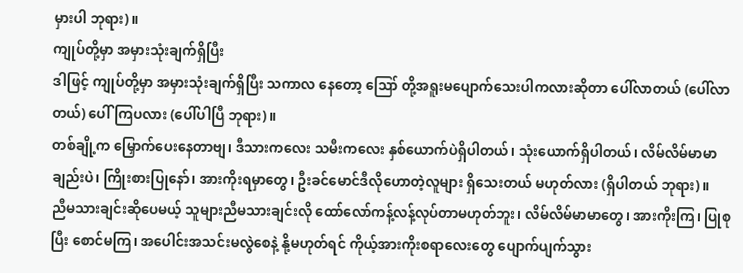မှားပါ ဘုရား)။
ကျုပ်တို့မှာ အမှားသုံးချက်ရှိပြီး
ဒါဖြင့် ကျုပ်တို့မှာ အမှားသုံးချက်ရှိပြီး သကာလ နေတော့ ဪ တို့အရူးမပျောက်သေးပါကလားဆိုတာ ပေါ်လာတယ် (ပေါ်လာတယ်) ပေါ်ကြပလား (ပေါ်ပါပြီ ဘုရား)။
တစ်ချို့က မြှောက်ပေးနေတာဗျ၊ ဒီသားကလေး သမီးကလေး နှစ်ယောက်ပဲရှိပါတယ်၊ သုံးယောက်ရှိပါတယ်၊ လိမ်လိမ်မာမာချည်းပဲ၊ ကြိုးစားပြုနော်၊ အားကိုးရမှာတွေ၊ ဦးခင်မောင်ဒီလိုဟောတဲ့လူများ ရှိသေးတယ် မဟုတ်လား (ရှိပါတယ် ဘုရား)။
ညီမသားချင်းဆိုပေမယ့် သူများညီမသားချင်းလို ထော်လော်ကန့်လန့်လုပ်တာမဟုတ်ဘူး၊ လိမ်လိမ်မာမာတွေ၊ အားကိုးကြ၊ ပြုစုပြီး စောင်မကြ၊ အပေါင်းအသင်းမလွဲစေနဲ့ နို့မဟုတ်ရင် ကိုယ့်အားကိုးစရာလေးတွေ ပျောက်ပျက်သွား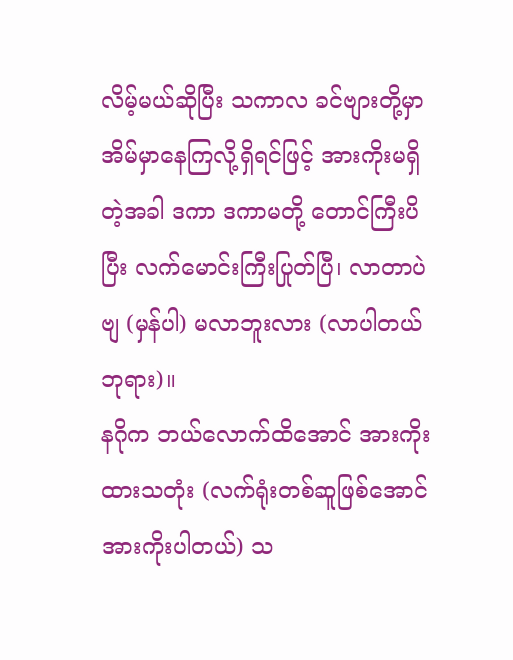လိမ့်မယ်ဆိုပြီး သကာလ ခင်ဗျားတို့မှာ အိမ်မှာနေကြလို့ရှိရင်ဖြင့် အားကိုးမရှိတဲ့အခါ ဒကာ ဒကာမတို့ တောင်ကြီးပိပြီး လက်မောင်းကြီးပြုတ်ပြီ၊ လာတာပဲဗျ (မှန်ပါ) မလာဘူးလား (လာပါတယ် ဘုရား)။
နဂိုက ဘယ်လောက်ထိအောင် အားကိုးထားသတုံး (လက်ရုံးတစ်ဆူဖြစ်အောင် အားကိုးပါတယ်) သ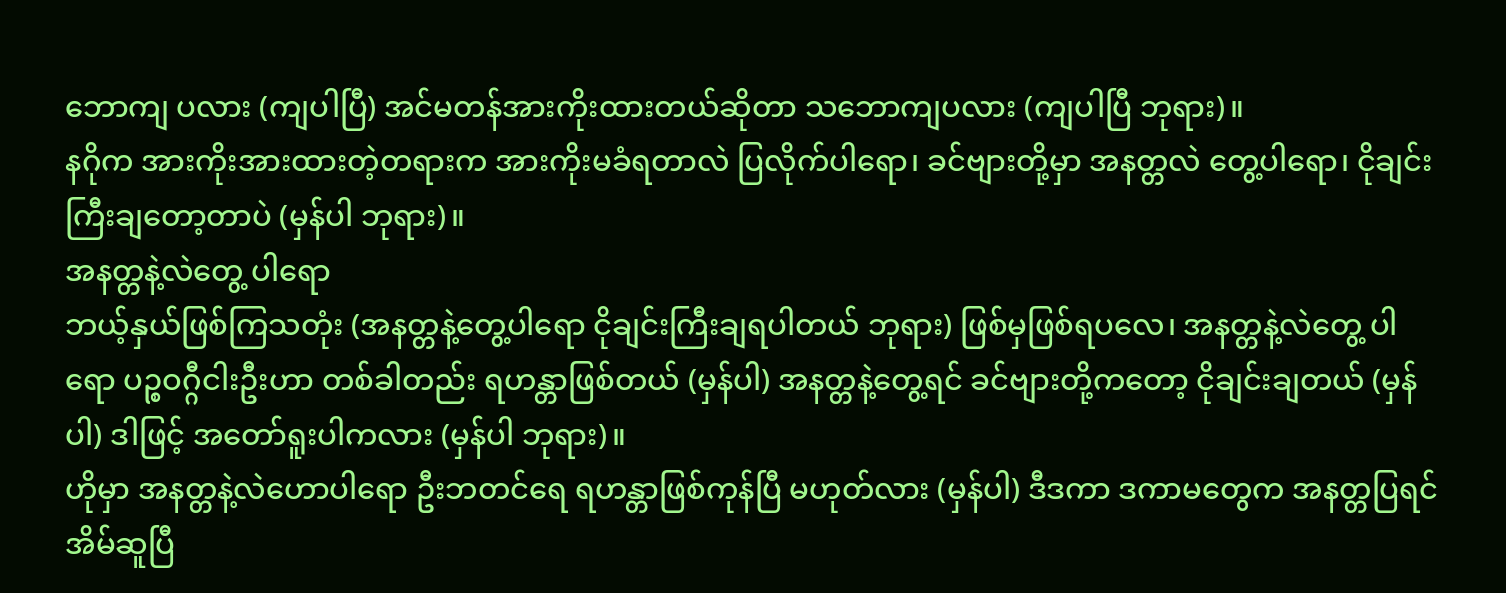ဘောကျ ပလား (ကျပါပြီ) အင်မတန်အားကိုးထားတယ်ဆိုတာ သဘောကျပလား (ကျပါပြီ ဘုရား)။
နဂိုက အားကိုးအားထားတဲ့တရားက အားကိုးမခံရတာလဲ ပြလိုက်ပါရော၊ ခင်ဗျားတို့မှာ အနတ္တလဲ တွေ့ပါရော၊ ငိုချင်းကြီးချတော့တာပဲ (မှန်ပါ ဘုရား)။
အနတ္တနဲ့လဲတွေ့ ပါရော
ဘယ့်နှယ်ဖြစ်ကြသတုံး (အနတ္တနဲ့တွေ့ပါရော ငိုချင်းကြီးချရပါတယ် ဘုရား) ဖြစ်မှဖြစ်ရပလေ၊ အနတ္တနဲ့လဲတွေ့ ပါရော ပဉ္စဝဂ္ဂီငါးဦးဟာ တစ်ခါတည်း ရဟန္တာဖြစ်တယ် (မှန်ပါ) အနတ္တနဲ့တွေ့ရင် ခင်ဗျားတို့ကတော့ ငိုချင်းချတယ် (မှန်ပါ) ဒါဖြင့် အတော်ရူးပါကလား (မှန်ပါ ဘုရား)။
ဟိုမှာ အနတ္တနဲ့လဲဟောပါရော ဦးဘတင်ရေ ရဟန္တာဖြစ်ကုန်ပြီ မဟုတ်လား (မှန်ပါ) ဒီဒကာ ဒကာမတွေက အနတ္တပြရင် အိမ်ဆူပြီ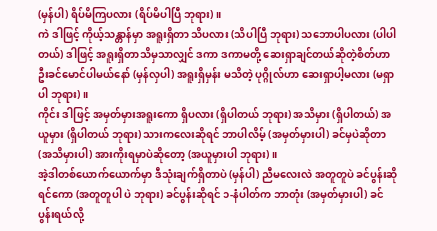(မှန်ပါ) ရိပ်မိကြပလား (ရိပ်မိပါပြီ ဘုရား)။
ကဲ ဒါဖြင့် ကိုယ့်သန္တာန်မှာ အရူးရှိတာ သိပလား (သိပါပြီ ဘုရား) သဘောပါပလား (ပါပါတယ်) ဒါဖြင့် အရူးရှိတာသိမှသာလျှင် ဒကာ ဒကာမတို့ ဆေးရှာချင်တယ်ဆိုတဲ့စိတ်ဟာ ဦးခင်မောင်ပါမယ်နော် (မှန်လှပါ) အရူးရှိမှန်း မသိတဲ့ ပုဂ္ဂိုလ်ဟာ ဆေးရှာပါ့မလား (မရှာပါ ဘုရား)။
ကိုင်း ဒါဖြင့် အမှတ်မှားအရူးကော ရှိပလား (ရှိပါတယ် ဘုရား) အသိမှား (ရှိပါတယ်) အယူမှား (ရှိပါတယ် ဘုရား) သားကလေးဆိုရင် ဘာပါလိမ့် (အမှတ်မှားပါ) ခင်မှပဲဆိုတာ (အသိမှားပါ) အားကိုးရမှာပဲဆိုတော့ (အယူမှားပါ ဘုရား)။
အဲ့ဒါတစ်ယောက်ယောက်မှာ ဒီသုံးချက်ရှိတာပဲ (မှန်ပါ) ညီမလေးလဲ အတူတူပဲ ခင်ပွန်းဆိုရင်ကော (အတူတူပါ ပဲ ဘုရား) ခင်ပွန်းဆိုရင် ၁-နံပါတ်က ဘာတုံး (အမှတ်မှားပါ) ခင်ပွန်းရယ်လို့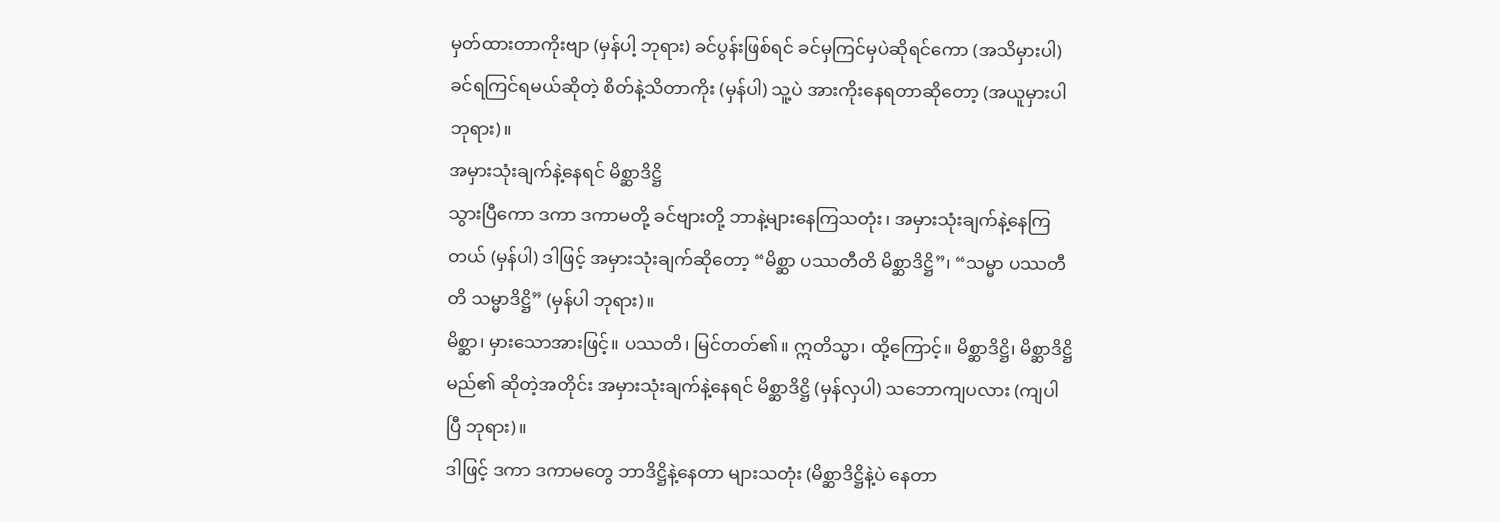မှတ်ထားတာကိုးဗျာ (မှန်ပါ့ ဘုရား) ခင်ပွန်းဖြစ်ရင် ခင်မှကြင်မှပဲဆိုရင်ကော (အသိမှားပါ) ခင်ရကြင်ရမယ်ဆိုတဲ့ စိတ်နဲ့သိတာကိုး (မှန်ပါ) သူ့ပဲ အားကိုးနေရတာဆိုတော့ (အယူမှားပါ ဘုရား)။
အမှားသုံးချက်နဲ့နေရင် မိစ္ဆာဒိဋ္ဌိ
သွားပြီကော ဒကာ ဒကာမတို့ ခင်ဗျားတို့ ဘာနဲ့များနေကြသတုံး၊ အမှားသုံးချက်နဲ့နေကြတယ် (မှန်ပါ) ဒါဖြင့် အမှားသုံးချက်ဆိုတော့ “မိစ္ဆာ ပဿတီတိ မိစ္ဆာဒိဋ္ဌိ”၊ “သမ္မာ ပဿတီတိ သမ္မာဒိဋ္ဌိ” (မှန်ပါ ဘုရား)။
မိစ္ဆာ၊ မှားသောအားဖြင့်။ ပဿတိ၊ မြင်တတ်၏။ ဣတိသ္မာ၊ ထို့ကြောင့်။ မိစ္ဆာဒိဋ္ဌိ၊ မိစ္ဆာဒိဋ္ဌိမည်၏ ဆိုတဲ့အတိုင်း အမှားသုံးချက်နဲ့နေရင် မိစ္ဆာဒိဋ္ဌိ (မှန်လှပါ) သဘောကျပလား (ကျပါပြီ ဘုရား)။
ဒါဖြင့် ဒကာ ဒကာမတွေ ဘာဒိဋ္ဌိနဲ့နေတာ များသတုံး (မိစ္ဆာဒိဋ္ဌိနဲ့ပဲ နေတာ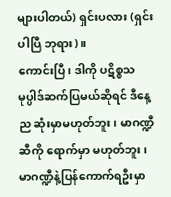များပါတယ်) ရှင်းပလား (ရှင်းပါပြီ ဘုရား)။
ကောင်းပြီ၊ ဒါကို ပဋိစ္စသမုပ္ပါဒ်ဆက်ပြမယ်ဆိုရင် ဒီနေ့ည ဆုံးမှာမဟုတ်ဘူး၊ မာဂဏ္ဍီဆီကို ရောက်မှာ မဟုတ်ဘူး၊ မာဂဏ္ဍီနဲ့ပြန်ကောက်ရဦးမှာ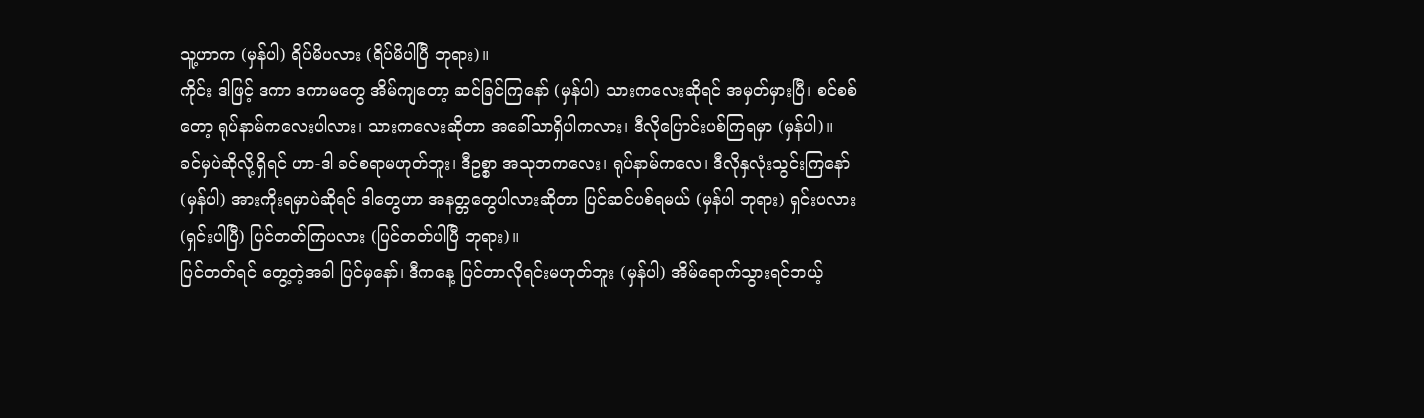သူ့ဟာက (မှန်ပါ) ရိပ်မိပလား (ရိပ်မိပါပြီ ဘုရား)။
ကိုင်း ဒါဖြင့် ဒကာ ဒကာမတွေ အိမ်ကျတော့ ဆင်ခြင်ကြနော် (မှန်ပါ) သားကလေးဆိုရင် အမှတ်မှားပြီ၊ စင်စစ်တော့ ရုပ်နာမ်ကလေးပါလား၊ သားကလေးဆိုတာ အခေါ်သာရှိပါကလား၊ ဒီလိုပြောင်းပစ်ကြရမှာ (မှန်ပါ)။
ခင်မှပဲဆိုလို့ရှိရင် ဟာ-ဒါ ခင်စရာမဟုတ်ဘူး၊ ဒီဥစ္စာ အသုဘကလေး၊ ရုပ်နာမ်ကလေ၊ ဒီလိုနှလုံးသွင်းကြနော် (မှန်ပါ) အားကိုးရမှာပဲဆိုရင် ဒါတွေဟာ အနတ္တတွေပါလားဆိုတာ ပြင်ဆင်ပစ်ရမယ် (မှန်ပါ ဘုရား) ရှင်းပလား (ရှင်းပါပြီ) ပြင်တတ်ကြပလား (ပြင်တတ်ပါပြီ ဘုရား)။
ပြင်တတ်ရင် တွေ့တဲ့အခါ ပြင်မှနော်၊ ဒီကနေ့ ပြင်တာလိုရင်းမဟုတ်ဘူး (မှန်ပါ) အိမ်ရောက်သွားရင်ဘယ့်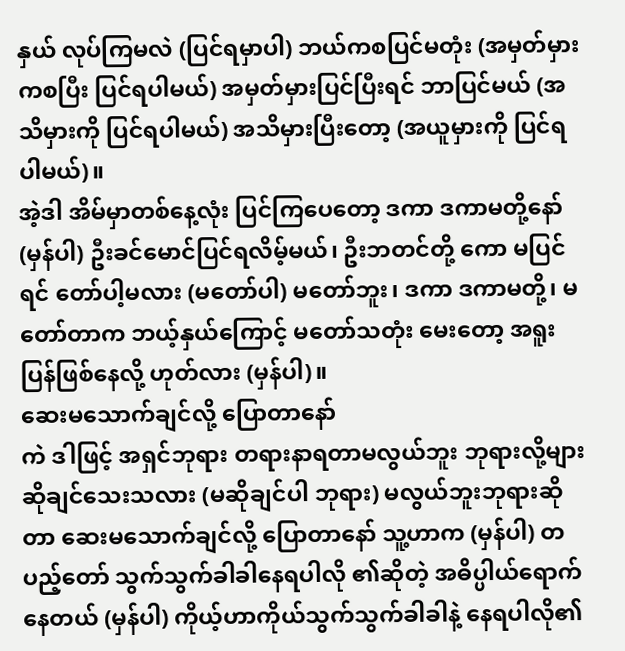နှယ် လုပ်ကြမလဲ (ပြင်ရမှာပါ) ဘယ်ကစပြင်မတုံး (အမှတ်မှားကစပြီး ပြင်ရပါမယ်) အမှတ်မှားပြင်ပြီးရင် ဘာပြင်မယ် (အသိမှားကို ပြင်ရပါမယ်) အသိမှားပြီးတော့ (အယူမှားကို ပြင်ရပါမယ်)။
အဲ့ဒါ အိမ်မှာတစ်နေ့လုံး ပြင်ကြပေတော့ ဒကာ ဒကာမတို့နော် (မှန်ပါ) ဦးခင်မောင်ပြင်ရလိမ့်မယ်၊ ဦးဘတင်တို့ ကော မပြင်ရင် တော်ပါ့မလား (မတော်ပါ) မတော်ဘူး၊ ဒကာ ဒကာမတို့၊ မတော်တာက ဘယ့်နှယ်ကြောင့် မတော်သတုံး မေးတော့ အရူးပြန်ဖြစ်နေလို့ ဟုတ်လား (မှန်ပါ)။
ဆေးမသောက်ချင်လို့ ပြောတာနော်
ကဲ ဒါဖြင့် အရှင်ဘုရား တရားနာရတာမလွယ်ဘူး ဘုရားလို့များ ဆိုချင်သေးသလား (မဆိုချင်ပါ ဘုရား) မလွယ်ဘူးဘုရားဆိုတာ ဆေးမသောက်ချင်လို့ ပြောတာနော် သူ့ဟာက (မှန်ပါ) တပည့်တော် သွက်သွက်ခါခါနေရပါလို ၏ဆိုတဲ့ အဓိပ္ပါယ်ရောက်နေတယ် (မှန်ပါ) ကိုယ့်ဟာကိုယ်သွက်သွက်ခါခါနဲ့ နေရပါလို၏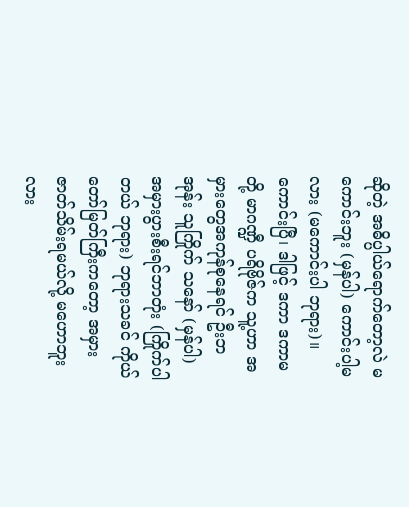ဆိုတဲ့ အဓိပ္ပါယ်ရောက်တော့လဲ မကောင်းဘူး (မှန်ပါ) ကောင်းပါ့မလား (မကောင်းပါ ဘုရား)။
ကောင်းပြီ၊ ဒါဖြင့် ဒကာ ဒကာမတို့ မာဂဏ္ဍီ ပရိဗိုဇ်က သူ့ဟာ အမှားတွေအကုန်စုနေရင် ဦးဘအုန်း သူကြိုက် သနော် (မှန်ပါ) အမှားပွားစီးရင်ဘာတုံး (ကြိုက်ပါတယ် ဘုရား) ဘုရားသခင် ကိုယ်တော်မြတ်ကြီးကတော့ အမှားဇာတ်သိမ်းရမယ်လို့ မဟောဘူးလား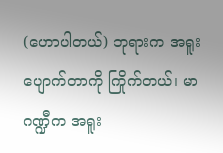(ဟောပါတယ်) ဘုရားက အရူးပျောက်တာကို ကြိုက်တယ်၊ မာဂဏ္ဍီက အရူး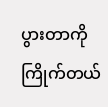ပွားတာကို ကြိုက်တယ်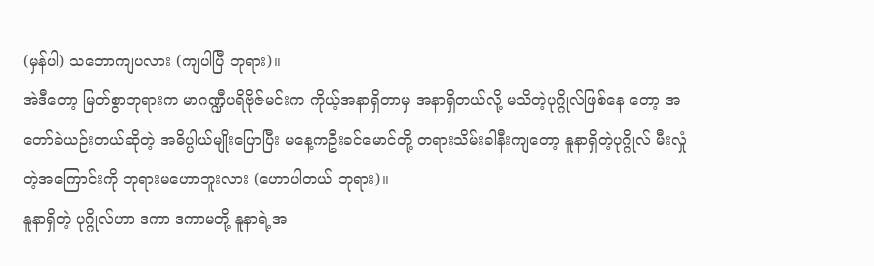(မှန်ပါ) သဘောကျပလား (ကျပါပြီ ဘုရား)။
အဲဒီတော့ မြတ်စွာဘုရားက မာဂဏ္ဍီပရိဗိုဇ်မင်းက ကိုယ့်အနာရှိတာမှ အနာရှိတယ်လို့ မသိတဲ့ပုဂ္ဂိုလ်ဖြစ်နေ တော့ အတော်ခဲယဉ်းတယ်ဆိုတဲ့ အဓိပ္ပါယ်မျိုးပြောပြီး မနေ့ကဦးခင်မောင်တို့ တရားသိမ်းခါနီးကျတော့ နူနာရှိတဲ့ပုဂ္ဂိုလ် မီးလှုံတဲ့အကြောင်းကို ဘုရားမဟောဘူးလား (ဟောပါတယ် ဘုရား)။
နူနာရှိတဲ့ ပုဂ္ဂိုလ်ဟာ ဒကာ ဒကာမတို့ နူနာရဲ့အ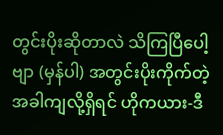တွင်းပိုးဆိုတာလဲ သိကြပြီပေါ့ဗျာ (မှန်ပါ) အတွင်းပိုးကိုက်တဲ့ အခါကျလို့ရှိရင် ဟိုကယား-ဒီ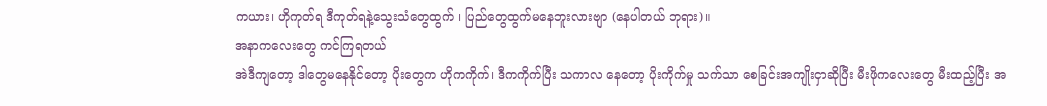ကယား၊ ဟိုကုတ်ရ ဒီကုတ်ရနဲ့သွေးသံတွေထွက် ၊ ပြည်တွေထွက်မနေဘူးလားဗျာ (နေပါတယ် ဘုရား)။
အနာကလေးတွေ ကင်ကြရတယ်
အဲဒီကျတော့ ဒါတွေမနေနိုင်တော့ ပိုးတွေက ဟိုကကိုက်၊ ဒီကကိုက်ပြီး သကာလ နေတော့ ပိုးကိုက်မှု သက်သာ စေခြင်းအကျိုးငှာဆိုပြီး မီးဖိုကလေးတွေ မီးထည့်ပြီး အ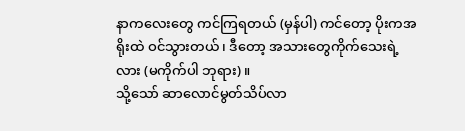နာကလေးတွေ ကင်ကြရတယ် (မှန်ပါ) ကင်တော့ ပိုးကအရိုးထဲ ဝင်သွားတယ်၊ ဒီတော့ အသားတွေကိုက်သေးရဲ့လား (မကိုက်ပါ ဘုရား)။
သို့သော် ဆာလောင်မွတ်သိပ်လာ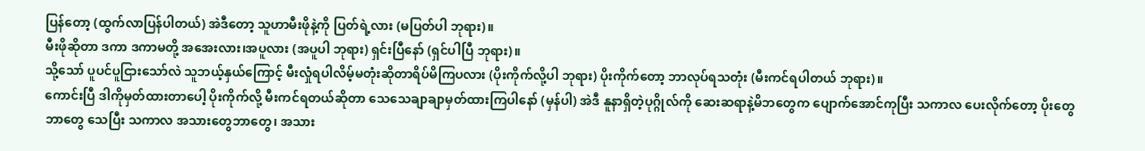ပြန်တော့ (ထွက်လာပြန်ပါတယ်) အဲဒီတော့ သူဟာမီးဖိုနဲ့ကို ပြတ်ရဲ့လား (မပြတ်ပါ ဘုရား)။
မီးဖိုဆိုတာ ဒကာ ဒကာမတို့ အအေးလား၊အပူလား (အပူပါ ဘုရား) ရှင်းပြီနော် (ရှင်ပါပြီ ဘုရား)။
သို့သော် ပူပင်ပူငြားသော်လဲ သူဘယ့်နှယ်ကြောင့် မီးလှုံရပါလိမ့်မတုံးဆိုတာရိပ်မိကြပလား (ပိုးကိုက်လို့ပါ ဘုရား) ပိုးကိုက်တော့ ဘာလုပ်ရသတုံး (မီးကင်ရပါတယ် ဘုရား)။
ကောင်းပြီ ဒါကိုမှတ်ထားတာပေါ့ ပိုးကိုက်လို့ မီးကင်ရတယ်ဆိုတာ သေသေချာချာမှတ်ထားကြပါနော် (မှန်ပါ) အဲဒီ နူနာရှိတဲ့ပုဂ္ဂိုလ်ကို ဆေးဆရာနဲ့မိဘတွေက ပျောက်အောင်ကုပြီး သကာလ ပေးလိုက်တော့ ပိုးတွေဘာတွေ သေပြီး သကာလ အသားတွေဘာတွေ၊ အသား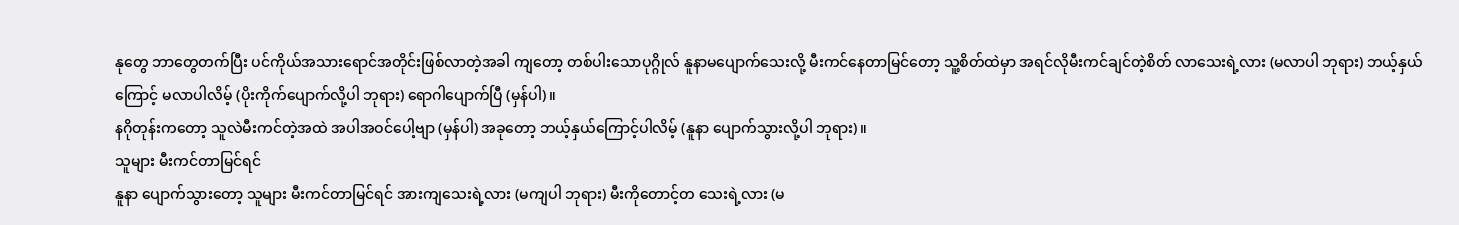နုတွေ ဘာတွေတက်ပြီး ပင်ကိုယ်အသားရောင်အတိုင်းဖြစ်လာတဲ့အခါ ကျတော့ တစ်ပါးသောပုဂ္ဂိုလ် နူနာမပျောက်သေးလို့ မီးကင်နေတာမြင်တော့ သူ့စိတ်ထဲမှာ အရင်လိုမီးကင်ချင်တဲ့စိတ် လာသေးရဲ့လား (မလာပါ ဘုရား) ဘယ့်နှယ်ကြောင့် မလာပါလိမ့် (ပိုးကိုက်ပျောက်လို့ပါ ဘုရား) ရောဂါပျောက်ပြီ (မှန်ပါ)။
နဂိုတုန်းကတော့ သူလဲမီးကင်တဲ့အထဲ အပါအဝင်ပေါ့ဗျာ (မှန်ပါ) အခုတော့ ဘယ့်နှယ်ကြောင့်ပါလိမ့် (နူနာ ပျောက်သွားလို့ပါ ဘုရား)။
သူများ မီးကင်တာမြင်ရင်
နူနာ ပျောက်သွားတော့ သူများ မီးကင်တာမြင်ရင် အားကျသေးရဲ့လား (မကျပါ ဘုရား) မီးကိုတောင့်တ သေးရဲ့လား (မ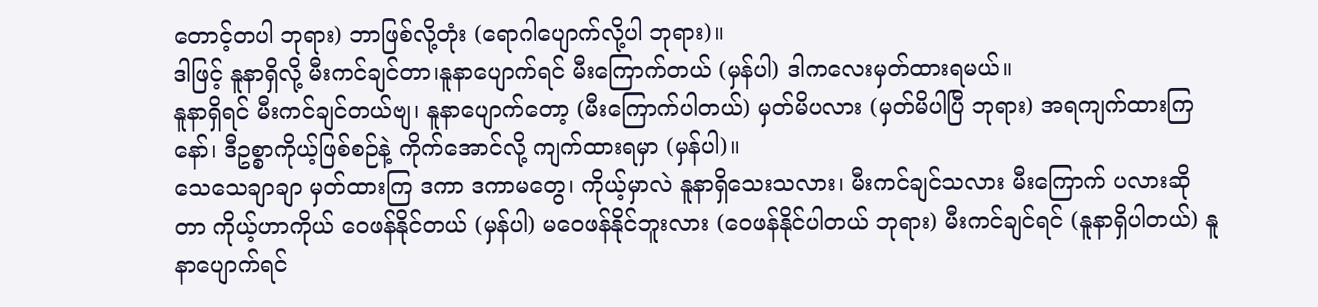တောင့်တပါ ဘုရား) ဘာဖြစ်လို့တုံး (ရောဂါပျောက်လို့ပါ ဘုရား)။
ဒါဖြင့် နူနာရှိလို့ မီးကင်ချင်တာ၊နူနာပျောက်ရင် မီးကြောက်တယ် (မှန်ပါ) ဒါကလေးမှတ်ထားရမယ်။
နူနာရှိရင် မီးကင်ချင်တယ်ဗျ၊ နူနာပျောက်တော့ (မီးကြောက်ပါတယ်) မှတ်မိပလား (မှတ်မိပါပြီ ဘုရား) အရကျက်ထားကြနော်၊ ဒီဥစ္စာကိုယ့်ဖြစ်စဉ်နဲ့ ကိုက်အောင်လို့ ကျက်ထားရမှာ (မှန်ပါ)။
သေသေချာချာ မှတ်ထားကြ ဒကာ ဒကာမတွေ၊ ကိုယ့်မှာလဲ နူနာရှိသေးသလား၊ မီးကင်ချင်သလား မီးကြောက် ပလားဆိုတာ ကိုယ့်ဟာကိုယ် ဝေဖန်နိုင်တယ် (မှန်ပါ) မဝေဖန်နိုင်ဘူးလား (ဝေဖန်နိုင်ပါတယ် ဘုရား) မီးကင်ချင်ရင် (နူနာရှိပါတယ်) နူနာပျောက်ရင်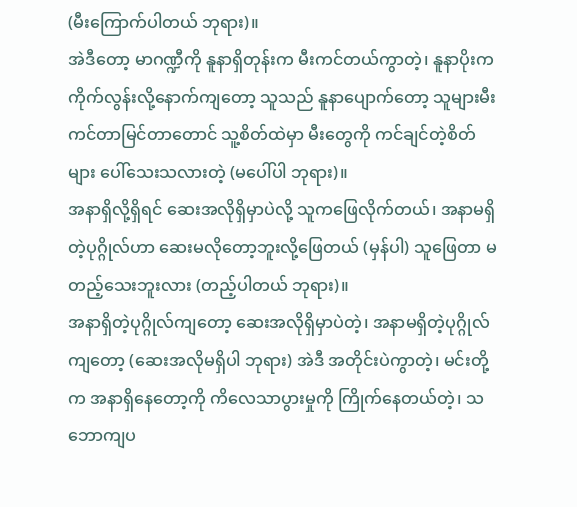(မီးကြောက်ပါတယ် ဘုရား)။
အဲဒီတော့ မာဂဏ္ဍီကို နူနာရှိတုန်းက မီးကင်တယ်ကွာတဲ့၊ နူနာပိုးက ကိုက်လွန်းလို့နောက်ကျတော့ သူသည် နူနာပျောက်တော့ သူများမီးကင်တာမြင်တာတောင် သူ့စိတ်ထဲမှာ မီးတွေကို ကင်ချင်တဲ့စိတ်များ ပေါ်သေးသလားတဲ့ (မပေါ်ပါ ဘုရား)။
အနာရှိလို့ရှိရင် ဆေးအလိုရှိမှာပဲလို့ သူကဖြေလိုက်တယ်၊ အနာမရှိတဲ့ပုဂ္ဂိုလ်ဟာ ဆေးမလိုတော့ဘူးလို့ဖြေတယ် (မှန်ပါ) သူဖြေတာ မတည့်သေးဘူးလား (တည့်ပါတယ် ဘုရား)။
အနာရှိတဲ့ပုဂ္ဂိုလ်ကျတော့ ဆေးအလိုရှိမှာပဲတဲ့၊ အနာမရှိတဲ့ပုဂ္ဂိုလ်ကျတော့ (ဆေးအလိုမရှိပါ ဘုရား) အဲဒီ အတိုင်းပဲကွာတဲ့၊ မင်းတို့က အနာရှိနေတော့ကို ကိလေသာပွားမှုကို ကြိုက်နေတယ်တဲ့၊ သဘောကျပ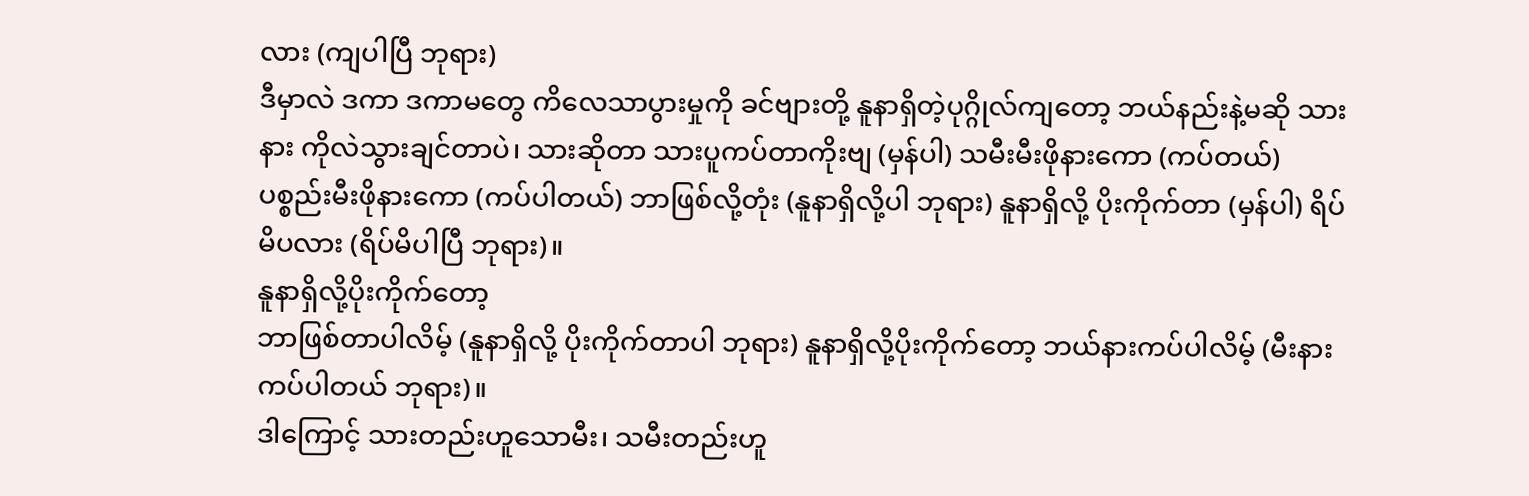လား (ကျပါပြီ ဘုရား)
ဒီမှာလဲ ဒကာ ဒကာမတွေ ကိလေသာပွားမှုကို ခင်ဗျားတို့ နူနာရှိတဲ့ပုဂ္ဂိုလ်ကျတော့ ဘယ်နည်းနဲ့မဆို သားနား ကိုလဲသွားချင်တာပဲ၊ သားဆိုတာ သားပူကပ်တာကိုးဗျ (မှန်ပါ) သမီးမီးဖိုနားကော (ကပ်တယ်) ပစ္စည်းမီးဖိုနားကော (ကပ်ပါတယ်) ဘာဖြစ်လို့တုံး (နူနာရှိလို့ပါ ဘုရား) နူနာရှိလို့ ပိုးကိုက်တာ (မှန်ပါ) ရိပ်မိပလား (ရိပ်မိပါပြီ ဘုရား)။
နူနာရှိလို့ပိုးကိုက်တော့
ဘာဖြစ်တာပါလိမ့် (နူနာရှိလို့ ပိုးကိုက်တာပါ ဘုရား) နူနာရှိလို့ပိုးကိုက်တော့ ဘယ်နားကပ်ပါလိမ့် (မီးနား ကပ်ပါတယ် ဘုရား)။
ဒါကြောင့် သားတည်းဟူသောမီး၊ သမီးတည်းဟူ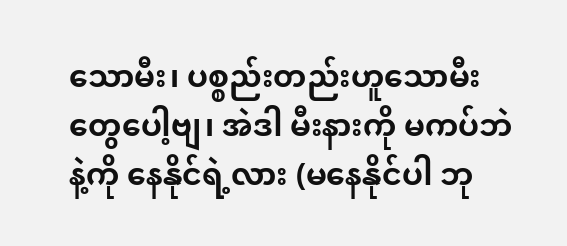သောမီး၊ ပစ္စည်းတည်းဟူသောမီးတွေပေါ့ဗျ၊ အဲဒါ မီးနားကို မကပ်ဘဲနဲ့ကို နေနိုင်ရဲ့လား (မနေနိုင်ပါ ဘု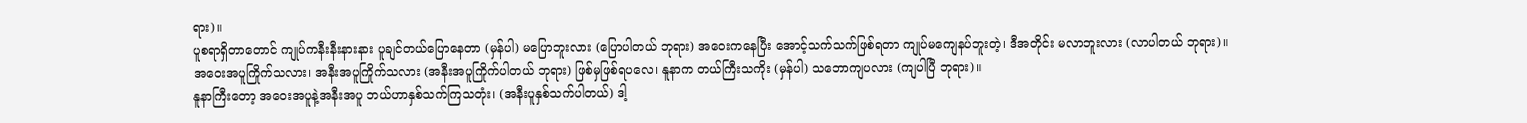ရား)။
ပူစရာရှိတာတောင် ကျုပ်ကနီးနီးနားနား ပူချင်တယ်ပြောနေတာ (မှန်ပါ) မပြောဘူးလား (ပြောပါတယ် ဘုရား) အဝေးကနေပြီး အောင့်သက်သက်ဖြစ်ရတာ ကျုပ်မကျေနပ်ဘူးတဲ့၊ ဒီအတိုင်း မလာဘူးလား (လာပါတယ် ဘုရား)။
အဝေးအပူကြိုက်သလား၊ အနီးအပူကြိုက်သလား (အနီးအပူကြိုက်ပါတယ် ဘုရား) ဖြစ်မှဖြစ်ရပလေ၊ နူနာက တယ်ကြီးသကိုး (မှန်ပါ) သဘောကျပလား (ကျပါပြီ ဘုရား)။
နူနာကြီးတော့ အဝေးအပူနဲ့အနီးအပူ ဘယ်ဟာနှစ်သက်ကြသတုံး၊ (အနီးပူနှစ်သက်ပါတယ်) ဒါ့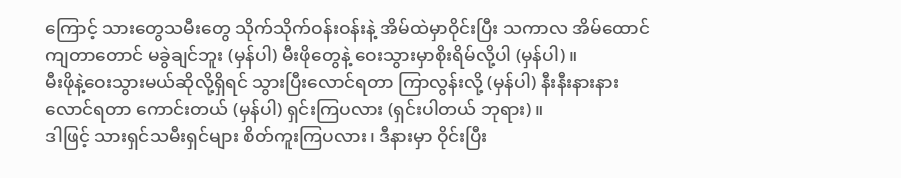ကြောင့် သားတွေသမီးတွေ သိုက်သိုက်ဝန်းဝန်းနဲ့ အိမ်ထဲမှာဝိုင်းပြီး သကာလ အိမ်ထောင်ကျတာတောင် မခွဲချင်ဘူး (မှန်ပါ) မီးဖိုတွေနဲ့ ဝေးသွားမှာစိုးရိမ်လို့ပါ (မှန်ပါ)။
မီးဖိုနဲ့ဝေးသွားမယ်ဆိုလို့ရှိရင် သွားပြီးလောင်ရတာ ကြာလွန်းလို့ (မှန်ပါ) နီးနီးနားနားလောင်ရတာ ကောင်းတယ် (မှန်ပါ) ရှင်းကြပလား (ရှင်းပါတယ် ဘုရား)။
ဒါဖြင့် သားရှင်သမီးရှင်များ စိတ်ကူးကြပလား၊ ဒီနားမှာ ဝိုင်းပြီး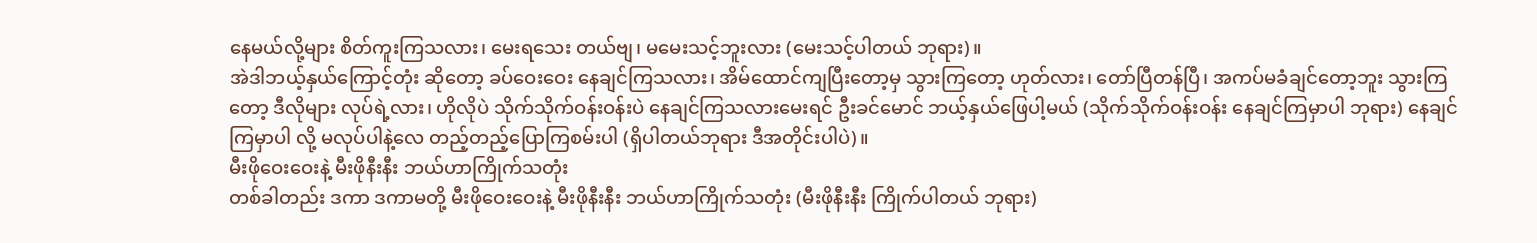နေမယ်လို့များ စိတ်ကူးကြသလား၊ မေးရသေး တယ်ဗျ၊ မမေးသင့်ဘူးလား (မေးသင့်ပါတယ် ဘုရား)။
အဲဒါဘယ့်နှယ်ကြောင့်တုံး ဆိုတော့ ခပ်ဝေးဝေး နေချင်ကြသလား၊ အိမ်ထောင်ကျပြီးတော့မှ သွားကြတော့ ဟုတ်လား၊ တော်ပြီတန်ပြီ၊ အကပ်မခံချင်တော့ဘူး သွားကြတော့ ဒီလိုများ လုပ်ရဲ့လား၊ ဟိုလိုပဲ သိုက်သိုက်ဝန်းဝန်းပဲ နေချင်ကြသလားမေးရင် ဦးခင်မောင် ဘယ့်နှယ်ဖြေပါ့မယ် (သိုက်သိုက်ဝန်းဝန်း နေချင်ကြမှာပါ ဘုရား) နေချင်ကြမှာပါ လို့ မလုပ်ပါနဲ့လေ တည့်တည့်ပြောကြစမ်းပါ (ရှိပါတယ်ဘုရား ဒီအတိုင်းပါပဲ)။
မီးဖိုဝေးဝေးနဲ့ မီးဖိုနီးနီး ဘယ်ဟာကြိုက်သတုံး
တစ်ခါတည်း ဒကာ ဒကာမတို့ မီးဖိုဝေးဝေးနဲ့ မီးဖိုနီးနီး ဘယ်ဟာကြိုက်သတုံး (မီးဖိုနီးနီး ကြိုက်ပါတယ် ဘုရား)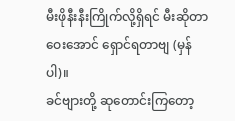မီးဖိုနီးနီးကြိုက်လို့ရှိရင် မီးဆိုတာ ဝေးအောင် ရှောင်ရတာဗျ (မှန်ပါ)။
ခင်ဗျားတို့ ဆုတောင်းကြတော့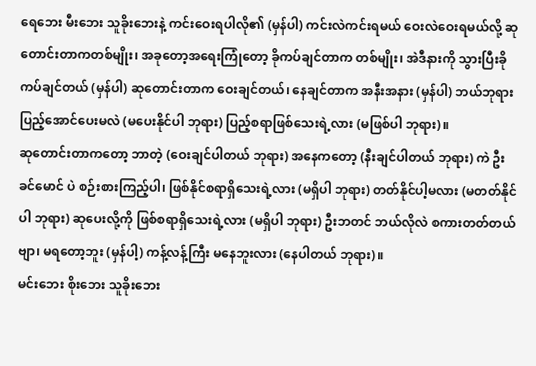ရေဘေး မီးဘေး သူခိုးဘေးနဲ့ ကင်းဝေးရပါလို၏ (မှန်ပါ) ကင်းလဲကင်းရမယ် ဝေးလဲဝေးရမယ်လို့ ဆုတောင်းတာကတစ်မျိုး၊ အခုတော့အရေးကြုံတော့ ခိုကပ်ချင်တာက တစ်မျိုး၊ အဲဒီနားကို သွားပြီးခိုကပ်ချင်တယ် (မှန်ပါ) ဆုတောင်းတာက ဝေးချင်တယ်၊ နေချင်တာက အနီးအနား (မှန်ပါ) ဘယ်ဘုရား ပြည့်အောင်ပေးမလဲ (မပေးနိုင်ပါ ဘုရား) ပြည့်စရာဖြစ်သေးရဲ့လား (မဖြစ်ပါ ဘုရား)။
ဆုတောင်းတာကတော့ ဘာတဲ့ (ဝေးချင်ပါတယ် ဘုရား) အနေကတော့ (နီးချင်ပါတယ် ဘုရား) ကဲ ဦးခင်မောင် ပဲ စဉ်းစားကြည့်ပါ၊ ဖြစ်နိုင်စရာရှိသေးရဲ့လား (မရှိပါ ဘုရား) တတ်နိုင်ပါ့မလား (မတတ်နိုင်ပါ ဘုရား) ဆုပေးလို့ကို ဖြစ်စရာရှိသေးရဲ့လား (မရှိပါ ဘုရား) ဦးဘတင် ဘယ်လိုလဲ စကားတတ်တယ်ဗျာ၊ မရတော့ဘူး (မှန်ပါ့) ကန့်လန့်ကြီး မနေဘူးလား (နေပါတယ် ဘုရား)။
မင်းဘေး စိုးဘေး သူခိုးဘေး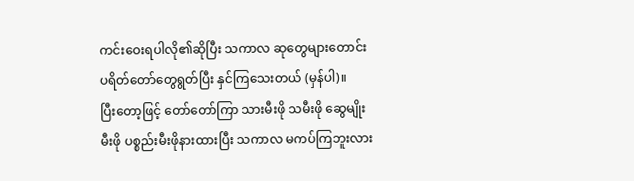ကင်းဝေးရပါလို၏ဆိုပြီး သကာလ ဆုတွေများတောင်း ပရိတ်တော်တွေရွတ်ပြီး နှင်ကြသေးတယ် (မှန်ပါ)။
ပြီးတော့ဖြင့် တော်တော်ကြာ သားမီးဖို သမီးဖို ဆွေမျိုးမီးဖို ပစ္စည်းမီးဖိုနားထားပြီး သကာလ မကပ်ကြဘူးလား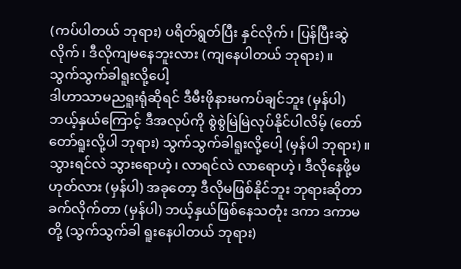(ကပ်ပါတယ် ဘုရား) ပရိတ်ရွတ်ပြီး နှင်လိုက်၊ ပြန်ပြီးဆွဲလိုက်၊ ဒီလိုကျမနေဘူးလား (ကျနေပါတယ် ဘုရား)။
သွက်သွက်ခါရူးလို့ပေါ့
ဒါဟာသာမညရူးရုံဆိုရင် ဒီမီးဖိုနားမကပ်ချင်ဘူး (မှန်ပါ) ဘယ့်နှယ်ကြောင့် ဒီအလုပ်ကို စွဲစွဲမြဲမြဲလုပ်နိုင်ပါလိမ့် (တော်တော်ရူးလို့ပါ ဘုရား) သွက်သွက်ခါရူးလို့ပေါ့ (မှန်ပါ ဘုရား)။
သွားရင်လဲ သွားရောဟဲ့၊ လာရင်လဲ လာရောဟဲ့၊ ဒီလိုနေဖို့မဟုတ်လား (မှန်ပါ) အခုတော့ ဒီလိုမဖြစ်နိုင်ဘူး ဘုရားဆိုတာ ခက်လိုက်တာ (မှန်ပါ) ဘယ့်နှယ်ဖြစ်နေသတုံး ဒကာ ဒကာမတို့ (သွက်သွက်ခါ ရူးနေပါတယ် ဘုရား)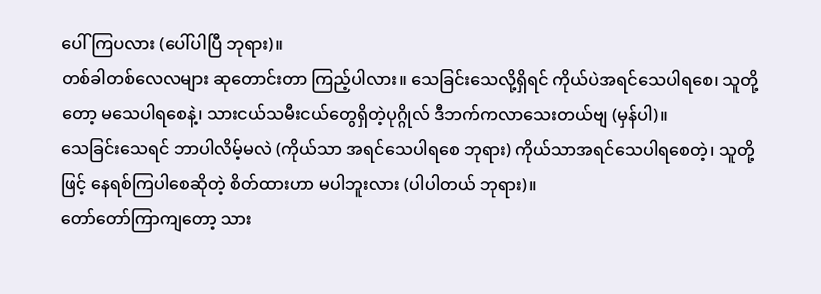ပေါ်ကြပလား (ပေါ်ပါပြီ ဘုရား)။
တစ်ခါတစ်လေလများ ဆုတောင်းတာ ကြည့်ပါလား။ သေခြင်းသေလို့ရှိရင် ကိုယ်ပဲအရင်သေပါရစေ၊ သူတို့တော့ မသေပါရစေနဲ့၊ သားငယ်သမီးငယ်တွေရှိတဲ့ပုဂ္ဂိုလ် ဒီဘက်ကလာသေးတယ်ဗျ (မှန်ပါ)။
သေခြင်းသေရင် ဘာပါလိမ့်မလဲ (ကိုယ်သာ အရင်သေပါရစေ ဘုရား) ကိုယ်သာအရင်သေပါရစေတဲ့၊ သူတို့ဖြင့် နေရစ်ကြပါစေဆိုတဲ့ စိတ်ထားဟာ မပါဘူးလား (ပါပါတယ် ဘုရား)။
တော်တော်ကြာကျတော့ သား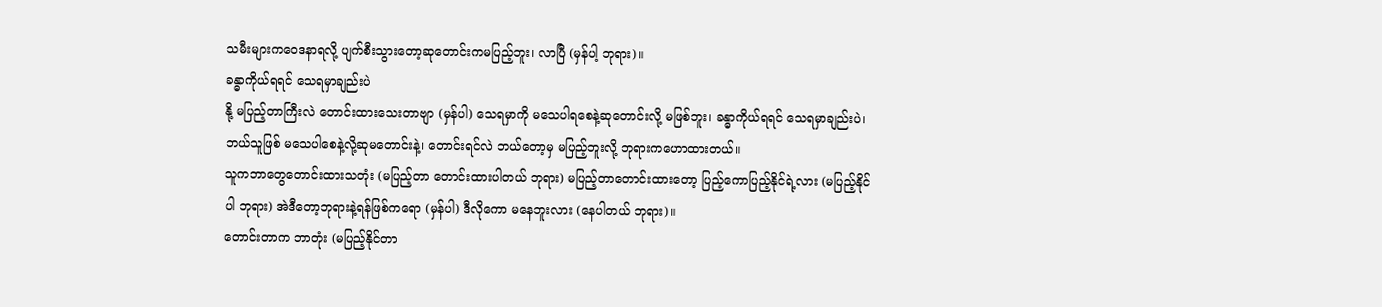သမီးများကဝေဒနာရလို့ ပျက်စီးသွားတော့ဆုတောင်းကမပြည့်ဘူး၊ လာပြီ (မှန်ပါ့ ဘုရား)။
ခန္ဓာကိုယ်ရရင် သေရမှာချည်းပဲ
နို့ မပြည့်တာကြီးလဲ တောင်းထားသေးတာဗျာ (မှန်ပါ) သေရမှာကို မသေပါရစေနဲ့ဆုတောင်းလို့ မဖြစ်ဘူး၊ ခန္ဓာကိုယ်ရရင် သေရမှာချည်းပဲ၊ ဘယ်သူဖြစ် မသေပါစေနဲ့လို့ဆုမတောင်းနဲ့၊ တောင်းရင်လဲ ဘယ်တော့မှ မပြည့်ဘူးလို့ ဘုရားကဟောထားတယ်။
သူကဘာတွေတောင်းထားသတုံး (မပြည့်တာ တောင်းထားပါတယ် ဘုရား) မပြည့်တာတောင်းထားတော့ ပြည့်ကောပြည့်နိုင်ရဲ့လား (မပြည့်နိုင်ပါ ဘုရား) အဲဒီတော့ဘုရားနဲ့ရန်ဖြစ်ကရော (မှန်ပါ) ဒီလိုကော မနေဘူးလား (နေပါတယ် ဘုရား)။
တောင်းတာက ဘာတုံး (မပြည့်နိုင်တာ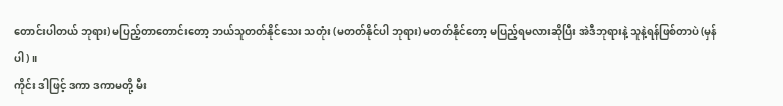တောင်းပါတယ် ဘုရား) မပြည့်တာတောင်းတော့ ဘယ်သူတတ်နိုင်သေး သတုံး (မတတ်နိုင်ပါ ဘုရား) မတတ်နိုင်တော့ မပြည့်ရမလားဆိုပြီး အဲဒီဘုရားနဲ့ သူနဲ့ရန်ဖြစ်တာပဲ (မှန်ပါ)။
ကိုင်း ဒါဖြင့် ဒကာ ဒကာမတို့ မီး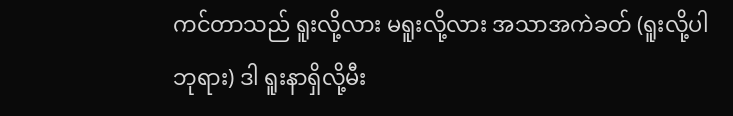ကင်တာသည် ရူးလို့လား မရူးလို့လား အသာအကဲခတ် (ရူးလို့ပါ ဘုရား) ဒါ ရူးနာရှိလို့မီး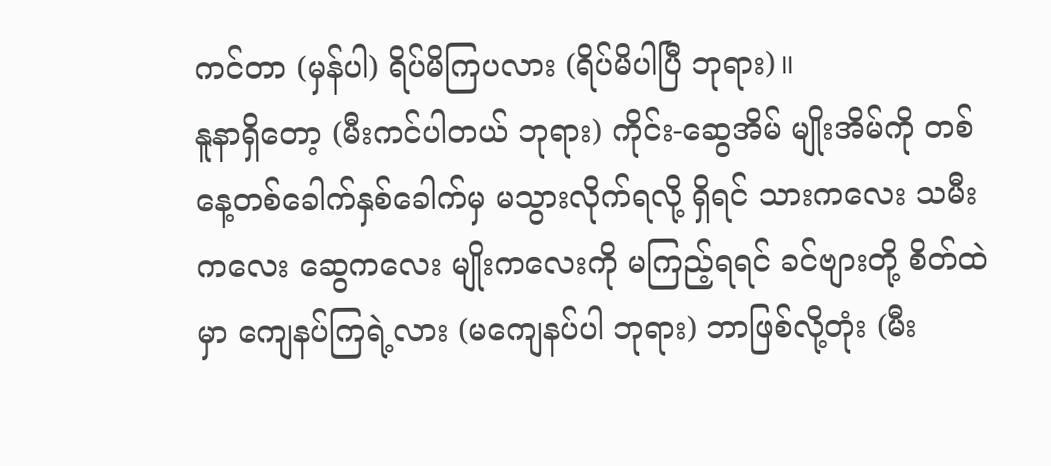ကင်တာ (မှန်ပါ) ရိပ်မိကြပလား (ရိပ်မိပါပြီ ဘုရား)။
နူနာရှိတော့ (မီးကင်ပါတယ် ဘုရား) ကိုင်း-ဆွေအိမ် မျိုးအိမ်ကို တစ်နေ့တစ်ခေါက်နှစ်ခေါက်မှ မသွားလိုက်ရလို့ ရှိရင် သားကလေး သမီးကလေး ဆွေကလေး မျိုးကလေးကို မကြည့်ရရင် ခင်ဗျားတို့ စိတ်ထဲမှာ ကျေနပ်ကြရဲ့လား (မကျေနပ်ပါ ဘုရား) ဘာဖြစ်လို့တုံး (မီး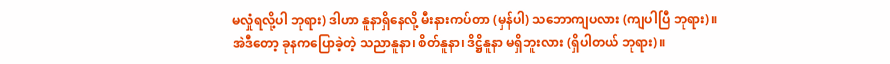မလှုံရလို့ပါ ဘုရား) ဒါဟာ နူနာရှိနေလို့ မီးနားကပ်တာ (မှန်ပါ) သဘောကျပလား (ကျပါပြီ ဘုရား)။
အဲဒီတော့ ခုနကပြောခဲ့တဲ့ သညာနူနာ၊ စိတ်နူနာ၊ ဒိဋ္ဌိနူနာ မရှိဘူးလား (ရှိပါတယ် ဘုရား)။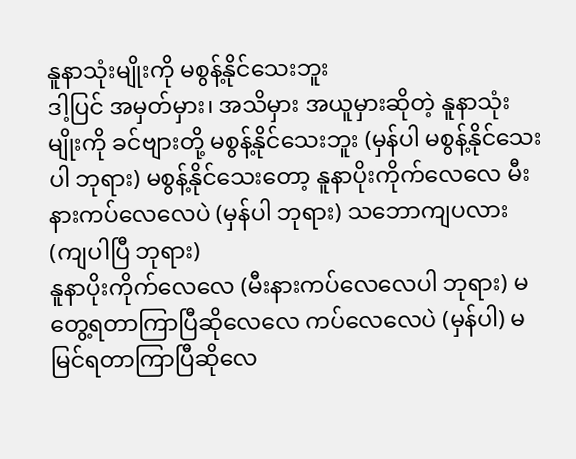နူနာသုံးမျိုးကို မစွန့်နိုင်သေးဘူး
ဒါ့ပြင် အမှတ်မှား၊ အသိမှား အယူမှားဆိုတဲ့ နူနာသုံးမျိုးကို ခင်ဗျားတို့ မစွန့်နိုင်သေးဘူး (မှန်ပါ မစွန့်နိုင်သေးပါ ဘုရား) မစွန့်နိုင်သေးတော့ နူနာပိုးကိုက်လေလေ မီးနားကပ်လေလေပဲ (မှန်ပါ ဘုရား) သဘောကျပလား (ကျပါပြီ ဘုရား)
နူနာပိုးကိုက်လေလေ (မီးနားကပ်လေလေပါ ဘုရား) မတွေ့ရတာကြာပြီဆိုလေလေ ကပ်လေလေပဲ (မှန်ပါ) မမြင်ရတာကြာပြီဆိုလေ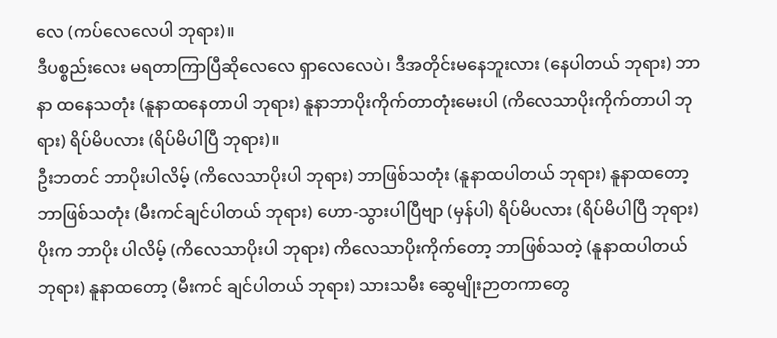လေ (ကပ်လေလေပါ ဘုရား)။
ဒီပစ္စည်းလေး မရတာကြာပြီဆိုလေလေ ရှာလေလေပဲ၊ ဒီအတိုင်းမနေဘူးလား (နေပါတယ် ဘုရား) ဘာနာ ထနေသတုံး (နူနာထနေတာပါ ဘုရား) နူနာဘာပိုးကိုက်တာတုံးမေးပါ (ကိလေသာပိုးကိုက်တာပါ ဘုရား) ရိပ်မိပလား (ရိပ်မိပါပြီ ဘုရား)။
ဦးဘတင် ဘာပိုးပါလိမ့် (ကိလေသာပိုးပါ ဘုရား) ဘာဖြစ်သတုံး (နူနာထပါတယ် ဘုရား) နူနာထတော့ ဘာဖြစ်သတုံး (မီးကင်ချင်ပါတယ် ဘုရား) ဟော-သွားပါပြီဗျာ (မှန်ပါ) ရိပ်မိပလား (ရိပ်မိပါပြီ ဘုရား) ပိုးက ဘာပိုး ပါလိမ့် (ကိလေသာပိုးပါ ဘုရား) ကိလေသာပိုးကိုက်တော့ ဘာဖြစ်သတဲ့ (နူနာထပါတယ် ဘုရား) နူနာထတော့ (မီးကင် ချင်ပါတယ် ဘုရား) သားသမီး ဆွေမျိုးဉာတကာတွေ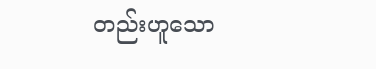တည်းဟူသော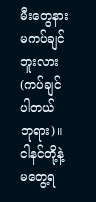မီးတွေနား မကပ်ချင်ဘူးလား (ကပ်ချင် ပါတယ် ဘုရား)။
ငါနင်တို့နဲ့ မတွေ့ရ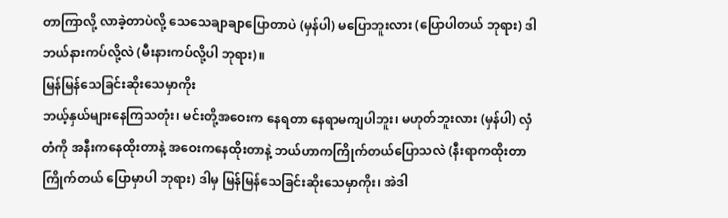တာကြာလို့ လာခဲ့တာပဲလို့ သေသေချာချာပြောတာပဲ (မှန်ပါ) မပြောဘူးလား (ပြောပါတယ် ဘုရား) ဒါဘယ်နားကပ်လို့လဲ (မီးနားကပ်လို့ပါ ဘုရား)။
မြန်မြန်သေခြင်းဆိုးသေမှာကိုး
ဘယ့်နှယ်များနေကြသတုံး၊ မင်းတို့အဝေးက နေရတာ နေရာမကျပါဘူး၊ မဟုတ်ဘူးလား (မှန်ပါ) လှံတံကို အနီးကနေထိုးတာနဲ့ အဝေးကနေထိုးတာနဲ့ ဘယ်ဟာကကြိုက်တယ်ပြောသလဲ (နီးရာကထိုးတာ ကြိုက်တယ် ပြောမှာပါ ဘုရား) ဒါမှ မြန်မြန်သေခြင်းဆိုးသေမှာကိုး၊ အဲဒါ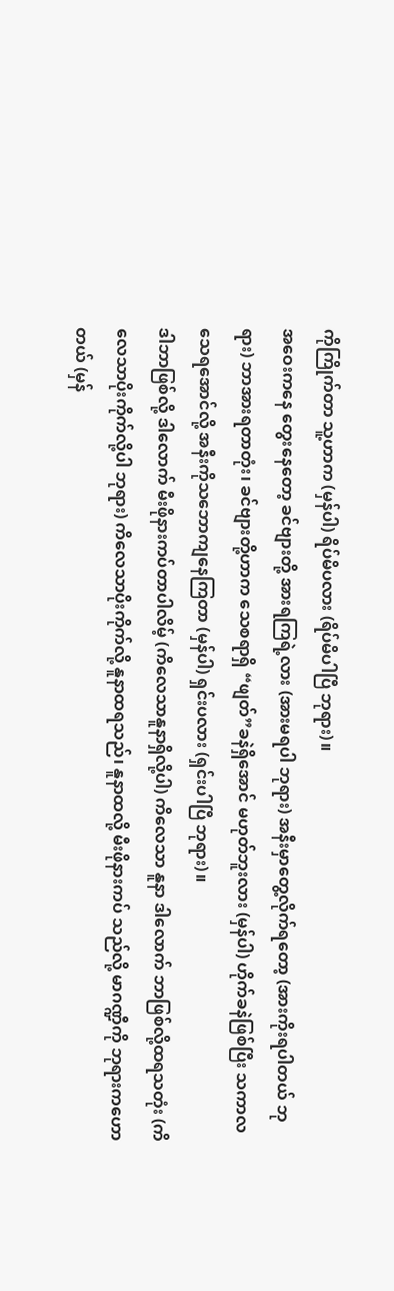ကိုကြိုက်တာ သူ့ဟာက (မှန်ပါ) ရိပ်မိပလား (ရိပ်မိပါပြီ ဘုရား)။
အဝေးကနေ တွေးနေတော့ ခင်ဗျားတို့ အားရကြရဲ့လား (အားမရပါ ဘုရား) အနီးမှာတွေ့လိုက်ရတော့ (အားကိုးရပါတယ် ဘုရား) ဘာအားရတာတုံး၊ ခင်ဗျားတို့ဟာက သေစရာရှိ “ဖျတ်”ခနဲရှိအောင် မဟုတ်ဘူးလား (မှန်ပါ) ဟိုက်ခနဲဖြစ်ပြီး သကာလ သေရအောင်လို့ အနီးကိုသဘောကျနေကြတာ (မှန်ပါ) ရှင်းပလား (ရှင်းပါပြီ ဘုရား)။
ဒါဘာဖြစ်လို့ ဒါလောက် မီးဖိုနားကပ်တာပါလိမ့် (ကိလေသာနူနာရှိလို့ပါ) ကိလေသာ နူနာ ဒါလောက် ဘာဖြစ်လို့ထရသတုံး (ကိလေသာပိုးကိုက်လို့ပါ ဘုရား) ကိလေသာပိုးကိုက်လို့ နူနာထရသည်၊ နူနာထလို့ မီးဖိုနားကပ် သည်လို့ မာဂဏ္ဍီကို ဘုရားကဟောတယ် (မှန်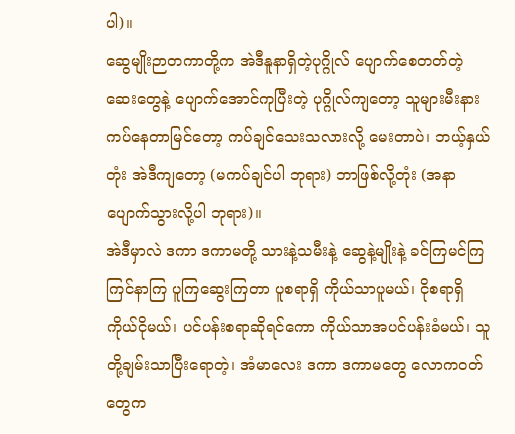ပါ)။
ဆွေမျိုးဉာတကာတို့က အဲဒီနူနာရှိတဲ့ပုဂ္ဂိုလ် ပျောက်စေတတ်တဲ့ဆေးတွေနဲ့ ပျောက်အောင်ကုပြီးတဲ့ ပုဂ္ဂိုလ်ကျတော့ သူများမီးနား ကပ်နေတာမြင်တော့ ကပ်ချင်သေးသလားလို့ မေးတာပဲ၊ ဘယ့်နှယ်တုံး အဲဒီကျတော့ (မကပ်ချင်ပါ ဘုရား) ဘာဖြစ်လို့တုံး (အနာပျောက်သွားလို့ပါ ဘုရား)။
အဲဒီမှာလဲ ဒကာ ဒကာမတို့ သားနဲ့သမီးနဲ့ ဆွေနဲ့မျိုးနဲ့ ခင်ကြမင်ကြကြင်နာကြ ပူကြဆွေးကြတာ ပူစရာရှိ ကိုယ်သာပူမယ်၊ ငိုစရာရှိ ကိုယ်ငိုမယ်၊ ပင်ပန်းစရာဆိုရင်ကော ကိုယ်သာအပင်ပန်းခံမယ်၊ သူတို့ချမ်းသာပြီးရောတဲ့၊ အံမာလေး ဒကာ ဒကာမတွေ လောကဝတ်တွေက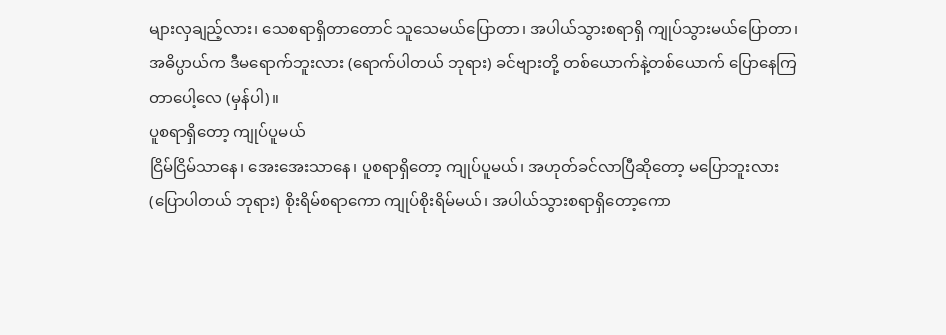များလှချည့်လား၊ သေစရာရှိတာတောင် သူသေမယ်ပြောတာ၊ အပါယ်သွားစရာရှိ ကျုပ်သွားမယ်ပြောတာ၊ အဓိပ္ပာယ်က ဒီမရောက်ဘူးလား (ရောက်ပါတယ် ဘုရား) ခင်ဗျားတို့ တစ်ယောက်နဲ့တစ်ယောက် ပြောနေကြတာပေါ့လေ (မှန်ပါ)။
ပူစရာရှိတော့ ကျုပ်ပူမယ်
ငြိမ်ငြိမ်သာနေ၊ အေးအေးသာနေ၊ ပူစရာရှိတော့ ကျုပ်ပူမယ်၊ အဟုတ်ခင်လာပြီဆိုတော့ မပြောဘူးလား (ပြောပါတယ် ဘုရား) စိုးရိမ်စရာကော ကျုပ်စိုးရိမ်မယ်၊ အပါယ်သွားစရာရှိတော့ကော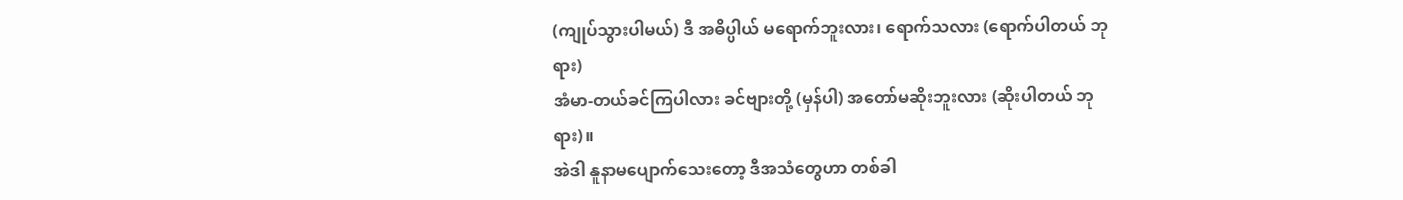(ကျုပ်သွားပါမယ်) ဒီ အဓိပ္ပါယ် မရောက်ဘူးလား၊ ရောက်သလား (ရောက်ပါတယ် ဘုရား)
အံမာ-တယ်ခင်ကြပါလား ခင်ဗျားတို့ (မှန်ပါ) အတော်မဆိုးဘူးလား (ဆိုးပါတယ် ဘုရား)။
အဲဒါ နူနာမပျောက်သေးတော့ ဒီအသံတွေဟာ တစ်ခါ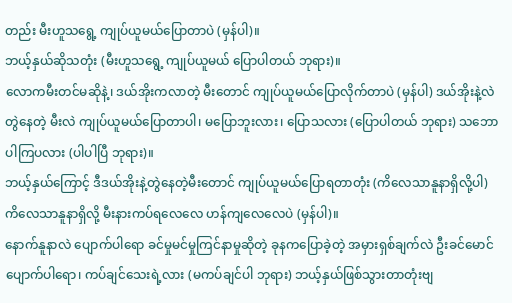တည်း မီးဟူသရွေ့ ကျုပ်ယူမယ်ပြောတာပဲ (မှန်ပါ)။
ဘယ့်နှယ်ဆိုသတုံး (မီးဟူသရွေ့ ကျုပ်ယူမယ် ပြောပါတယ် ဘုရား)။
လောကမီးတင်မဆိုနဲ့၊ ဒယ်အိုးကလာတဲ့ မီးတောင် ကျုပ်ယူမယ်ပြောလိုက်တာပဲ (မှန်ပါ) ဒယ်အိုးနဲ့လဲ တွဲနေတဲ့ မီးလဲ ကျုပ်ယူမယ်ပြောတာပါ၊ မပြောဘူးလား၊ ပြောသလား (ပြောပါတယ် ဘုရား) သဘောပါကြပလား (ပါပါပြီ ဘုရား)။
ဘယ့်နှယ်ကြောင့် ဒီဒယ်အိုးနဲ့တွဲနေတဲ့မီးတောင် ကျုပ်ယူမယ်ပြောရတာတုံး (ကိလေသာနူနာရှိလို့ပါ) ကိလေသာနူနာရှိလို့ မီးနားကပ်ရလေလေ ဟန်ကျလေလေပဲ (မှန်ပါ)။
နောက်နူနာလဲ ပျောက်ပါရော ခင်မှုမင်မှုကြင်နာမှုဆိုတဲ့ ခုနကပြောခဲ့တဲ့ အမှားရှစ်ချက်လဲ ဦးခင်မောင် ပျောက်ပါရော၊ ကပ်ချင်သေးရဲ့လား (မကပ်ချင်ပါ ဘုရား) ဘယ့်နှယ်ဖြစ်သွားတာတုံးဗျ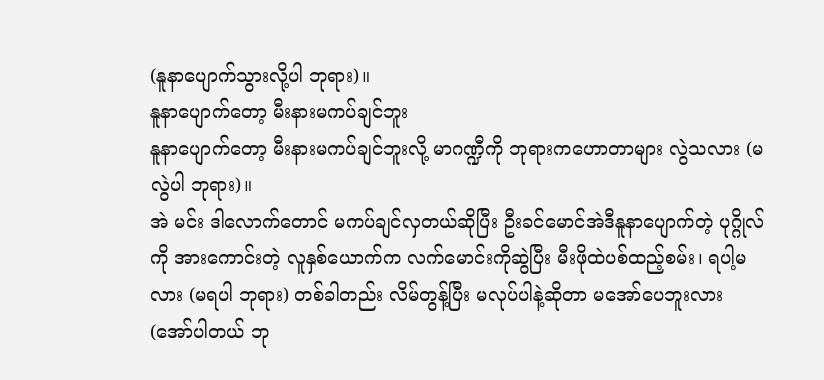(နူနာပျောက်သွားလို့ပါ ဘုရား)။
နူနာပျောက်တော့ မီးနားမကပ်ချင်ဘူး
နူနာပျောက်တော့ မီးနားမကပ်ချင်ဘူးလို့ မာဂဏ္ဍီကို ဘုရားကဟောတာများ လွဲသလား (မလွဲပါ ဘုရား)။
အဲ မင်း ဒါလောက်တောင် မကပ်ချင်လှတယ်ဆိုပြီး ဦးခင်မောင်အဲဒီနူနာပျောက်တဲ့ ပုဂ္ဂိုလ်ကို အားကောင်းတဲ့ လူနှစ်ယောက်က လက်မောင်းကိုဆွဲပြီး မီးဖိုထဲပစ်ထည့်စမ်း၊ ရပါ့မလား (မရပါ ဘုရား) တစ်ခါတည်း လိမ်တွန့်ပြီး မလုပ်ပါနဲ့ဆိုတာ မအော်ပေဘူးလား (အော်ပါတယ် ဘု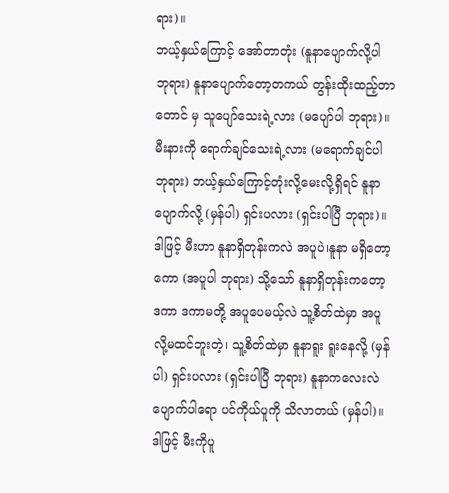ရား)။
ဘယ့်နှယ်ကြောင့် အော်တာတုံး (နူနာပျောက်လို့ပါ ဘုရား) နူနာပျောက်တော့တကယ် တွန်းထိုးထည့်တာတောင် မှ သူပျော်သေးရဲ့လား (မပျော်ပါ ဘုရား)။
မီးနားကို ရောက်ချင်သေးရဲ့လား (မရောက်ချင်ပါ ဘုရား) ဘယ့်နှယ်ကြောင့်တုံးလို့မေးလို့ရှိရင် နူနာပျောက်လို့ (မှန်ပါ) ရှင်းပလား (ရှင်းပါပြီ ဘုရား)။
ဒါဖြင့် မီးဟာ နူနာရှိတုန်းကလဲ အပူပဲ၊နူနာ မရှိတော့ကော (အပူပါ ဘုရား) သို့သော် နူနာရှိတုန်းကတော့ ဒကာ ဒကာမတို့ အပူပေမယ့်လဲ သူ့စိတ်ထဲမှာ အပူလို့မထင်ဘူးတဲ့၊ သူ့စိတ်ထဲမှာ နူနာရူး ရူးနေလို့ (မှန်ပါ) ရှင်းပလား (ရှင်းပါပြီ ဘုရား) နူနာကလေးလဲ ပျောက်ပါရော ပင်ကိုယ်ပူကို သိလာတယ် (မှန်ပါ)။
ဒါဖြင့် မီးကိုပူ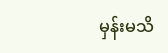မှန်းမသိ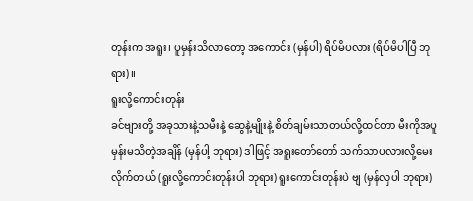တုန်းက အရူး၊ ပူမှန်းသိလာတော့ အကောင်း (မှန်ပါ) ရိပ်မိပလား (ရိပ်မိပါပြီ ဘုရား)။
ရူးလို့ကောင်းတုန်း
ခင်ဗျားတို့ အခုသားနဲ့သမီးနဲ့ ဆွေနဲ့မျိုးနဲ့ စိတ်ချမ်းသာတယ်လို့ထင်တာ မီးကိုအပူမှန်းမသိတဲ့အချိန် (မှန်ပါ့ ဘုရား) ဒါဖြင့် အရူးတော်တော် သက်သာပလားလို့မေးလိုက်တယ် (ရူးလို့ကောင်းတုန်းပါ ဘုရား) ရူးကောင်းတုန်းပဲ ဗျ (မှန်လှပါ ဘုရား)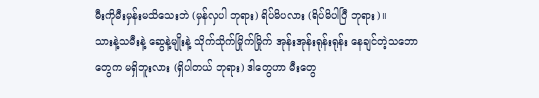မီးကိုမီးမှန်းမသိသေးဘဲ (မှန်လှပါ ဘုရား) ရိပ်မိပလား (ရိပ်မိပါပြီ ဘုရား)။
သားနဲ့သမီးနဲ့ ဆွေနဲ့မျိုးနဲ့ သိုက်သိုက်မြိုက်မြိုက် အုန်းအုန်းရုန်းရုန်း နေချင်တဲ့သဘောတွေက မရှိဘူးလား (ရှိပါတယ် ဘုရား) ဒါတွေဟာ မီးတွေ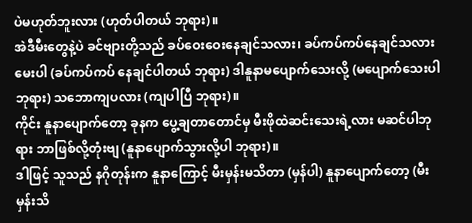ပဲမဟုတ်ဘူးလား (ဟုတ်ပါတယ် ဘုရား)။
အဲဒီမီးတွေနဲ့ပဲ ခင်ဗျားတို့သည် ခပ်ဝေးဝေးနေချင်သလား၊ ခပ်ကပ်ကပ်နေချင်သလားမေးပါ (ခပ်ကပ်ကပ် နေချင်ပါတယ် ဘုရား) ဒါနူနာမပျောက်သေးလို့ (မပျောက်သေးပါ ဘုရား) သဘောကျပလား (ကျပါပြီ ဘုရား)။
ကိုင်း နူနာပျောက်တော့ ခုနက ပွေ့ချတာတောင်မှ မီးဖိုထဲဆင်းသေးရဲ့လား မဆင်ပါဘုရား ဘာဖြစ်လို့တုံးဗျ (နူနာပျောက်သွားလို့ပါ ဘုရား)။
ဒါဖြင့် သူသည် နဂိုတုန်းက နူနာကြောင့် မီးမှန်းမသိတာ (မှန်ပါ) နူနာပျောက်တော့ (မီးမှန်းသိ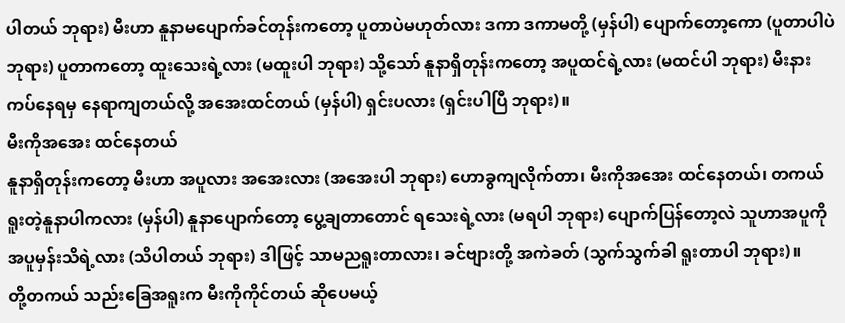ပါတယ် ဘုရား) မီးဟာ နူနာမပျောက်ခင်တုန်းကတော့ ပူတာပဲမဟုတ်လား ဒကာ ဒကာမတို့ (မှန်ပါ) ပျောက်တော့ကော (ပူတာပါပဲ ဘုရား) ပူတာကတော့ ထူးသေးရဲ့လား (မထူးပါ ဘုရား) သို့သော် နူနာရှိတုန်းကတော့ အပူထင်ရဲ့လား (မထင်ပါ ဘုရား) မီးနားကပ်နေရမှ နေရာကျတယ်လို့ အအေးထင်တယ် (မှန်ပါ) ရှင်းပလား (ရှင်းပါပြီ ဘုရား)။
မီးကိုအအေး ထင်နေတယ်
နူနာရှိတုန်းကတော့ မီးဟာ အပူလား အအေးလား (အအေးပါ ဘုရား) ဟောခွကျလိုက်တာ၊ မီးကိုအအေး ထင်နေတယ်၊ တကယ်ရူးတဲ့နူနာပါကလား (မှန်ပါ) နူနာပျောက်တော့ ပွေ့ချတာတောင် ရသေးရဲ့လား (မရပါ ဘုရား) ပျောက်ပြန်တော့လဲ သူဟာအပူကို အပူမှန်းသိရဲ့လား (သိပါတယ် ဘုရား) ဒါဖြင့် သာမညရူးတာလား၊ ခင်ဗျားတို့ အကဲခတ် (သွက်သွက်ခါ ရူးတာပါ ဘုရား)။
တို့တကယ် သည်းခြေအရူးက မီးကိုကိုင်တယ် ဆိုပေမယ့်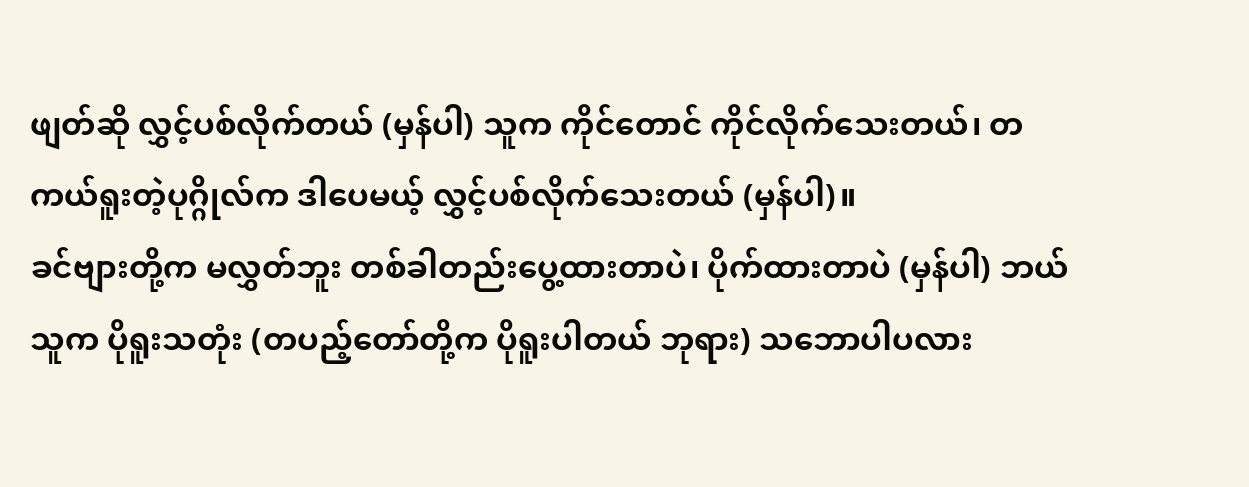ဖျတ်ဆို လွှင့်ပစ်လိုက်တယ် (မှန်ပါ) သူက ကိုင်တောင် ကိုင်လိုက်သေးတယ်၊ တကယ်ရူးတဲ့ပုဂ္ဂိုလ်က ဒါပေမယ့် လွှင့်ပစ်လိုက်သေးတယ် (မှန်ပါ)။
ခင်ဗျားတို့က မလွှတ်ဘူး တစ်ခါတည်းပွေ့ထားတာပဲ၊ ပိုက်ထားတာပဲ (မှန်ပါ) ဘယ်သူက ပိုရူးသတုံး (တပည့်တော်တို့က ပိုရူးပါတယ် ဘုရား) သဘောပါပလား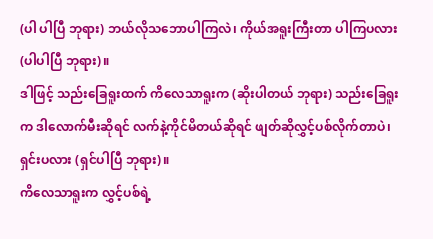(ပါ ပါပြီ ဘုရား) ဘယ်လိုသဘောပါကြလဲ၊ ကိုယ်အရူးကြီးတာ ပါကြပလား (ပါပါပြီ ဘုရား)။
ဒါဖြင့် သည်းခြေရူးထက် ကိလေသာရူးက (ဆိုးပါတယ် ဘုရား) သည်းခြေရူးက ဒါလောက်မီးဆိုရင် လက်နဲ့ကိုင်မိတယ်ဆိုရင် ဖျတ်ဆိုလွှင့်ပစ်လိုက်တာပဲ၊ ရှင်းပလား (ရှင်ပါပြီ ဘုရား)။
ကိလေသာရူးက လွှင့်ပစ်ရဲ့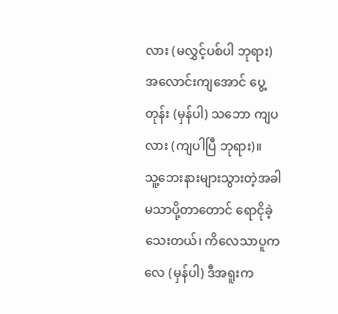လား (မလွှင့်ပစ်ပါ ဘုရား) အလောင်းကျအောင် ပွေ့တုန်း (မှန်ပါ) သဘော ကျပလား (ကျပါပြီ ဘုရား)။
သူ့ဘေးနားများသွားတဲ့အခါ မသာပို့တာတောင် ရောငိုခဲ့သေးတယ်၊ ကိလေသာပူကလေ (မှန်ပါ) ဒီအရူးက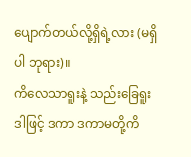ပျောက်တယ်လို့ရှိရဲ့လား (မရှိပါ ဘုရား)။
ကိလေသာရူးနဲ့ သည်းခြေရူး
ဒါဖြင့် ဒကာ ဒကာမတို့ကိ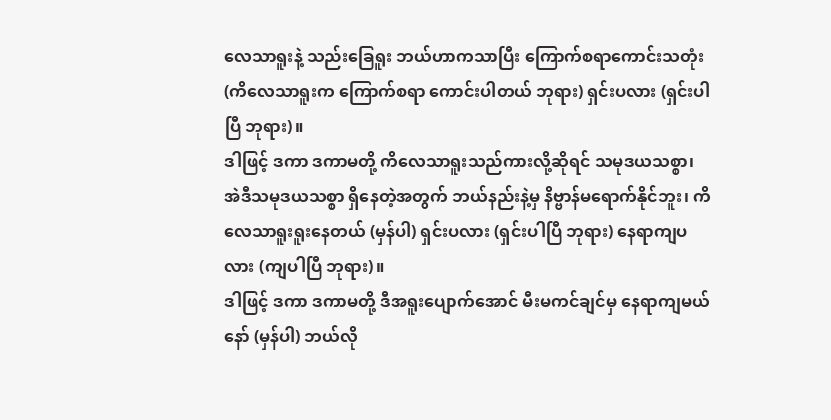လေသာရူးနဲ့ သည်းခြေရူး ဘယ်ဟာကသာပြီး ကြောက်စရာကောင်းသတုံး (ကိလေသာရူးက ကြောက်စရာ ကောင်းပါတယ် ဘုရား) ရှင်းပလား (ရှင်းပါပြီ ဘုရား)။
ဒါဖြင့် ဒကာ ဒကာမတို့ ကိလေသာရူးသည်ကားလို့ဆိုရင် သမုဒယသစ္စာ၊ အဲဒီသမုဒယသစ္စာ ရှိနေတဲ့အတွက် ဘယ်နည်းနဲ့မှ နိဗ္ဗာန်မရောက်နိုင်ဘူး၊ ကိလေသာရူးရူးနေတယ် (မှန်ပါ) ရှင်းပလား (ရှင်းပါပြီ ဘုရား) နေရာကျပလား (ကျပါပြီ ဘုရား)။
ဒါဖြင့် ဒကာ ဒကာမတို့ ဒီအရူးပျောက်အောင် မီးမကင်ချင်မှ နေရာကျမယ်နော် (မှန်ပါ) ဘယ်လို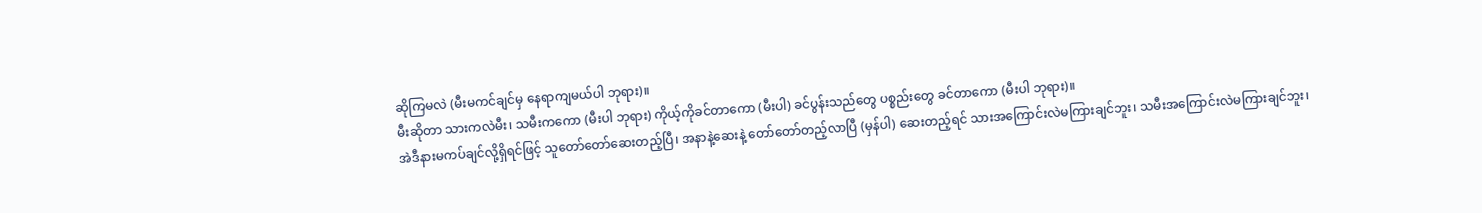ဆိုကြမလဲ (မီးမကင်ချင်မှ နေရာကျမယ်ပါ ဘုရား)။
မီးဆိုတာ သားကလဲမီး၊ သမီးကကော (မီးပါ ဘုရား) ကိုယ့်ကိုခင်တာကော (မီးပါ) ခင်ပွန်းသည်တွေ ပစ္စည်းတွေ ခင်တာကော (မီးပါ ဘုရား)။
အဲဒီနားမကပ်ချင်လို့ရှိရင်ဖြင့် သူတော်တော်ဆေးတည့်ပြီ၊ အနာနဲ့ဆေးနဲ့ တော်တော်တည့်လာပြီ (မှန်ပါ) ဆေးတည့်ရင် သားအကြောင်းလဲမကြားချင်ဘူး၊ သမီးအကြောင်းလဲမကြားချင်ဘူး၊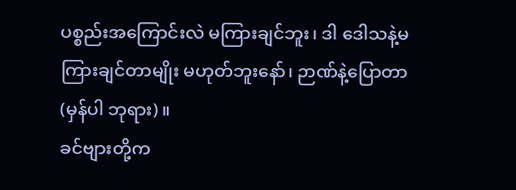ပစ္စည်းအကြောင်းလဲ မကြားချင်ဘူး၊ ဒါ ဒေါသနဲ့မကြားချင်တာမျိုး မဟုတ်ဘူးနော်၊ ဉာဏ်နဲ့ပြောတာ (မှန်ပါ ဘုရား)။
ခင်ဗျားတို့က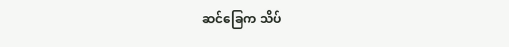ဆင်ခြေက သိပ်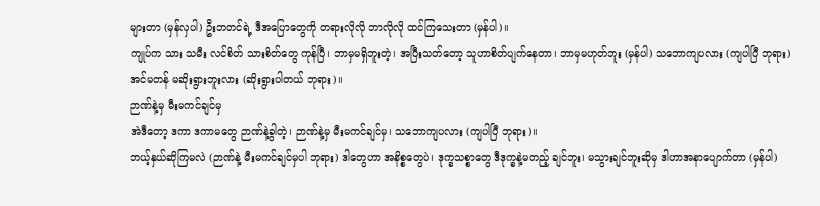များတာ (မှန်လှပါ) ဦးဘတင်ရဲ့ ဒီအပြောတွေကို တရားလိုလို ဘာလိုလို ထင်ကြသေးတာ (မှန်ပါ)။
ကျုပ်က သား သမီး လင်စိတ် သားစိတ်တွေ ကုန်ပြီ၊ ဘာမှမရှိဘူးတဲ့၊ အပြီးသတ်တော့ သူဟာစိတ်ပျက်နေတာ၊ ဘာမှမဟုတ်ဘူး (မှန်ပါ) သဘောကျပလား (ကျပါပြီ ဘုရား) အင်မတန် မဆိုးရွားဘူးလား (ဆိုးရွားပါတယ် ဘုရား)။
ဉာဏ်နဲ့မှ မီးမကင်ချင်မှ
အဲဒီတော့ ဒကာ ဒကာမတွေ ဉာဏ်နဲ့ခွါတဲ့၊ ဉာဏ်နဲ့မှ မီးမကင်ချင်မှ၊ သဘောကျပလား (ကျပါပြီ ဘုရား)။
ဘယ့်နှယ်ဆိုကြမလဲ (ဉာဏ်နဲ့ မီးမကင်ချင်မှပါ ဘုရား) ဒါတွေဟာ အနိစ္စတွေပဲ၊ ဒုက္ခသစ္စာတွေ ဒီဒုက္ခနဲ့မတည့် ချင်ဘူး၊ မသွားချင်ဘူးဆိုမှ ဒါဟာအနာပျောက်တာ (မှန်ပါ)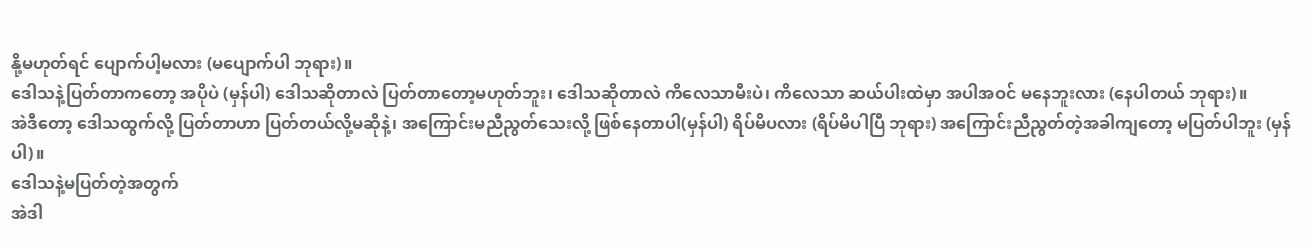နို့မဟုတ်ရင် ပျောက်ပါ့မလား (မပျောက်ပါ ဘုရား)။
ဒေါသနဲ့ပြတ်တာကတော့ အပိုပဲ (မှန်ပါ) ဒေါသဆိုတာလဲ ပြတ်တာတော့မဟုတ်ဘူး၊ ဒေါသဆိုတာလဲ ကိလေသာမီးပဲ၊ ကိလေသာ ဆယ်ပါးထဲမှာ အပါအဝင် မနေဘူးလား (နေပါတယ် ဘုရား)။
အဲဒီတော့ ဒေါသထွက်လို့ ပြတ်တာဟာ ပြတ်တယ်လို့မဆိုနဲ့၊ အကြောင်းမညီညွတ်သေးလို့ ဖြစ်နေတာပါ(မှန်ပါ) ရိပ်မိပလား (ရိပ်မိပါပြီ ဘုရား) အကြောင်းညီညွတ်တဲ့အခါကျတော့ မပြတ်ပါဘူး (မှန်ပါ)။
ဒေါသနဲ့မပြတ်တဲ့အတွက်
အဲဒါ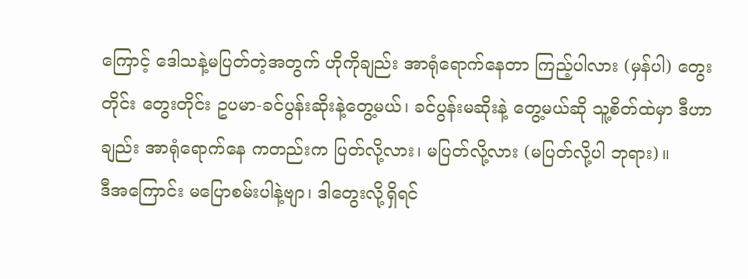ကြောင့် ဒေါသနဲ့မပြတ်တဲ့အတွက် ဟိုကိုချည်း အာရုံရောက်နေတာ ကြည့်ပါလား (မှန်ပါ) တွေးတိုင်း တွေးတိုင်း ဥပမာ-ခင်ပွန်းဆိုးနဲ့တွေ့မယ်၊ ခင်ပွန်းမဆိုးနဲ့ တွေ့မယ်ဆို သူ့စိတ်ထဲမှာ ဒီဟာချည်း အာရုံရောက်နေ ကတည်းက ပြတ်လို့လား၊ မပြတ်လို့လား (မပြတ်လို့ပါ ဘုရား)။
ဒီအကြောင်း မပြောစမ်းပါနဲ့ဗျာ၊ ဒါတွေးလို့ရှိရင်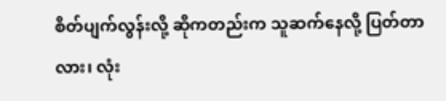စိတ်ပျက်လွန်းလို့ ဆိုကတည်းက သူဆက်နေလို့ ပြတ်တာလား၊ လုံး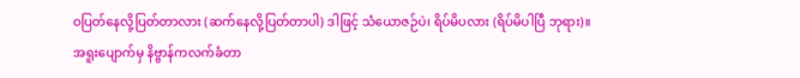ဝပြတ်နေလို့ပြတ်တာလား (ဆက်နေလို့ပြတ်တာပါ) ဒါဖြင့် သံယောဇဉ်ပဲ၊ ရိပ်မိပလား (ရိပ်မိပါပြီ ဘုရား)။
အရူးပျောက်မှ နိဗ္ဗာန်ကလက်ခံတာ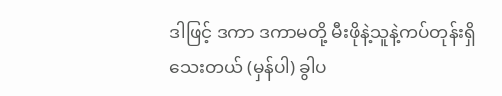ဒါဖြင့် ဒကာ ဒကာမတို့ မီးဖိုနဲ့သူနဲ့ကပ်တုန်းရှိသေးတယ် (မှန်ပါ) ခွါပ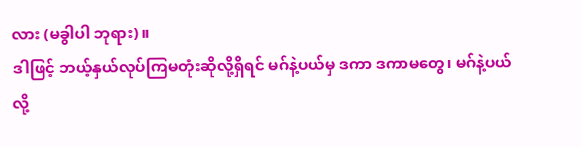လား (မခွါပါ ဘုရား)။
ဒါဖြင့် ဘယ့်နှယ်လုပ်ကြမတုံးဆိုလို့ရှိရင် မဂ်နဲ့ပယ်မှ ဒကာ ဒကာမတွေ၊ မဂ်နဲ့ပယ်လို့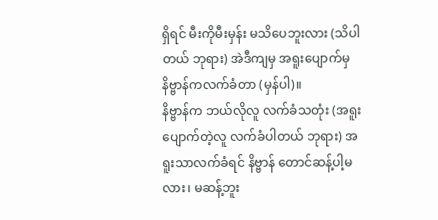ရှိရင် မီးကိုမီးမှန်း မသိပေဘူးလား (သိပါတယ် ဘုရား) အဲဒီကျမှ အရူးပျောက်မှ နိဗ္ဗာန်ကလက်ခံတာ (မှန်ပါ)။
နိဗ္ဗာန်က ဘယ်လိုလူ လက်ခံသတုံး (အရူးပျောက်တဲ့လူ လက်ခံပါတယ် ဘုရား) အရူးသာလက်ခံရင် နိဗ္ဗာန် တောင်ဆန့်ပါ့မလား၊ မဆန့်ဘူး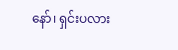နော်၊ ရှင်းပလား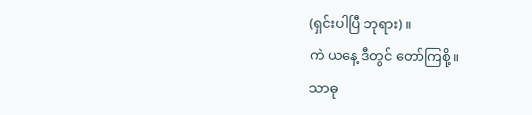(ရှင်းပါပြီ ဘုရား)။
ကဲ ယနေ့ ဒီတွင် တော်ကြစို့။
သာဓု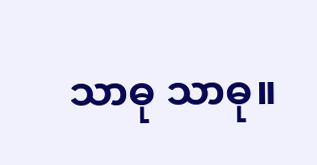သာဓု သာဓု။